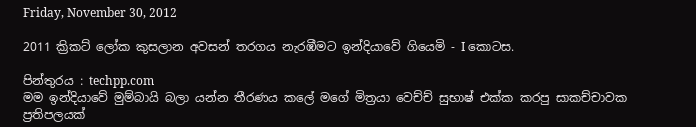Friday, November 30, 2012

2011 ක්‍රිකට් ලෝක කුසලාන අවසන් තරගය නැරඹීමට ඉන්දියාවේ ගියෙමි - I කොටස.

පින්තුරය : techpp.com
මම ඉන්දියාවේ මුම්බායි බලා යන්න තීරණය කලේ මගේ මිත්‍රයා වෙච්ච් සුභාෂ් එක්ක කරපු සාකච්චාවක ප්‍රතිපලයක්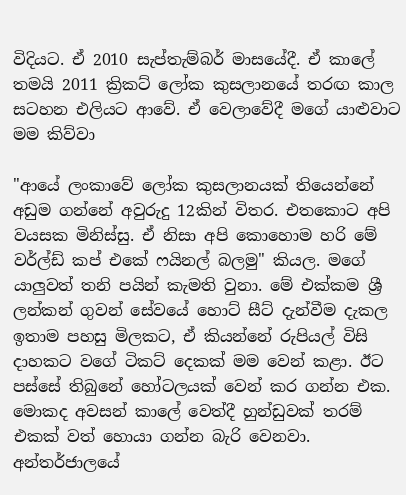විදියට. ඒ 2010 සැප්තැම්බර් මාසයේදී. ඒ කාලේ තමයි 2011 ක්‍රිකට් ලෝක කුසලානයේ තරඟ කාල සටහන එලියට ආවේ. ඒ වෙලාවේදී මගේ යාළුවාට මම කිව්වා

"ආයේ ලංකාවේ ලෝක කුසලානයක් තියෙන්නේ අඩුම ගන්නේ අවුරුදු 12කින් විතර. එතකොට අපි වයසක මිනිස්සු. ඒ නිසා අපි කොහොම හරි මේ වර්ල්ඩ් කප් එකේ ෆයිනල් බලමු" කියල. මගේ යාලුවත් තනි පයින් කැමති වුනා. මේ එක්කම ශ්‍රී ලන්කන් ගුවන් සේවයේ හොට් සීට් දැන්වීම දැකල ඉතාම පහසු මිලකට, ඒ කියන්නේ රුපියල් විසි දාහකට වගේ ටිකට් දෙකක් මම වෙන් කළා. ඊට පස්සේ තිබුනේ හෝටලයක් වෙන් කර ගන්න එක. මොකද අවසන් කාලේ වෙත්දී හුන්ඩුවක් තරම් එකක් වත් හොයා ගන්න බැරි වෙනවා. අන්තර්ජාලයේ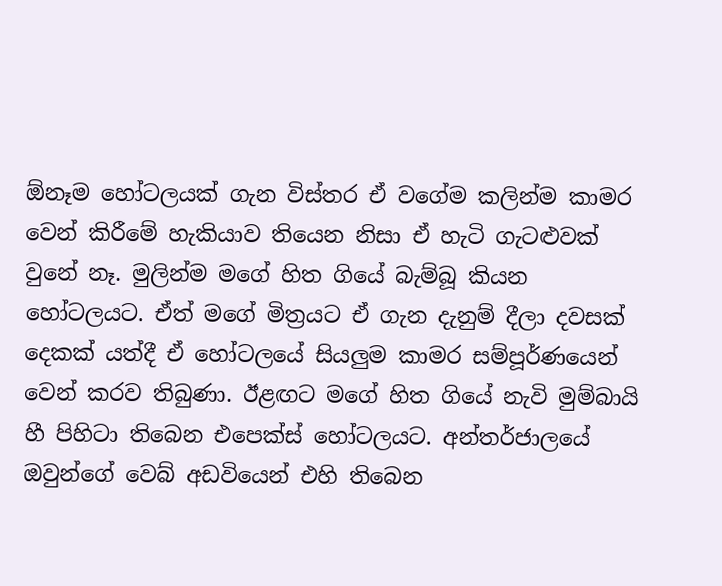ඕනෑම හෝටලයක් ගැන විස්තර ඒ වගේම කලින්ම කාමර වෙන් කිරීමේ හැකියාව තියෙන නිසා ඒ හැටි ගැටළුවක් වුනේ නෑ. මුලින්ම මගේ හිත ගියේ බැම්බූ කියන හෝටලයට. ඒත් මගේ මිත්‍රයට ඒ ගැන දැනුම් දීලා දවසක් දෙකක් යත්දී ඒ හෝටලයේ සියලුම කාමර සම්පූර්ණයෙන් වෙන් කරව තිබුණා. ඊළඟට මගේ හිත ගියේ නැවි මුම්බායි හී පිහිටා තිබෙන එපෙක්ස් හෝටලයට. අන්තර්ජාලයේ ඔවුන්ගේ වෙබ් අඩවියෙන් එහි තිබෙන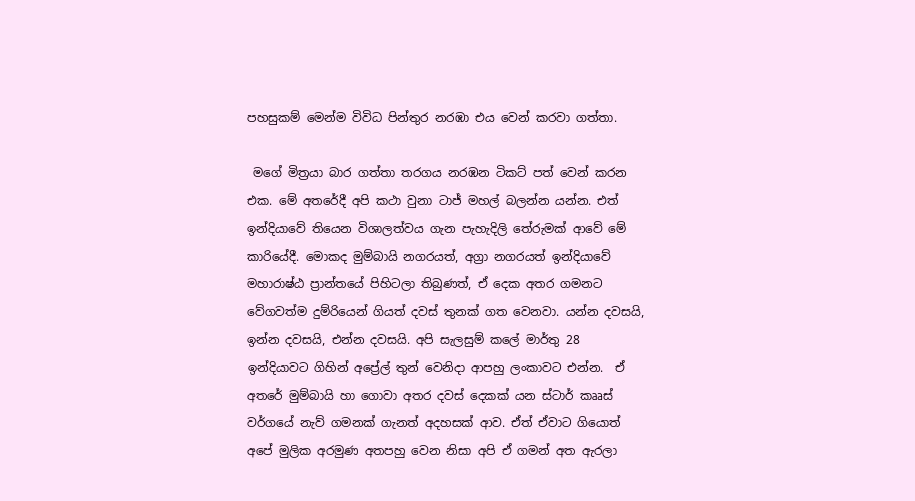පහසුකම් මෙන්ම විවිධ පින්තුර නරඹා එය වෙන් කරවා ගත්තා.

 මගේ මිත්‍රයා බාර ගත්තා තරගය නරඹන ටිකට් පත් වෙන් කරන එක. මේ අතරේදී අපි කථා වුනා ටාජ් මහල් බලන්න යන්න. එත් ඉන්දියාවේ තියෙන විශාලත්වය ගැන පැහැදිලි තේරුමක් ආවේ මේ කාරියේදී. මොකද මුම්බායි නගරයත්, අග්‍රා නගරයත් ඉන්දියාවේ මහාරාෂ්ඨ ප්‍රාන්තයේ පිහිටලා තිබුණත්, ඒ දෙක අතර ගමනට වේගවත්ම දුම්රියෙන් ගියත් දවස් තුනක් ගත වෙනවා. යන්න දවසයි, ඉන්න දවසයි, එන්න දවසයි. අපි සැලසුම් කලේ මාර්තු 28 ඉන්දියාවට ගිහින් අප්‍රේල් තුන් වෙනිදා ආපහු ලංකාවට එන්න.  ඒ අතරේ මුම්බායි හා ගොවා අතර දවස් දෙකක් යන ස්ටාර් කෲස් වර්ගයේ නැව් ගමනක් ගැනත් අදහසක් ආව. ඒත් ඒවාට ගියොත් අපේ මුලික අරමුණ අතපහු වෙන නිසා අපි ඒ ගමන් අත ඇරලා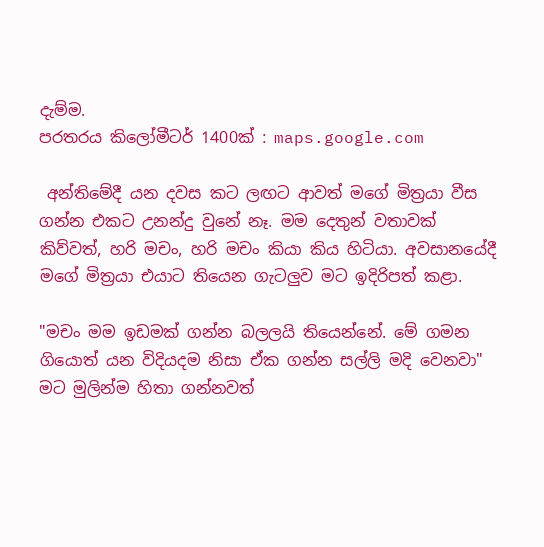දැම්ම.
පරතරය කිලෝමීටර් 1400ක් : maps.google.com

 අන්තිමේදී යන දවස කට ලඟට ආවත් මගේ මිත්‍රයා වීස ගන්න එකට උනන්දු වුනේ නෑ. මම දෙතුන් වතාවක් කිව්වත්, හරි මචං, හරි මචං කියා කිය හිටියා. අවසානයේදී මගේ මිත්‍රයා එයාට තියෙන ගැටලුව මට ඉදිරිපත් කළා.

"මචං මම ඉඩමක් ගන්න බලලයි තියෙන්නේ. මේ ගමන ගියොත් යන විදියදම නිසා ඒක ගන්න සල්ලි මදි වෙනවා" මට මුලින්ම හිතා ගන්නවත්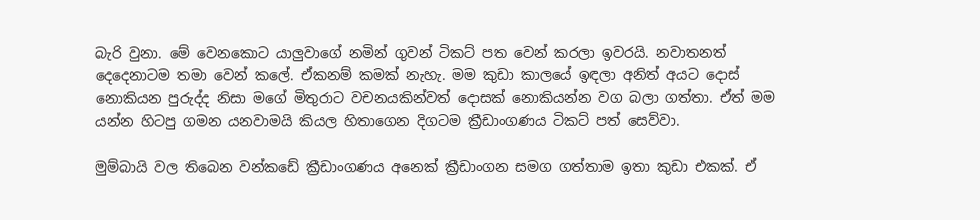බැරි වුනා. මේ වෙනකොට යාලුවාගේ නමින් ගුවන් ටිකට් පත වෙන් කරලා ඉවරයි. නවාතනත් දෙදෙනාටම තමා වෙන් කලේ. ඒකනම් කමක් නැහැ. මම කුඩා කාලයේ ඉඳලා අනිත් අයට දොස් නොකියන පුරුද්ද නිසා මගේ මිතුරාට වචනයකින්වත් දොසක් නොකියන්න වග බලා ගත්තා. ඒත් මම යන්න හිටපු ගමන යනවාමයි කියල හිතාගෙන දිගටම ක්‍රීඩාංගණය ටිකට් පත් සෙව්වා.

මුම්බායි වල තිබෙන වන්කඩේ ක්‍රීඩාංගණය අනෙක් ක්‍රීඩාංගන සමග ගත්තාම ඉතා කුඩා එකක්. ඒ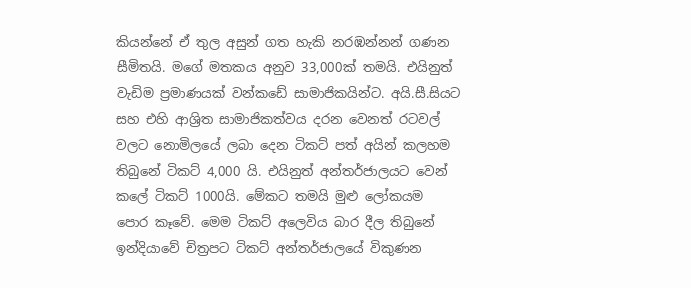කියන්නේ ඒ තුල අසුන් ගත හැකි නරඹන්නන් ගණන සීමිතයි. මගේ මතකය අනුව 33,000ක් තමයි. එයිනුත් වැඩිම ප්‍රමාණයක් වන්කඩේ සාමාජිකයින්ට. අයි.සී.සියට සහ එහි ආශ්‍රිත සාමාජිකත්වය දරන වෙනත් රටවල් වලට නොමිලයේ ලබා දෙන ටිකට් පත් අයින් කලහම තිබුනේ ටිකට් 4,000 යි. එයිනුත් අන්තර්ජාලයට වෙන් කලේ ටිකට් 1000යි. මේකට තමයි මුළු ලෝකයම පොර කෑවේ. මෙම ටිකට් අලෙවිය බාර දීල තිබුනේ ඉන්දියාවේ චිත්‍රපට ටිකට් අන්තර්ජාලයේ විකුණන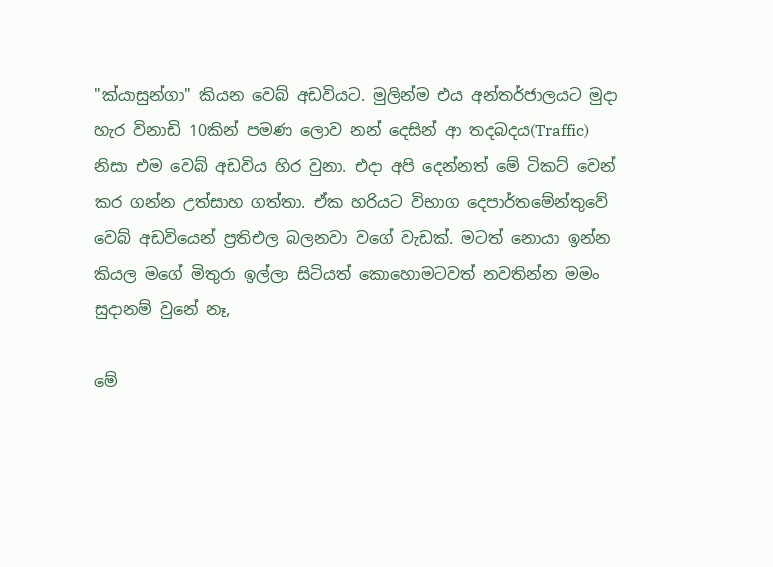"ක්යාසුන්ගා" කියන වෙබ් අඩවියට. මුලින්ම එය අන්තර්ජාලයට මුදා හැර විනාඩි 10කින් පමණ ලොව නන් දෙසින් ආ තදබදය(Traffic)  නිසා එම වෙබ් අඩවිය හිර වුනා. එදා අපි දෙන්නත් මේ ටිකට් වෙන් කර ගන්න උත්සාහ ගත්තා. ඒක හරියට විභාග දෙපාර්තමේන්තුවේ වෙබ් අඩවියෙන් ප්‍රතිඑල බලනවා වගේ වැඩක්. මටත් නොයා ඉන්න කියල මගේ මිතුරා ඉල්ලා සිටියත් කොහොමටවත් නවතින්න මමං සුදානම් වුනේ නෑ,

මේ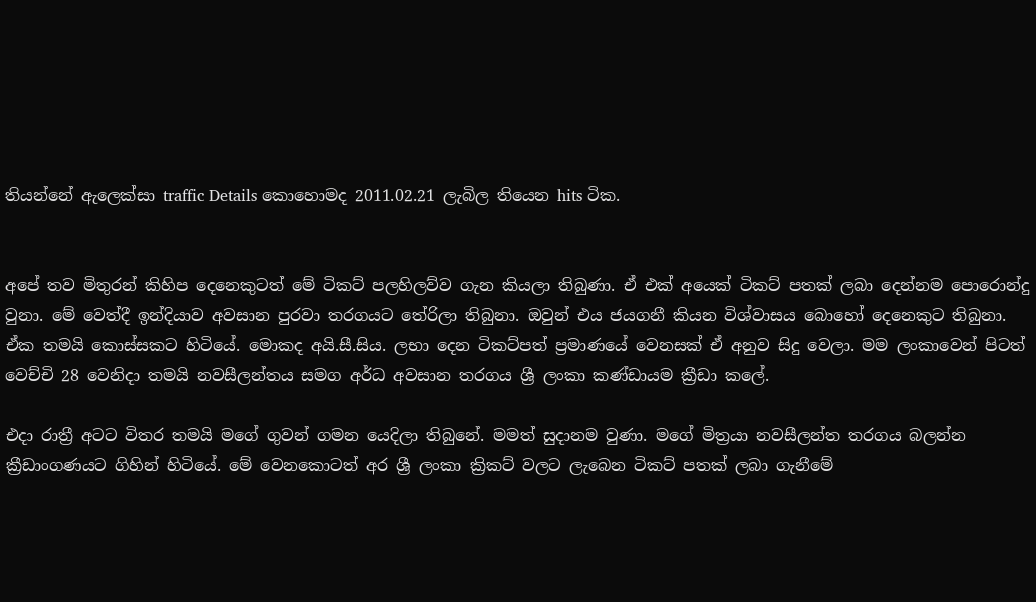තියන්නේ ඇලෙක්සා traffic Details කොහොමද 2011.02.21 ලැබිල තියෙන hits ටික.


අපේ තව මිතුරන් කිහිප දෙනෙකුටත් මේ ටිකට් පලහිලව්ව ගැන කියලා තිබුණා. ඒ එක් අයෙක් ටිකට් පතක් ලබා දෙන්නම පොරොන්දු වුනා. මේ වෙත්දී ඉන්දියාව අවසාන පුරවා තරගයට තේරිලා තිබුනා. ඔවුන් එය ජයගනී කියන විශ්වාසය බොහෝ දෙනෙකුට තිබුනා. ඒක තමයි කොස්සකට හිටියේ. මොකද අයි.සී.සිය. ලභා දෙන ටිකට්පත් ප්‍රමාණයේ වෙනසක් ඒ අනුව සිදු වෙලා. මම ලංකාවෙන් පිටත් වෙච්චි 28 වෙනිදා තමයි නවසීලන්තය සමග අර්ධ අවසාන තරගය ශ්‍රී ලංකා කණ්ඩායම ක්‍රීඩා කලේ.

එදා රාත්‍රී අටට විතර තමයි මගේ ගුවන් ගමන යෙදිලා තිබුනේ. මමත් සුදානම වුණා. මගේ මිත්‍රයා නවසීලන්ත තරගය බලන්න ක්‍රීඩාංගණයට ගිහින් හිටියේ. මේ වෙනකොටත් අර ශ්‍රී ලංකා ක්‍රිකට් වලට ලැබෙන ටිකට් පතක් ලබා ගැනීමේ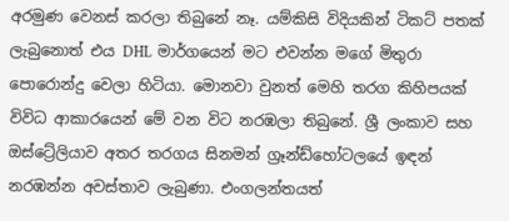අරමුණ වෙනස් කරලා තිබුනේ නෑ. යම්කිසි විදියකින් ටිකට් පතක් ලැබුනොත් එය DHL  මාර්ගයෙන් මට එවන්න මගේ මිතුරා පොරොන්දු වෙලා හිටියා. මොනවා වුනත් මෙහි තරග කිහිපයක් විවිධ ආකාරයෙන් මේ වන විට නරඹලා තිබුනේ. ශ්‍රී ලංකාව සහ ඔස්ට්‍රේලියාව අතර තරගය සිනමන් ග්‍රෑන්ඩ්හෝටලයේ ඉඳන් නරඹන්න අවස්තාව ලැබුණා. එංගලන්තයත්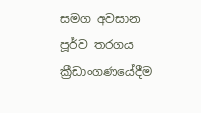සමග අවසාන පූර්ව තරගය ක්‍රීඩාංගණයේදීම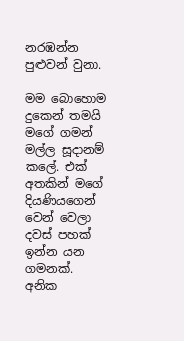නරඹන්න පුළුවන් වුනා.

මම බොහොම දුකෙන් තමයි මගේ ගමන් මල්ල සූදානම් කලේ. එක් අතකින් මගේ දියණියගෙන් වෙන් වෙලා දවස් පහක් ඉන්න යන ගමනක්. අනික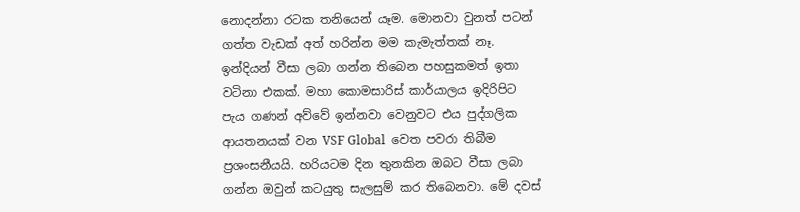නොදන්නා රටක තනියෙන් යෑම. මොනවා වුනත් පටන් ගත්ත වැඩක් අත් හරින්න මම කැමැත්තක් නෑ. ඉන්දියන් වීසා ලබා ගන්න තිබෙන පහසුකමත් ඉතා වටිනා එකක්. මහා කොමසාරිස් කාර්යාලය ඉදිරිපිට පැය ගණන් අව්වේ ඉන්නවා වෙනුවට එය පුද්ගලික ආයතනයක් වන VSF Global  වෙත පවරා තිබීම ප්‍රශංසනීයයි. හරියටම දින තුනකින ඔබට වීසා ලබා ගන්න ඔවුන් කටයුතු සැලසුම් කර තිබෙනවා. මේ දවස්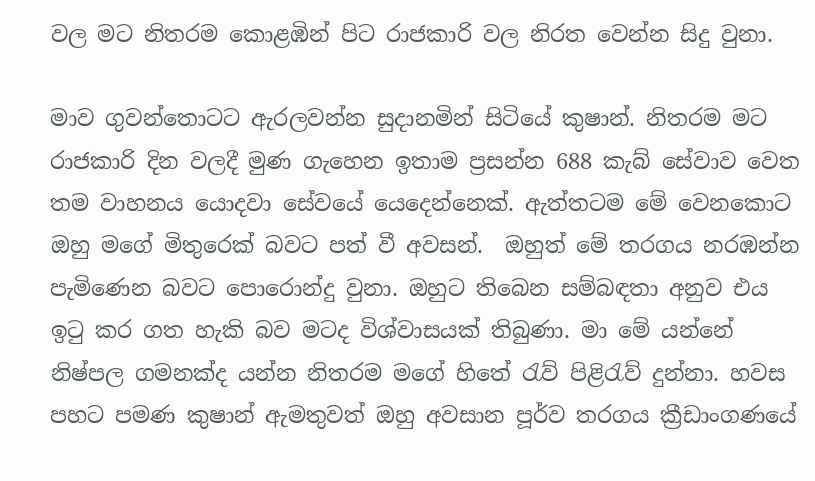වල මට නිතරම කොළඹින් පිට රාජකාරි වල නිරත වෙන්න සිදු වුනා.

මාව ගුවන්තොටට ඇරලවන්න සුදානමින් සිටියේ කුෂාන්. නිතරම මට රාජකාරි දින වලදී මුණ ගැහෙන ඉතාම ප්‍රසන්න 688 කැබ් සේවාව වෙත තම වාහනය යොදවා සේවයේ යෙදෙන්නෙක්. ඇත්තටම මේ වෙනකොට ඔහු මගේ මිතුරෙක් බවට පත් වී අවසන්.  ඔහුත් මේ තරගය නරඹන්න පැමිණෙන බවට පොරොන්දු වුනා. ඔහුට තිබෙන සම්බඳතා අනුව එය ඉටු කර ගත හැකි බව මටද විශ්වාසයක් තිබුණා. මා මේ යන්නේ නිෂ්පල ගමනක්ද යන්න නිතරම මගේ හිතේ රැව් පිළිරැව් දුන්නා. හවස පහට පමණ කුෂාන් ඇමතුවත් ඔහු අවසාන පූර්ව තරගය ක්‍රීඩාංගණයේ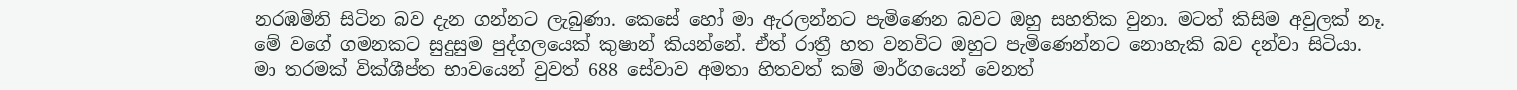නරඹමිනි සිටින බව දැන ගන්නට ලැබුණා. කෙසේ හෝ මා ඇරලන්නට පැමිණෙන බවට ඔහු සහතික වුනා. මටත් කිසිම අවුලක් නෑ. මේ වගේ ගමනකට සුදුසුම පුද්ගලයෙක් කුෂාන් කියන්නේ. ඒත් රාත්‍රී හත වනවිට ඔහුට පැමිණෙන්නට නොහැකි බව දන්වා සිටියා. මා තරමක් වික්ශීප්ත භාවයෙන් වුවත් 688 සේවාව අමතා හිතවත් කම් මාර්ගයෙන් වෙනත්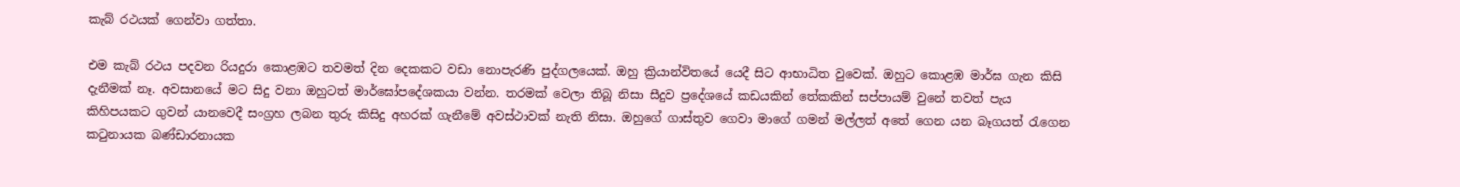කැබ් රථයක් ගෙන්වා ගත්තා.

එම කැබ් රථය පදවන රියදුරා කොළඹට තවමත් දින දෙකකට වඩා නොපැරණි පුද්ගලයෙක්. ඔහු ක්‍රියාන්විතයේ යෙදී සිට ආභාධිත වුවෙක්. ඔහුට කොළඹ මාර්ඝ ගැන කිසි දැනීමක් නෑ. අවසානයේ මට සිදු වනා ඔහුටත් මාර්ඝෝපදේශකයා වන්න. තරමක් වෙලා තිබූ නිසා සීදුව ප්‍රදේශයේ කඩයකින් තේකකින් සප්පායම් වුනේ තවත් පැය කිහිපයකට ගුවන් යානවෙදී සංග්‍රහ ලබන තුරු කිසිදු අහරක් ගැනීමේ අවස්ථාවක් නැති නිසා. ඔහුගේ ගාස්තුව ගෙවා මාගේ ගමන් මල්ලත් අතේ ගෙන යන බෑගයත් රැගෙන කටුනායක බණ්ඩාරනායක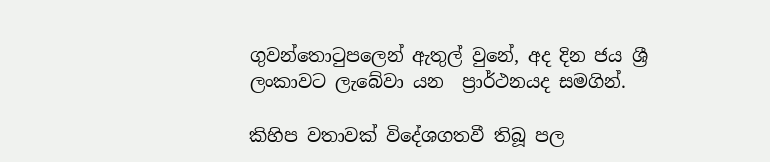ගුවන්තොටුපලෙන් ඇතුල් වුනේ, අද දින ජය ශ්‍රී ලංකාවට ලැබේවා යන  ප්‍රාර්ථනයද සමගින්.

කිහිප වතාවක් විදේශගතවී තිබූ පල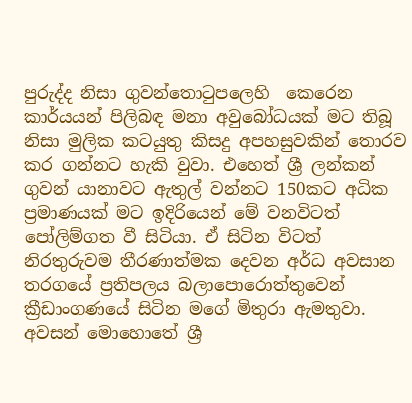පුරුද්ද නිසා ගුවන්තොටුපලෙහි  කෙරෙන කාර්යයන් පිලිබඳ මනා අවුබෝධයක් මට තිබූ නිසා මුලික කටයුතු කිසදු අපහසුවකින් තොරව කර ගන්නට හැකි වුවා. එහෙත් ශ්‍රී ලන්කන් ගුවන් යානාවට ඇතුල් වන්නට 150කට අධික ප්‍රමාණයක් මට ඉදිරියෙන් මේ වනවිටත් පෝලිම්ගත වී සිටියා. ඒ සිටින විටත් නිරතුරුවම තීරණාත්මක දෙවන අර්ධ අවසාන තරගයේ ප්‍රතිපලය බලාපොරොත්තුවෙන් ක්‍රීඩාංගණයේ සිටින මගේ මිතුරා ඇමතුවා. අවසන් මොහොතේ ශ්‍රී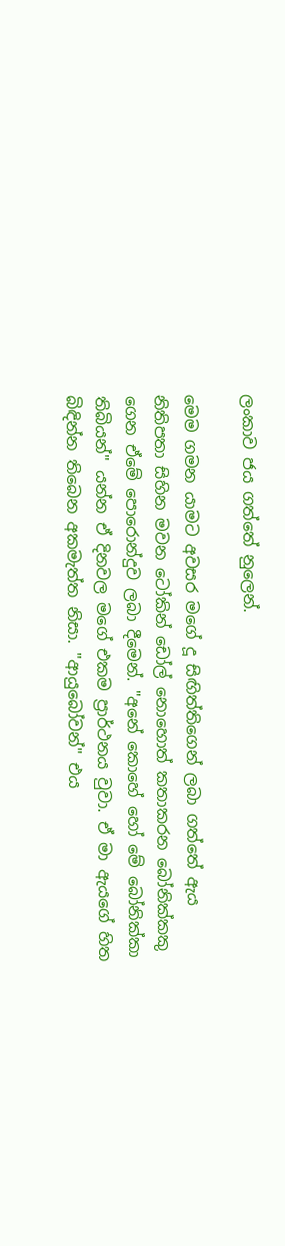ලංකාව ජය ගත්තේ නුලෙන්.

මෙම ගමන යාමට අවසර මගේ දූ සිඟිත්තිගෙන් ලබා ගත්තේ ඇය නිතිපතා සිහින මවන ටෝකින් ඩෝල් නොහොත් කතාකරන බෝනික්කකු ගෙන ඒමේ පොරොන්දුව ලබා දීමෙන්. "අනේ කොහේ හෝ මේ බෝනික්කා තිබියන්" යන්න ඒ දිනවල මගේ එකම ප්‍රාර්ථනය වුවා. ඒ මා ඇයගේ හිත බිඳින්න තිබෙන අකමැත්ත නිසා. "ආයුබෝවන්" එය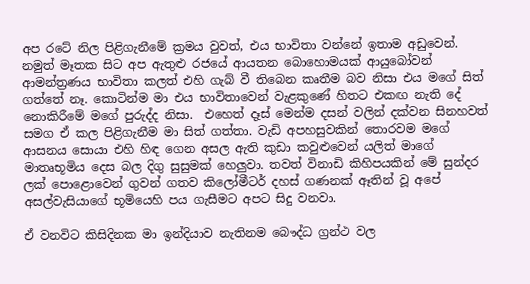අප රටේ නිල පිළිගැනීමේ ක්‍රමය වුවත්, එය භාවිතා වන්නේ ඉතාම අඩුවෙන්. නමුත් මෑතක සිට අප ඇතුළු රජයේ ආයතන බොහොමයක් ආයුබෝවන් ආමන්ත්‍රණය භාවිතා කලත් එහි ගැබ් වී තිබෙන කෘතීම බව නිසා එය මගේ සිත් ගත්තේ නෑ. කොටින්ම මා එය භාවිතාවෙන් වැළකුණේ හිතට එකඟ නැති දේ නොකිරීමේ මගේ පුරුද්ද නිසා.  එහෙත් දෑස් මෙන්ම දසන් වලින් දක්වන සිනහවත් සමග ඒ කල පිළිගැනීම මා සිත් ගත්තා. වැඩි අපහසුවකින් තොරවම මගේ ආසනය සොයා එහි හිඳ ගෙන අසල ඇති කුඩා කවුළුවෙන් යලිත් මාගේ මාතෘභූමිය දෙස බල දිගු සුසුමක් හෙලුවා. තවත් විනාඩි කිහිපයකින් මේ සුන්දර ලක් පොළොවෙන් ගුවන් ගතව කිලෝමීටර් දහස් ගණනක් ඈතින් වූ අපේ අසල්වැසියාගේ භූමියෙහි පය ගැසීමට අපට සිදු වනවා.

ඒ වනවිට කිසිදිනක මා ඉන්දියාව නැතිනම බෞද්ධ ග්‍රන්ථ වල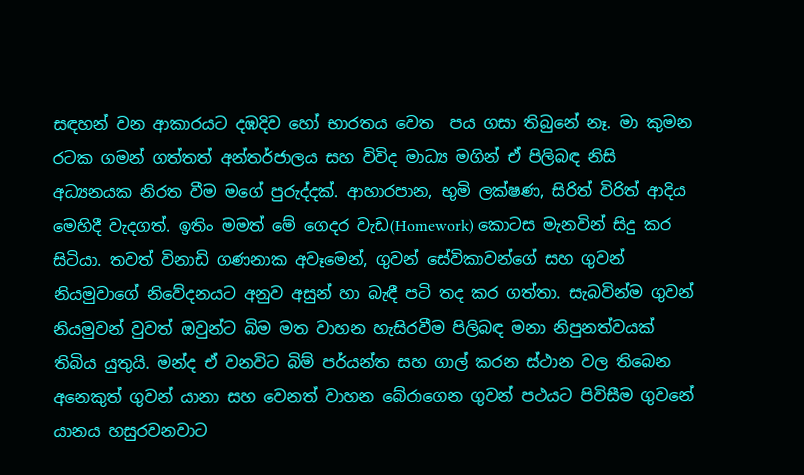සඳහන් වන ආකාරයට දඹදිව හෝ භාරතය වෙත  පය ගසා තිබුනේ නෑ. මා කුමන රටක ගමන් ගත්තත් අන්තර්ජාලය සහ විවිද මාධ්‍ය මගින් ඒ පිලිබඳ නිසි අධ්‍යනයක නිරත වීම මගේ පුරුද්දක්. ආහාරපාන, භුමි ලක්ෂණ, සිරිත් විරිත් ආදිය මෙහිදී වැදගත්. ඉතිං මමත් මේ ගෙදර වැඩ(Homework) කොටස මැනවින් සිදු කර සිටියා. තවත් විනාඩි ගණනාක අවෑමෙන්, ගුවන් සේවිකාවන්ගේ සහ ගුවන් නියමුවාගේ නිවේදනයට අනුව අසුන් හා බැඳී පටි තද කර ගත්තා. සැබවින්ම ගුවන් නියමුවන් වුවත් ඔවුන්ට බිම මත වාහන හැසිරවීම පිලිබඳ මනා නිපුනත්වයක් තිබිය යුතුයි. මන්ද ඒ වනවිට බිම් පර්යන්ත සහ ගාල් කරන ස්ථාන වල තිබෙන අනෙකුත් ගුවන් යානා සහ වෙනත් වාහන බේරාගෙන ගුවන් පථයට පිවිසීම ගුවනේ යානය හසුරවනවාට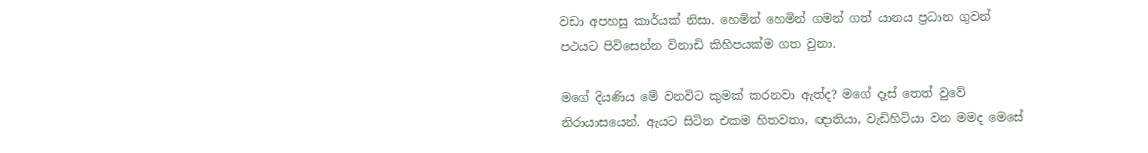වඩා අපහසු කාර්යක් නිසා. හෙමින් හෙමින් ගමන් ගත් යානය ප්‍රධාන ගුවන් පථයට පිවිසෙන්න විනාඩි කිහිපයක්ම ගත වුනා.

මගේ දියණිය මේ වනවිට කුමක් කරනවා ඇත්ද? මගේ දෑස් තෙත් වුවේ නිරායාසයෙන්. ඇයට සිටින එකම හිතවතා, ඥාතියා, වැඩිහිටියා වන මමද මෙසේ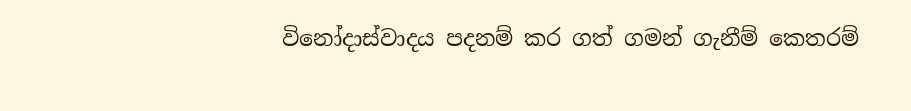විනෝදාස්වාදය පදනම් කර ගත් ගමන් ගැනීම් කෙතරම්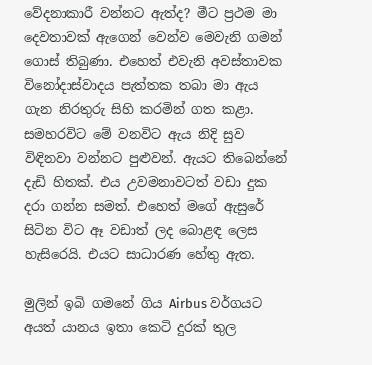වේදනාකාරී වන්නට ඇත්ද? මීට ප්‍රථම මා දෙවතාවක් ඇගෙන් වෙන්ව මෙවැනි ගමන් ගොස් තිබුණා. එහෙත් එවැනි අවස්තාවක විනෝදාස්වාදය පැත්තක තබා මා ඇය ගැන නිරතුරු සිහි කරමින් ගත කළා. සමහරවිට මේ වනවිට ඇය නිදි සුව විඳිනවා වන්නට පුළුවන්. ඇයට තිබෙන්නේ දැඩි හිතක්. එය උවමනාවටත් වඩා දුක දරා ගන්න සමත්. එහෙත් මගේ ඇසුරේ සිටින විට ඈ වඩාත් ලද බොළඳ ලෙස හැසිරෙයි. එයට සාධාරණ හේතු ඇත.

මුලින් ඉබි ගමනේ ගිය Airbus වර්ගයට අයත් යානය ඉතා කෙටි දුරක් තුල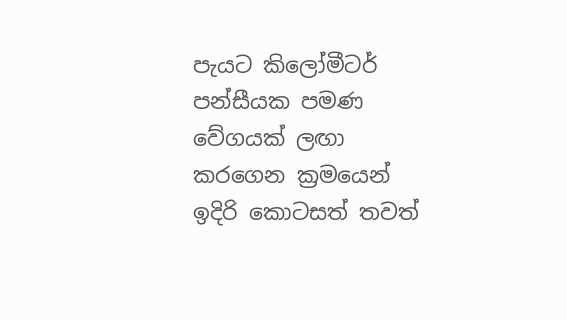පැයට කිලෝමීටර් පන්සීයක පමණ වේගයක් ලඟා කරගෙන ක්‍රමයෙන් ඉදිරි කොටසත් තවත්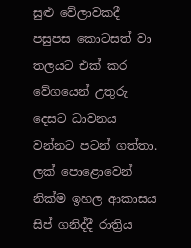සුළු වේලාවකදී පසුපස කොටසත් වා තලයට එක් කර වේගයෙන් උතුරු දෙසට ධාවනය වන්නට පටන් ගත්තා. ලක් පොළොවෙන් නික්ම ඉහල ආකාසය සිප් ගනිද්දී රාත්‍රිය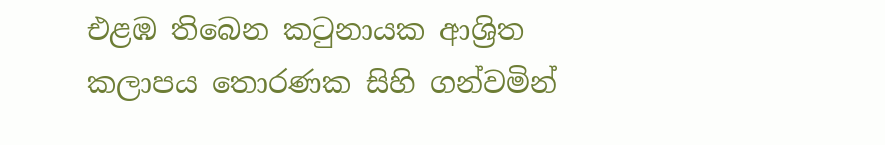එළඹ තිබෙන කටුනායක ආශ්‍රිත කලාපය තොරණක සිහි ගන්වමින්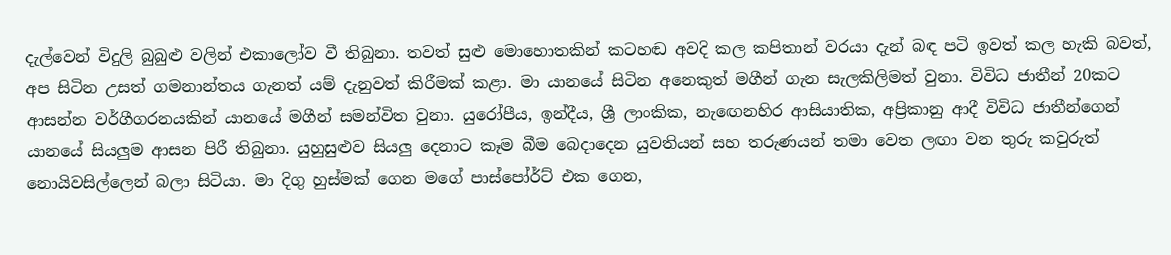දැල්වෙන් විදුලි බුබුළු වලින් එකාලෝව වී තිබුනා. තවත් සුළු මොහොතකින් කටහඬ අවදි කල කපිතාන් වරයා දැන් බඳ පටි ඉවත් කල හැකි බවත්, අප සිටින උසත් ගමනාන්තය ගැනත් යම් දැනුවත් කිරීමක් කළා. මා යානයේ සිටින අනෙකුත් මගීන් ගැන සැලකිලිමත් වුනා. විවිධ ජාතීන් 20කට ආසන්න වර්ගීගරනයකින් යානයේ මගීන් සමන්විත වුනා. යුරෝපීය, ඉන්දීය, ශ්‍රී ලාංකික, නැඟෙනහිර ආසියාතික, අප්‍රිකානු ආදී විවිධ ජාතීන්ගෙන් යානයේ සියලුම ආසන පිරී තිබුනා. යුහුසුළුව සියලු දෙනාට කෑම බීම බෙදාදෙන යුවතියන් සහ තරුණයන් තමා වෙත ලඟා වන තුරු කවුරුත් නොයිවසිල්ලෙන් බලා සිටියා. මා දිගු හුස්මක් ගෙන මගේ පාස්පෝර්ට් එක ගෙන,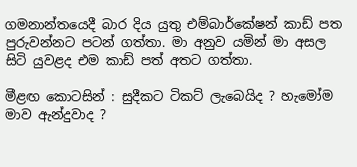ගමනාන්තයෙදී බාර දිය යුතු එම්බාර්කේෂන් කාඩ් පත පුරුවන්නට පටන් ගත්තා. මා අනුව යමින් මා අසල සිටි යුවළද එම කාඩ් පත් අතට ගත්තා.

මීළඟ කොටසින් : සුදීකට ටිකට් ලැබෙයිද ? හැමෝම මාව ඇන්දුවාද ?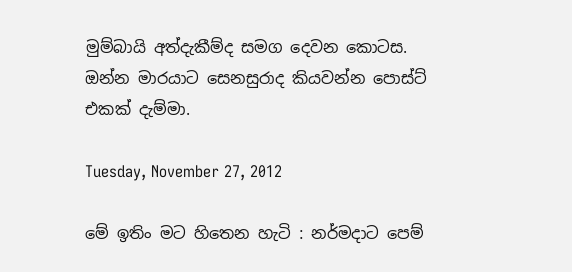මුම්බායි අත්දැකීම්ද සමග දෙවන කොටස. ඔන්න මාරයාට සෙනසුරාද කියවන්න පොස්ට් එකක් දැම්මා.

Tuesday, November 27, 2012

මේ ඉතිං මට හිතෙන හැටි : නර්මදාට පෙම්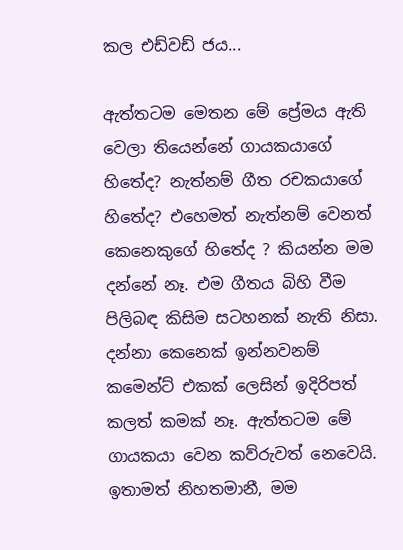කල එඩ්වඩ් ජය...

ඇත්තටම මෙතන මේ ප්‍රේමය ඇති වෙලා තියෙන්නේ ගායකයාගේ හිතේද? නැත්නම් ගීත රචකයාගේ හිතේද? එහෙමත් නැත්නම් වෙනත් කෙනෙකුගේ හිතේද ? කියන්න මම දන්නේ නෑ. එම ගීතය බිහි වීම පිලිබඳ කිසිම සටහනක් නැති නිසා. දන්නා කෙනෙක් ඉන්නවනම් කමෙන්ට් එකක් ලෙසින් ඉදිරිපත් කලත් කමක් නෑ. ඇත්තටම මේ ගායකයා වෙන කව්රුවත් නෙවෙයි. ඉතාමත් නිහතමානී, මම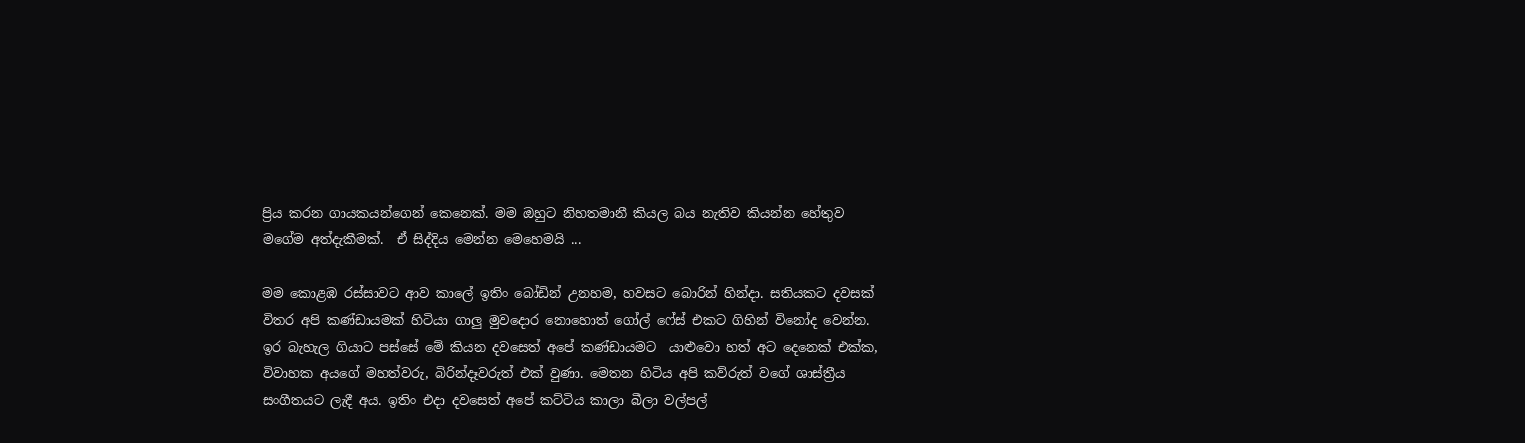ප්‍රිය කරන ගායකයන්ගෙන් කෙනෙක්. මම ඔහුට නිහතමානී කියල බය නැතිව කියන්න හේතුව මගේම අත්දැකීමක්.  ඒ සිද්දිය මෙන්න මෙහෙමයි ...

මම කොළඹ රස්සාවට ආව කාලේ ඉතිං බෝඩින් උනහම, හවසට බොරින් හින්දා. සතියකට දවසක් විතර අපි කණ්ඩායමක් හිටියා ගාලු මුවදොර නොහොත් ගෝල් ෆේස් එකට ගිහින් විනෝද වෙන්න. ඉර බැහැල ගියාට පස්සේ මේ කියන දවසෙත් අපේ කණ්ඩායමට  යාළුවො හත් අට දෙනෙක් එක්ක, විවාහක අයගේ මහත්වරු, බිරින්දෑවරුත් එක් වුණා. මෙතන හිටිය අපි කව්රුත් වගේ ශාස්ත්‍රීය සංගීතයට ලැදී අය. ඉතිං එදා දවසෙත් අපේ කට්ටිය කාලා බීලා වල්පල්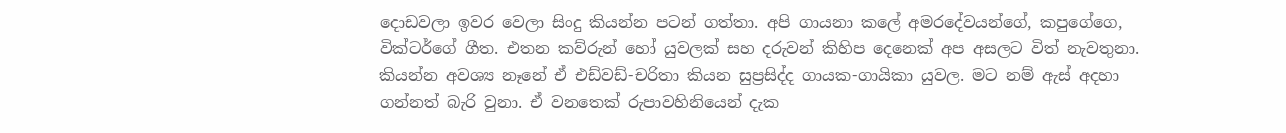දොඩවලා ඉවර වෙලා සිංදු කියන්න පටන් ගත්තා. අපි ගායනා කලේ අමරදේවයන්ගේ, කපුගේගෙ, වික්ටර්ගේ ගීත. එතන කව්රුන් හෝ යුවලක් සහ දරුවන් කිහිප දෙනෙක් අප අසලට විත් නැවතුනා. කියන්න අවශ්‍ය නෑනේ ඒ එඩ්වඩ්-චරිතා කියන සුප්‍රසිද්ද ගායක-ගායිකා යුවල. මට නම් ඇස් අදහා ගන්නත් බැරි වුනා. ඒ වනතෙක් රුපාවහිනියෙන් දැක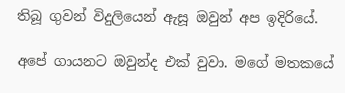තිබූ ගුවන් විදුලියෙන් ඇසූ ඔවුන් අප ඉදිරියේ.

අපේ ගායනට ඔවුන්ද එක් වුවා. මගේ මතකයේ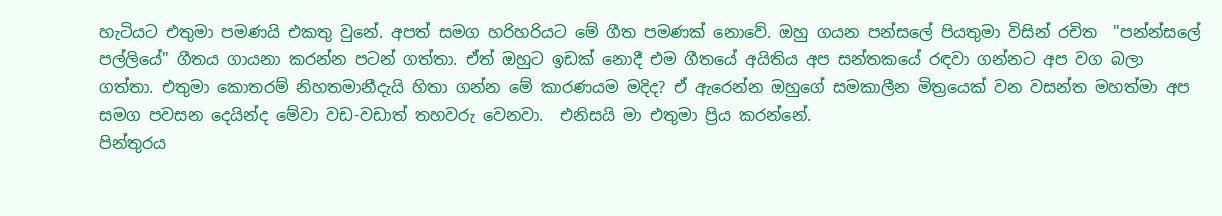හැටියට එතුමා පමණයි එකතු වුනේ. අපත් සමග හරිහරියට මේ ගීත පමණක් නොවේ. ඔහු ගයන පන්සලේ පියතුමා විසින් රචිත  "පන්න්සලේ පල්ලියේ" ගීතය ගායනා කරන්න පටන් ගත්තා. ඒත් ඔහුට ඉඩක් නොදී එම ගීතයේ අයිතිය අප සන්තකයේ රඳවා ගන්නට අප වග බලා ගත්තා. එතුමා කොතරම් නිහතමානීදැයි හිතා ගන්න මේ කාරණයම මදිද? ඒ ඇරෙන්න ඔහුගේ සමකාලීන මිත්‍රයෙක් වන වසන්ත මහත්මා අප සමග පවසන දෙයින්ද මේවා වඩ-වඩාත් තහවරු වෙනවා.  එනිසයි මා එතුමා ප්‍රිය කරන්නේ.
පින්තුරය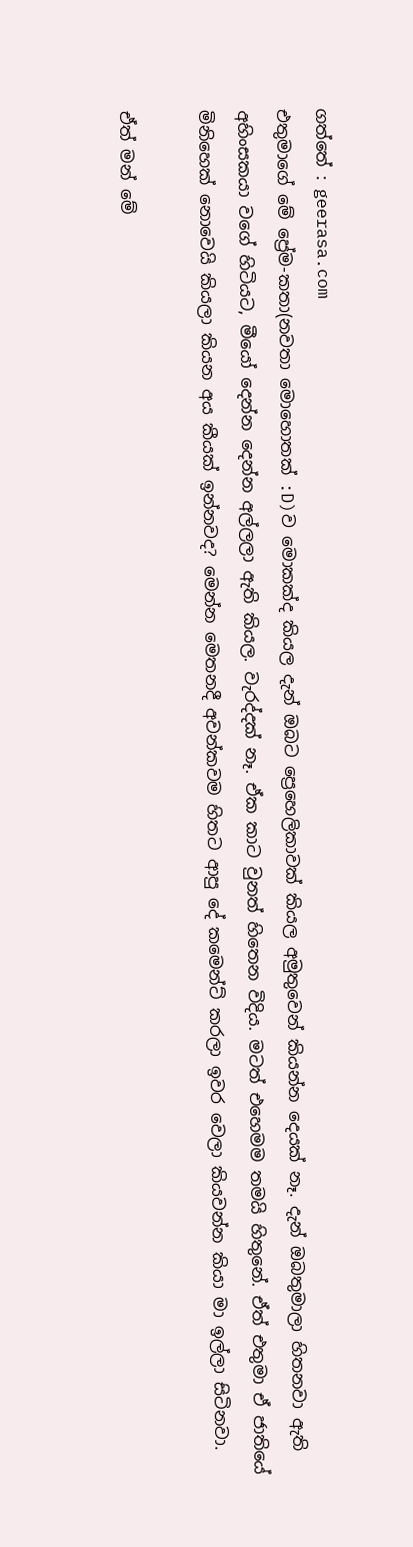ගත්තේ : geerasa.com
එතුමාගේ මේ ප්‍රේම-කතා(නවතා මොහොතක් :D)ව මොකක්ද කියල දැන් ඔබට ප්‍රෙහෙලිකාවක් කියල අමුතුවෙන් කියන්න දෙයක් නෑ. දැන් ඔබතුමාලා හිතනවා ඇති අහිංසකයා වගේ හිටියට, මීයෝ දෙන්න දෙන්න අල්ලලා ඇති කියල. වැරද්දක් නෑ. ඒක කාට වුනත් හිතෙන විදිය. මටත් එහෙමම තමයි හිතුනේ. ඒත් එතුමා ඒ ජාතියේ මිනිහෙක් නොවෙයි කියලා කියන අය කීයක් ඉන්නවද? මෙන්න මෙතනදී අවන්කවම හිතට ආපු දේ කමෙන්ට් කරලා ඉවර වෙලා කියවන්න කියා මා ඉල්ලා සිටිනවා.

ඒත් මන් මේ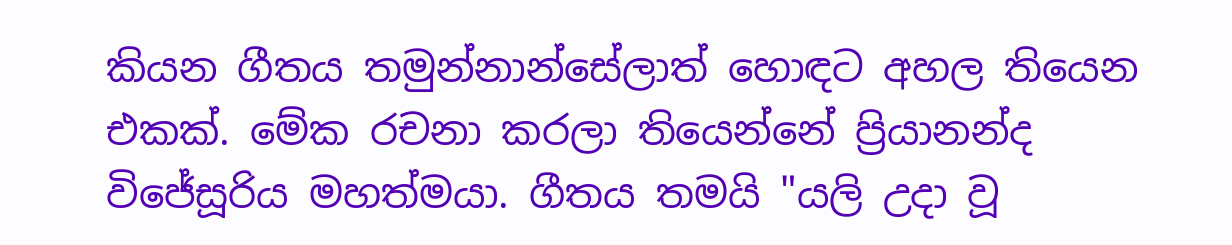කියන ගීතය තමුන්නාන්සේලාත් හොඳට අහල තියෙන එකක්. මේක රචනා කරලා තියෙන්නේ ප්‍රියානන්ද විජේසූරිය මහත්මයා. ගීතය තමයි "යලි උදා වූ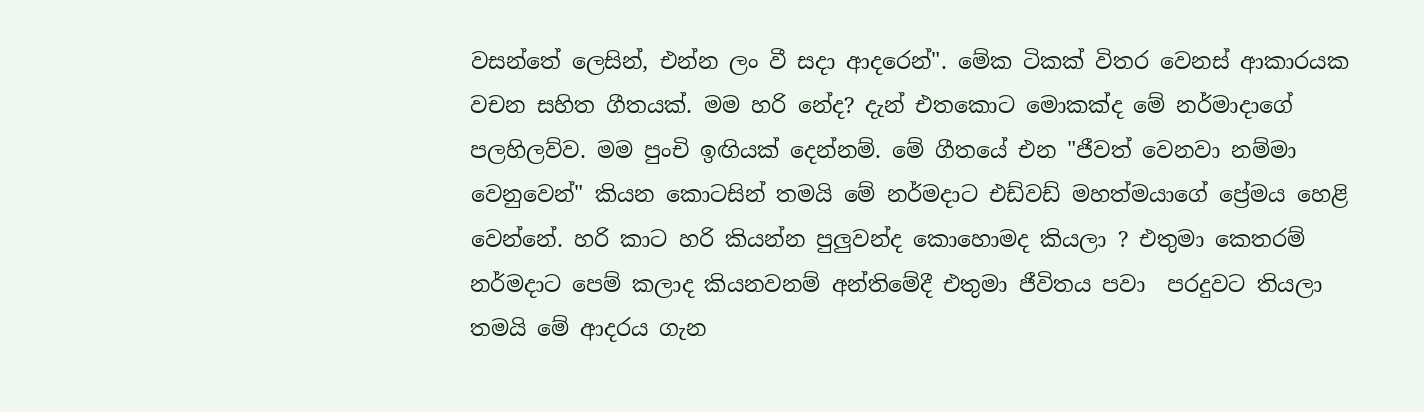වසන්තේ ලෙසින්, එන්න ලං වී සදා ආදරෙන්". මේක ටිකක් විතර වෙනස් ආකාරයක වචන සහිත ගීතයක්. මම හරි නේද? දැන් එතකොට මොකක්ද මේ නර්මාදාගේ පලහිලව්ව. මම පුංචි ඉඟියක් දෙන්නම්. මේ ගීතයේ එන "ජීවත් වෙනවා නම්මා වෙනුවෙන්" කියන කොටසින් තමයි මේ නර්මදාට එඩ්වඩ් මහත්මයාගේ ප්‍රේමය හෙළි වෙන්නේ. හරි කාට හරි කියන්න පුලුවන්ද කොහොමද කියලා ? එතුමා කෙතරම් නර්මදාට පෙම් කලාද කියනවනම් අන්තිමේදී එතුමා ජීවිතය පවා  පරදුවට තියලා තමයි මේ ආදරය ගැන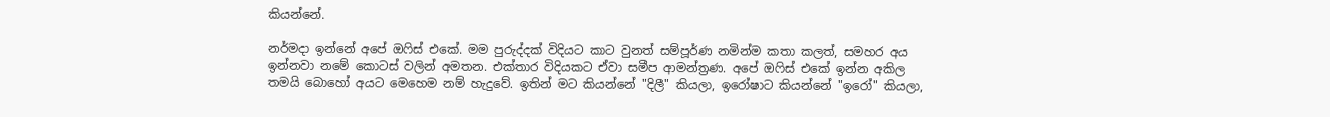කියන්නේ.

නර්මදා ඉන්නේ අපේ ඔෆිස් එකේ. මම පුරුද්දක් විදියට කාට වුනත් සම්පූර්ණ නමින්ම කතා කලත්, සමහර අය ඉන්නවා නමේ කොටස් වලින් අමතන. එක්තාර විදියකට ඒවා සමීප ආමන්ත්‍රණ. අපේ ඔෆිස් එකේ ඉන්න අකිල තමයි බොහෝ අයට මෙහෙම නම් හැදුවේ. ඉතින් මට කියන්නේ "දිලී" කියලා, ඉරෝෂාට කියන්නේ "ඉරෝ" කියලා,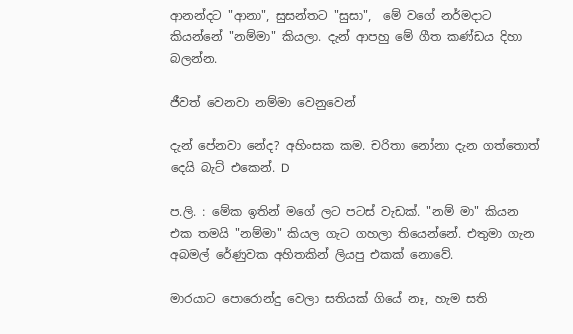ආනන්දට "ආනා", සුසන්තට "සුසා",  මේ වගේ නර්මදාට කියන්නේ "නම්මා" කියලා. දැන් ආපහු මේ ගීත කණ්ඩය දිහා බලන්න.

ජීවත් වෙනවා නම්මා වෙනුවෙන්

දැන් පේනවා නේද? අහිංසක කම. චරිතා නෝනා දැන ගත්තොත් දෙයි බැට් එකෙන්. D

ප.ලි. : මේක ඉතින් මගේ ලට පටස් වැඩක්. "නම් මා" කියන එක තමයි "නම්මා" කියල ගැට ගහලා තියෙන්නේ. එතුමා ගැන අබමල් රේණුවක අහිතකින් ලියපු එකක් නොවේ.

මාරයාට පොරොන්දු වෙලා සතියක් ගියේ නෑ, හැම සති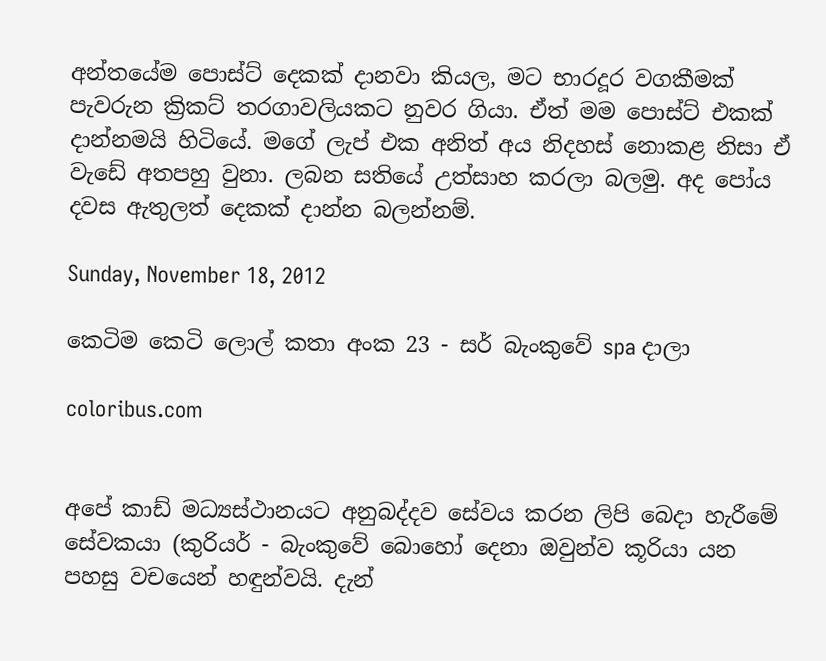අන්තයේම පොස්ට් දෙකක් දානවා කියල, මට භාරදූර වගකීමක් පැවරුන ක්‍රිකට් තරගාවලියකට නුවර ගියා. ඒත් මම පොස්ට් එකක් දාන්නමයි හිටියේ. මගේ ලැප් එක අනිත් අය නිදහස් නොකළ නිසා ඒ වැඩේ අතපහු වුනා. ලබන සතියේ උත්සාහ කරලා බලමු. අද පෝය දවස ඇතුලත් දෙකක් දාන්න බලන්නම්.

Sunday, November 18, 2012

කෙටිම කෙටි ලොල් කතා අංක 23 - සර් බැංකුවේ spa දාලා

coloribus.com


අපේ කාඩ් මධ්‍යස්ථානයට අනුබද්දව සේවය කරන ලිපි බෙදා හැරීමේ සේවකයා (කුරියර් - බැංකුවේ බොහෝ දෙනා ඔවුන්ව කූරියා යන පහසු වචයෙන් හඳුන්වයි. දැන්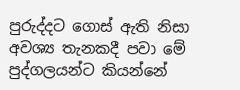පුරුද්දට ගොස් ඇති නිසා අවශ්‍ය තැනකදී පවා මේ පුද්ගලයන්ට කියන්නේ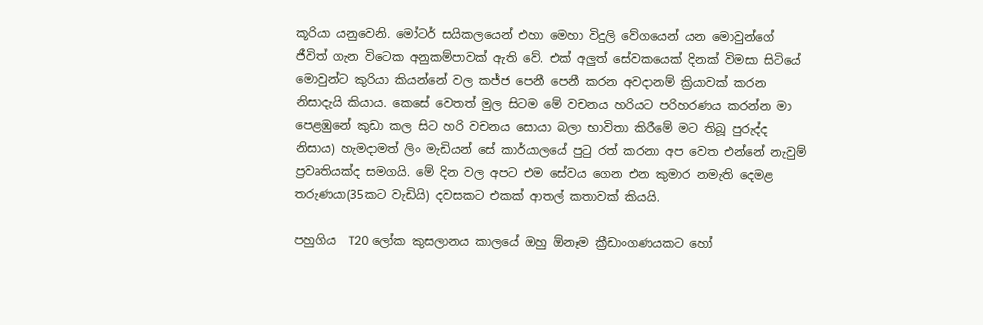කූරියා යනුවෙනි. මෝටර් සයිකලයෙන් එහා මෙහා විදුලි වේගයෙන් යන මොවුන්ගේ ජීවිත් ගැන විටෙක අනුකම්පාවක් ඇති වේ. එක් අලුත් සේවකයෙක් දිනක් විමසා සිටියේ මොවුන්ට කුරියා කියන්නේ වල කජ්ජ පෙනී පෙනී කරන අවදානම් ක්‍රියාවක් කරන නිසාදැයි කියාය. කෙසේ වෙතත් මුල සිටම මේ වචනය හරියට පරිහරණය කරන්න මා පෙළඹුනේ කුඩා කල සිට හරි වචනය සොයා බලා භාවිතා කිරීමේ මට තිබූ පුරුද්ද නිසාය) හැමදාමත් ලිං මැඩියන් සේ කාර්යාලයේ පුටු රත් කරනා අප වෙත එන්නේ නැවුම් ප්‍රවෘතියක්ද සමගයි. මේ දින වල අපට එම සේවය ගෙන එන කුමාර නමැති දෙමළ තරුණයා(35කට වැඩියි) දවසකට එකක් ආතල් කතාවක් කියයි.

පහුගිය  T20 ලෝක කුසලානය කාලයේ ඔහු ඕනෑම ක්‍රීඩාංගණයකට හෝ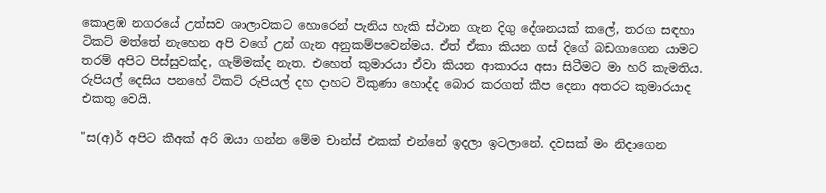කොළඹ නගරයේ උත්සව ශාලාවකට හොරෙන් පැනිය හැකි ස්ථාන ගැන දිගු දේශනයක් කලේ, තරග සඳහා ටිකට් මත්තේ නැහෙන අපි වගේ උන් ගැන අනුකම්පවෙන්මය. ඒත් ඒකා කියන ගස් දිගේ බඩගාගෙන යාමට තරම් අපිට පිස්සුවක්ද, ගැම්මක්ද නැත. එහෙත් කුමාරයා ඒවා කියන ආකාරය අසා සිටීමට මා හරි කැමතිය. රුපියල් දෙසිය පනහේ ටිකට් රුපියල් දහ දාහට විකුණා හොද්ද බොර කරගත් කීප දෙනා අතරට කුමාරයාද එකතු වෙයි.

"ස(අ)ර් අපිට කීඅක් අරි ඔයා ගන්න මේම චාන්ස් එකක් එන්නේ ඉදලා ඉටලානේ. දවසක් මං නිදාගෙන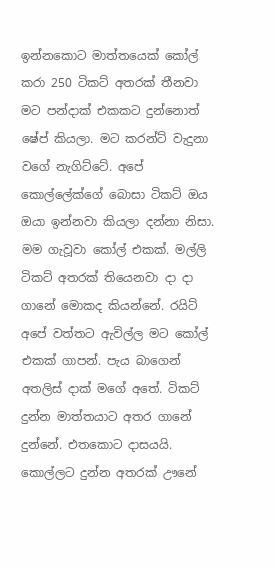ඉන්නකොට මාත්තයෙක් කෝල් කරා 250 ටිකට් අතරක් තීනවා මට පන්දාක් එකකට දුන්නොත් ෂේප් කියලා. මට කරන්ට් වැදුනා වගේ නැගිට්ටේ. අපේ කොල්ලේක්ගේ බොසා ටිකට් ඔය ඔයා ඉන්නවා කියලා දන්නා නිසා. මම ගැවූවා කෝල් එකක්. මල්ලි ටිකට් අතරක් තියෙනවා දා දා ගානේ මොකද කියන්නේ. රයිට් අපේ වත්තට ඇවිල්ල මට කෝල් එකක් ගාපන්. පැය බාගෙන් අතලිස් දාක් මගේ අතේ. ටිකට් දුන්න මාත්තයාට අතර ගානේ දුන්නේ. එතකොට දාසයයි. කොල්ලට දුන්න අතරක් ඌනේ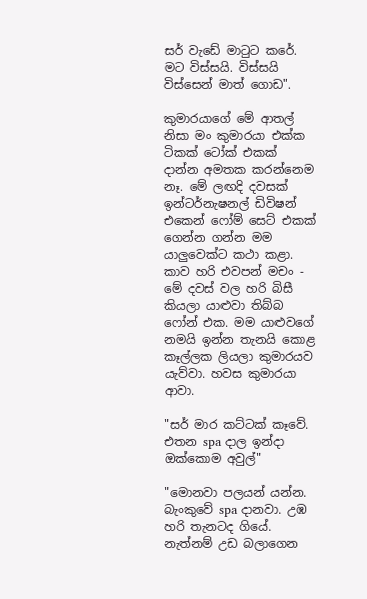සර් වැඩේ මාටුට කරේ. මට විස්සයි. විස්සයි විස්සෙන් මාත් ගොඩ".

කුමාරයාගේ මේ ආතල් නිසා මං කුමාරයා එක්ක ටිකක් ටෝක් එකක් දාන්න අමතක කරන්නෙම නෑ. මේ ලඟදි දවසක් ඉන්ටර්නැෂනල් ඩිවිෂන් එකෙන් ෆෝම් සෙට් එකක් ගෙන්න ගන්න මම යාලුවෙක්ට කථා කළා. කාව හරි එවපන් මචං - මේ දවස් වල හරි බිසී කියලා යාළුවා තිබ්බ ෆෝන් එක. මම යාළුවගේ නමයි ඉන්න තැනයි කොළ කෑල්ලක ලියලා කුමාරයව යැව්වා. හවස කුමාරයා ආවා.

"සර් මාර කට්ටක් කෑවේ. එතන spa දාල ඉන්දා ඔක්කොම අවුල්"

"මොනවා පලයන් යන්න. බැංකුවේ spa දානවා. උඹ හරි තැනටද ගියේ. නැත්නම් උඩ බලාගෙන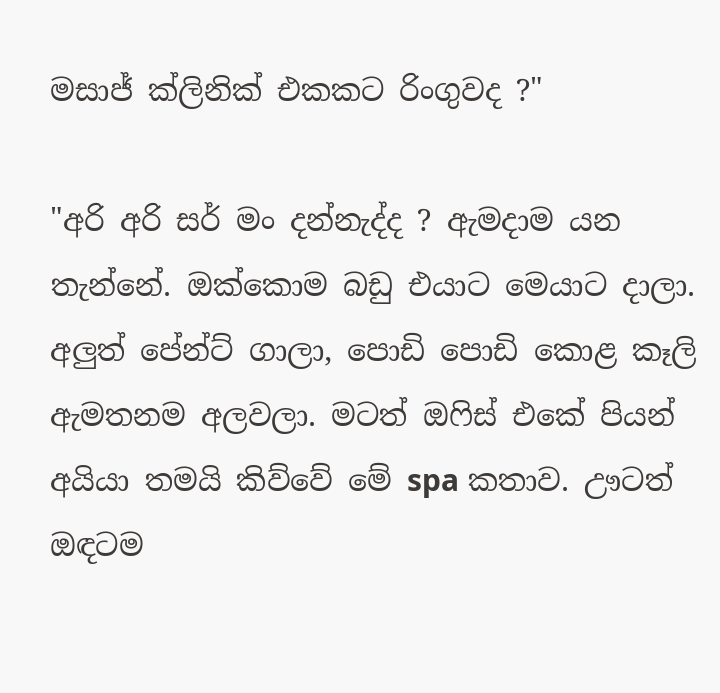මසාජ් ක්ලිනික් එකකට රිංගුවද ?"

"අරි අරි සර් මං දන්නැද්ද ? ඇමදාම යන තැන්නේ. ඔක්කොම බඩු එයාට මෙයාට දාලා. අලුත් පේන්ට් ගාලා, පොඩි පොඩි කොළ කෑලි ඇමතනම අලවලා. මටත් ඔෆිස් එකේ පියන් අයියා තමයි කිව්වේ මේ spa කතාව. ඌටත් ඔඳටම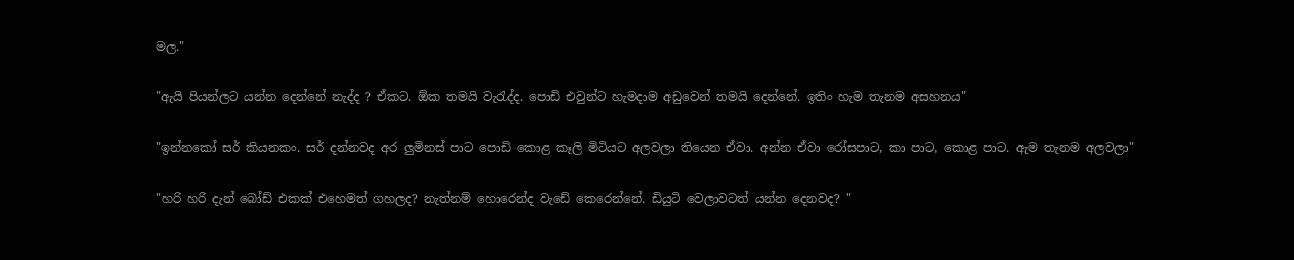මල."

"ඇයි පියන්ලට යන්න දෙන්නේ නැද්ද ? ඒකට. ඕක තමයි වැරැද්ද. පොඩි එවුන්ට හැමදාම අඩුවෙන් තමයි දෙන්නේ. ඉතිං හැම තැනම අසහනය"

"ඉන්නකෝ සර් කියනකං. සර් දන්නවද අර ලුමිනස් පාට පොඩි කොළ කෑලි මිටියට අලවලා තියෙන ඒවා. අන්න ඒවා රෝසපාට, කා පාට, කොළ පාට. ඇම තැනම අලවලා"

"හරි හරි දැන් බෝඩ් එකක් එහෙමත් ගහලද? නැත්නම් හොරෙන්ද වැඩේ කෙරෙන්නේ. ඩියුටි වෙලාවටත් යන්න දෙනවද? "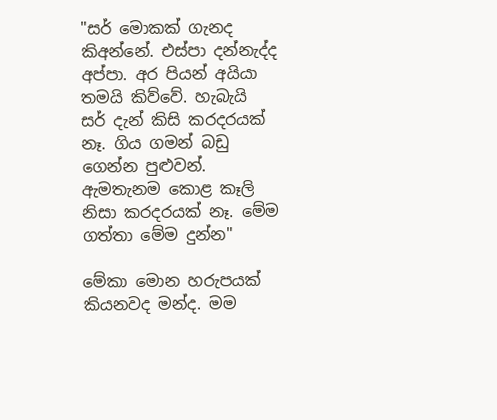"සර් මොකක් ගැනද කිඅන්නේ. එස්පා දන්නැද්ද අප්පා. අර පියන් අයියා තමයි කිව්වේ. හැබැයි සර් දැන් කිසි කරදරයක් නෑ. ගිය ගමන් බඩු ගෙන්න පුළුවන්. ඇමතැනම කොළ කෑලි නිසා කරදරයක් නෑ. මේම ගත්තා මේම දුන්න"

මේකා මොන හරුපයක් කියනවද මන්ද. මම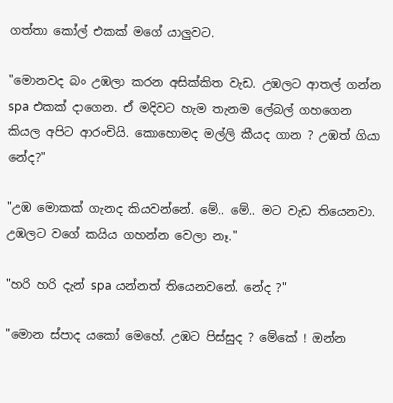ගත්තා කෝල් එකක් මගේ යාලුවට.

"මොනවද බං උඹලා කරන අසික්කිත වැඩ. උඹලට ආතල් ගන්න spa එකක් දාගෙන. ඒ මදිවට හැම තැනම ලේබල් ගහගෙන කියල අපිට ආරංචියි. කොහොමද මල්ලි කීයද ගාන ? උඹත් ගියා නේද?"

"උඹ මොකක් ගැනද කියවන්නේ. මේ.. මේ.. මට වැඩ තියෙනවා. උඹලට වගේ කයිය ගහන්න වෙලා නෑ."

"හරි හරි දැන් spa යන්නත් තියෙනවනේ. නේද ?"

"මොන ස්පාද යකෝ මෙහේ. උඹට පිස්සුද ? මේකේ ! ඔන්න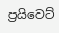ප්‍රයිවෙට්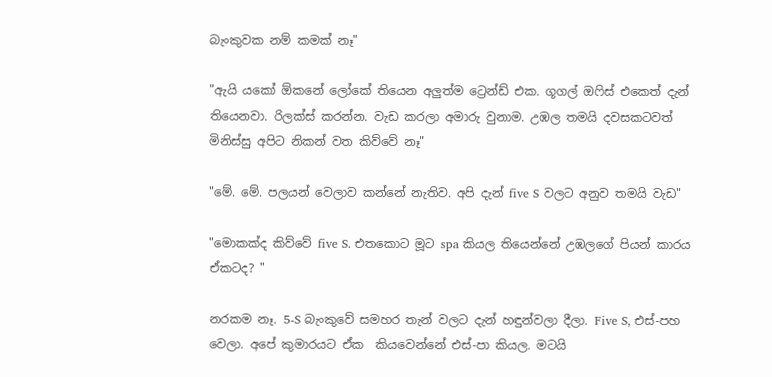බැංකුවක නම් කමක් නෑ"

"ඇයි යකෝ ඕකනේ ලෝකේ තියෙන අලුත්ම ට්‍රෙන්ඩ් එක. ගූගල් ඔෆිස් එකෙත් දැන් තියෙනවා. රිලක්ස් කරන්න. වැඩ කරලා අමාරු වුනාම. උඹල තමයි දවසකටවත් මිනිස්සු අපිට නිකන් වත කිව්වේ නෑ"

"මේ. මේ. පලයන් වෙලාව කන්නේ නැතිව. අපි දැන් five S වලට අනුව තමයි වැඩ"

"මොකක්ද කිව්වේ five S. එතකොට මූට spa කියල තියෙන්නේ උඹලගේ පියන් කාරය ඒකටද? "

නරකම නෑ. 5-S බැංකුවේ සමහර තැන් වලට දැන් හඳුන්වලා දීලා. Five S, එස්-පහ වෙලා. අපේ කුමාරයට ඒක  කියවෙන්නේ එස්-පා කියල. මටයි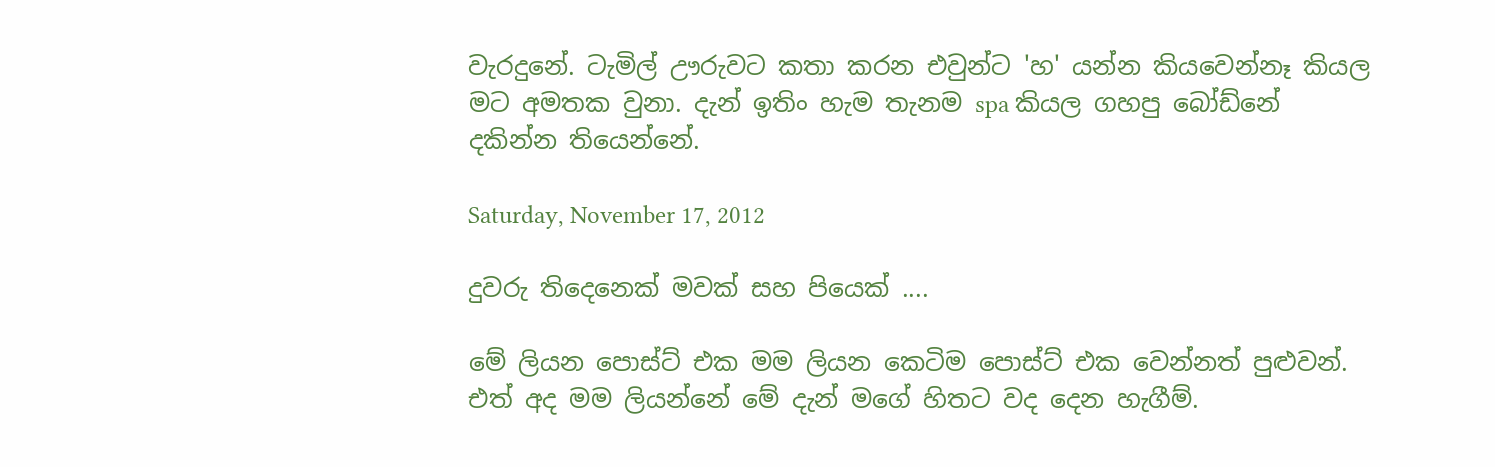වැරදුනේ. ටැමිල් ඌරුවට කතා කරන එවුන්ට 'හ' යන්න කියවෙන්නෑ කියල මට අමතක වුනා. දැන් ඉතිං හැම තැනම spa කියල ගහපු බෝඩ්නේ දකින්න තියෙන්නේ.

Saturday, November 17, 2012

දුවරු තිදෙනෙක් මවක් සහ පියෙක් ....

මේ ලියන පොස්ට් එක මම ලියන කෙටිම පොස්ට් එක වෙන්නත් පුළුවන්. එත් අද මම ලියන්නේ මේ දැන් මගේ හිතට වද දෙන හැගීම්.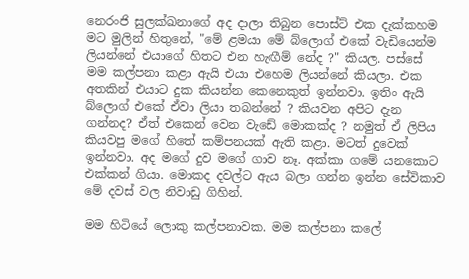නෙරංජි සුලක්ඛනාගේ අද දාලා තිබුන පොස්ට් එක දැක්කහම මට මුලින් හිතුනේ, "මේ ළමයා මේ බ්ලොග් එකේ වැඩියෙන්ම ලියන්නේ එයාගේ හිතට එන හැඟීම් නේද ?" කියල. පස්සේ මම කල්පනා කළා ඇයි එයා එහෙම ලියන්නේ කියලා. එක අතකින් එයාට දුක කියන්න කෙනෙකුත් ඉන්නවා. ඉතිං ඇයි බ්ලොග් එකේ ඒවා ලියා තබන්නේ ? කියවන අපිට දැන ගන්නද? ඒත් එකෙන් වෙන වැඩේ මොකක්ද ? නමුත් ඒ ලිපිය කියවපු මගේ හිතේ කම්පනයක් ඇති කළා. මටත් දුවෙක් ඉන්නවා. අද මගේ දුව මගේ ගාව නෑ. අක්කා ගමේ යනකොට එක්කන් ගියා. මොකද දවල්ට ඇය බලා ගන්න ඉන්න සේවිකාව මේ දවස් වල නිවාඩු ගිහින්.

මම හිටියේ ලොකු කල්පනාවක. මම කල්පනා කලේ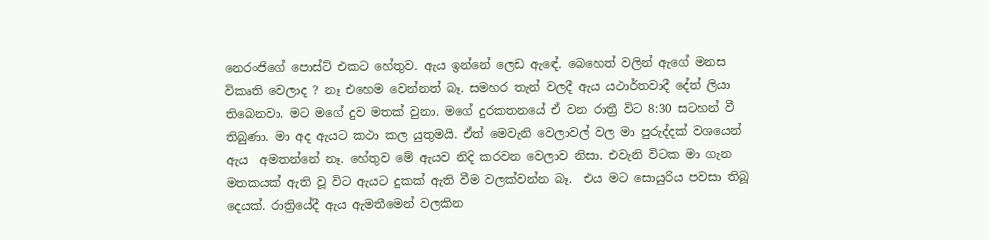නෙරංජිගේ පොස්ට් එකට හේතුව. ඇය ඉන්නේ ලෙඩ ඇඳේ. බෙහෙත් වලින් ඇගේ මනස විකෘති වෙලාද ? නෑ එහෙම වෙන්නත් බෑ. සමහර තැන් වලදී ඇය යථාර්තවාදී දේත් ලියා තිබෙනවා. මට මගේ දුව මතක් වුනා. මගේ දුරකතනයේ ඒ වන රාත්‍රී විට 8:30 සටහන් වී තිබුණා. මා අද ඇයට කථා කල යුතුමයි. ඒත් මෙවැනි වෙලාවල් වල මා පුරුද්දක් වශයෙන් ඇය  අමතන්නේ නෑ. හේතුව මේ ඇයව නිදි කරවන වෙලාව නිසා. එවැනි විටක මා ගැන මතකයක් ඇති වූ විට ඇයට දුකක් ඇති වීම වලක්වන්න බෑ.  එය මට සොයුරිය පවසා තිබූ දෙයක්. රාත්‍රියේදී ඇය ඇමතීමෙන් වලකින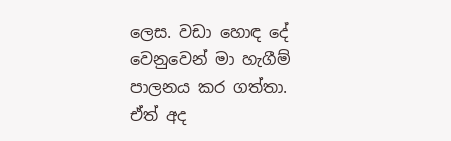ලෙස. වඩා හොඳ දේ වෙනුවෙන් මා හැගීම් පාලනය කර ගත්තා. ඒත් අද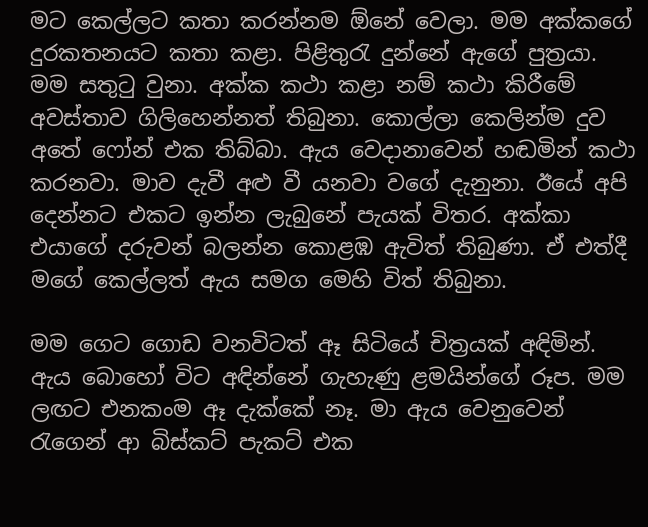මට කෙල්ලට කතා කරන්නම ඕනේ වෙලා. මම අක්කගේ දුරකතනයට කතා කළා. පිළිතුරැ දුන්නේ ඇගේ පුත්‍රයා. මම සතුටු වුනා. අක්ක කථා කළා නම් කථා කිරීමේ අවස්තාව ගිලිහෙන්නත් තිබුනා. කොල්ලා කෙලින්ම දුව අතේ ෆෝන් එක තිබ්බා. ඇය වෙදානාවෙන් හඬමින් කථා කරනවා. මාව දැවී අළු වී යනවා වගේ දැනුනා. ඊයේ අපි දෙන්නට එකට ඉන්න ලැබුනේ පැයක් විතර. අක්කා එයාගේ දරුවන් බලන්න කොළඹ ඇවිත් තිබුණා. ඒ එත්දී මගේ කෙල්ලත් ඇය සමග මෙහි විත් තිබුනා.

මම ගෙට ගොඩ වනවිටත් ඈ සිටියේ චිත්‍රයක් අඳිමින්. ඇය බොහෝ විට අඳින්නේ ගැහැණු ළමයින්ගේ රූප. මම ලඟට එනකංම ඈ දැක්කේ නෑ. මා ඇය වෙනුවෙන් රැගෙන් ආ බිස්කට් පැකට් එක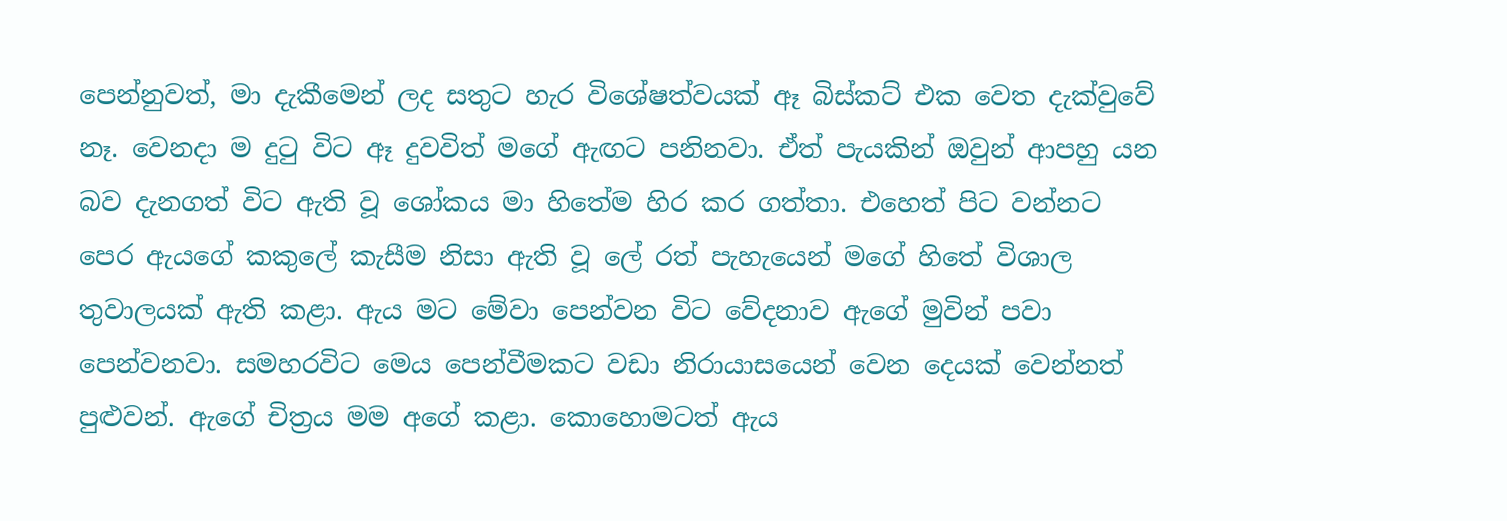පෙන්නුවත්, මා දැකීමෙන් ලද සතුට හැර විශේෂත්වයක් ඈ බිස්කට් එක වෙත දැක්වුවේ නෑ. වෙනදා ම දුටු විට ඈ දුවවිත් මගේ ඇඟට පනිනවා. ඒත් පැයකින් ඔවුන් ආපහු යන බව දැනගත් විට ඇති වූ ශෝකය මා හිතේම හිර කර ගත්තා. එහෙත් පිට වන්නට පෙර ඇයගේ කකුලේ කැසීම නිසා ඇති වූ ලේ රත් පැහැයෙන් මගේ හිතේ විශාල තුවාලයක් ඇති කළා. ඇය මට මේවා පෙන්වන විට වේදනාව ඇගේ මුවින් පවා පෙන්වනවා. සමහරවිට මෙය පෙන්වීමකට වඩා නිරායාසයෙන් වෙන දෙයක් වෙන්නත් පුළුවන්. ඇගේ චිත්‍රය මම අගේ කළා. කොහොමටත් ඇය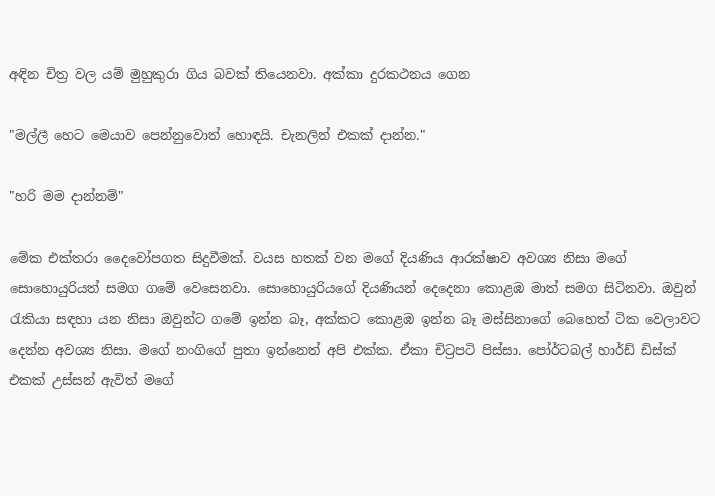අඳින චිත්‍ර වල යම් මුහුකුරා ගිය බවක් තියෙනවා. අක්කා දුරකථනය ගෙන

"මල්ලී හෙට මෙයාව පෙන්නුවොත් හොඳයි. චැනලින් එකක් දාන්න."

"හරි මම දාන්නම්"

මේක එක්තරා දෛවෝපගත සිදුවීමක්. වයස හතක් වන මගේ දියණිය ආරක්ෂාව අවශ්‍ය නිසා මගේ සොහොයුරියත් සමග ගමේ වෙසෙනවා. සොහොයුරියගේ දියණියන් දෙදෙනා කොළඹ මාත් සමග සිටිනවා. ඔවුන් රැකියා සඳහා යන නිසා ඔවුන්ට ගමේ ඉන්න බෑ, අක්කට කොළඹ ඉන්න බෑ මස්සිනාගේ බෙහෙත් ටික වෙලාවට දෙන්න අවශ්‍ය නිසා. මගේ නංගිගේ පුතා ඉන්නෙත් අපි එක්ක. ඒකා චිට්‍රපටි පිස්සා. පෝර්ටබල් හාර්ඩ් ඩිස්ක් එකක් උස්සන් ඇවිත් මගේ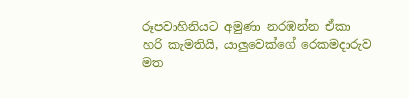රූපවාහිනියට අමුණා නරඹන්න ඒකා හරි කැමතියි, යාලුවෙක්ගේ රෙකමදාරුව මත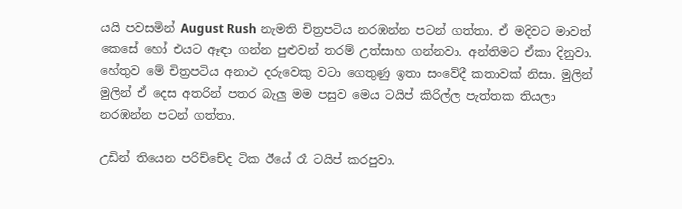යයි පවසමින් August Rush නැමති චිත්‍රපටිය නරඹන්න පටන් ගත්තා. ඒ මදිවට මාවත් කෙසේ හෝ එයට ඈඳා ගන්න පුළුවන් තරම් උත්සාහ ගන්නවා. අන්තිමට ඒකා දිනුවා. හේතුව මේ චිත්‍රපටිය අනාථ දරුවෙකු වටා ගෙතුණු ඉතා සංවේදී කතාවක් නිසා. මුලින් මුලින් ඒ දෙස අතරින් පතර බැලු මම පසුව මෙය ටයිප් කිරිල්ල පැත්තක තියලා නරඹන්න පටන් ගත්තා.

උඩින් තියෙන පරිච්චේද ටික ඊයේ රෑ ටයිප් කරපුවා.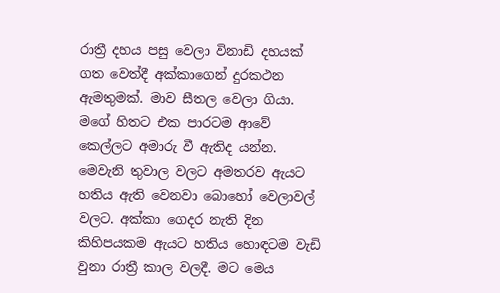රාත්‍රී දහය පසු වෙලා විනාඩි දහයක් ගත වෙත්දී අක්කාගෙන් දුරකථන ඇමතුමක්. මාව සීතල වෙලා ගියා. මගේ හිතට එක පාරටම ආවේ කෙල්ලට අමාරු වී ඇතිද යන්න. මෙවැනි තුවාල වලට අමතරව ඇයට හතිය ඇති වෙනවා බොහෝ වෙලාවල් වලට. අක්කා ගෙදර නැති දින කිහිපයකම ඇයට හතිය හොඳටම වැඩි වුනා රාත්‍රී කාල වලදී. මට මෙය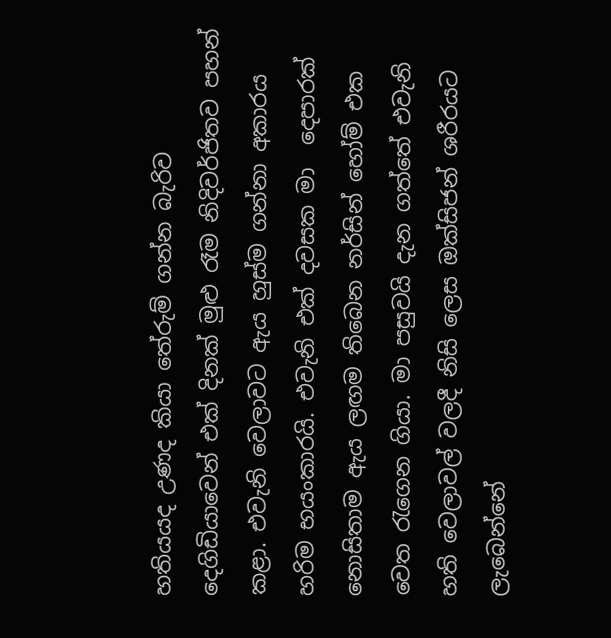හතියයද උණද කියා තේරුම් ගන්න බැරිව දෙගිඩියාවෙන් එක් දිනක් මුළු රෑම නිදිවර්ජිතව පහන් කළා. එවැනි වෙලාවට ඇය හුස්ම ගන්නා අකාරය හරිම භයංකාරයි. එවැනි එක් දවසක මා  දෙපාරක් නොසිතාම ඇය ලඟම තිබෙන නර්සින් හෝම් එක වෙත රැගෙන ගියා. මා පසුවයි දැන ගත්තේ එවැනි හති වෙලාවල් වලදී නිසි ලෙස ඔක්සිජන් ශරීරයට ලැබෙන්නේ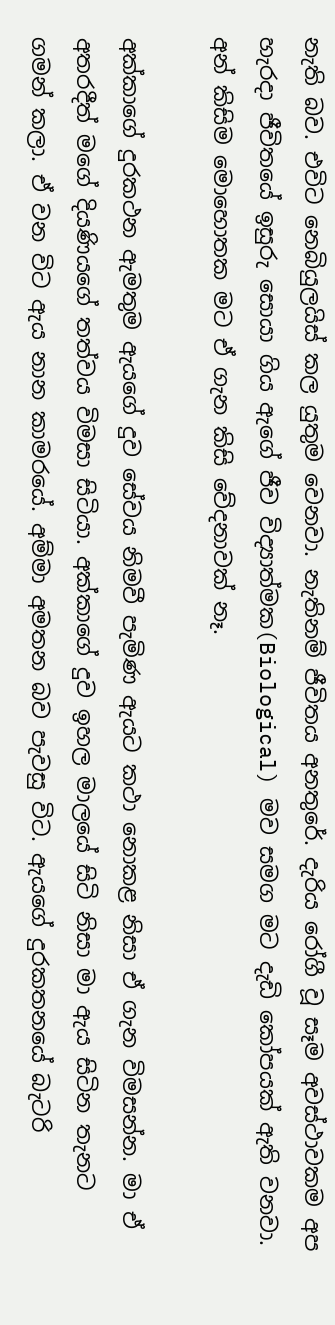නැති බව. එවිට නෙබියුලයිස් කල යුතුම වෙනවා. නැතිනම් ජීවිතය අනතුරේ. දැරිය රෝගී වූ සෑම අවස්ථාවකම අප හැරදා ජීවිතයේ ඉසුරු සොයා ගිය ඇගේ ජීව විද්‍යාත්මක(Biological) මව සමග මට දැඩි කෝපයක් ඇති වනවා. අන් කිසිම මොහොතක මට ඒ ගැන කිසි වේදනාවක් නෑ.

අක්කාගේ දුරකථන ඇමතුම ඇයගේ දුව සේවය නිමවී පැමිණ ඇයට කථා නොකළ නිසා ඒ ගැන විමසන්න. මා ඒ අතරදීත් මගේ දියණියගේ තත්වය විමසා සිටියා. අක්කාගේ දුව ඉහල මාලයේ සිටි නිසා මා ඇය සිටින තැනට ගමන් කලා. ඒ වන විට ඇය නාන කාමරයේ. අම්මා අමතන බව පැවසු විට. ඇයගේ දුරකතනයේ බැටරි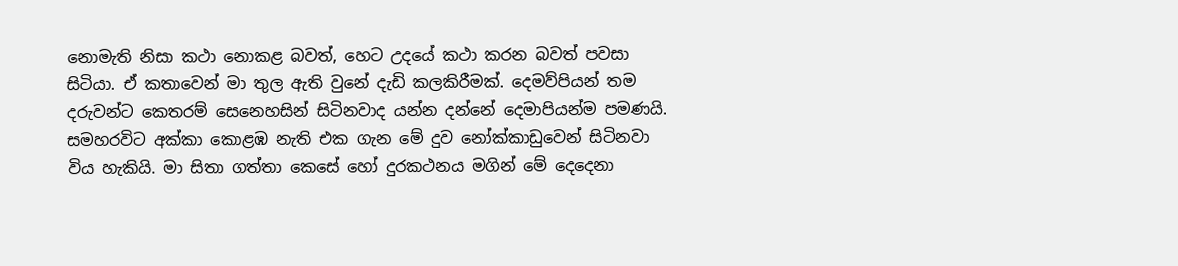නොමැති නිසා කථා නොකළ බවත්, හෙට උදයේ කථා කරන බවත් පවසා සිටියා. ඒ කතාවෙන් මා තුල ඇති වුනේ දැඩි කලකිරීමක්. දෙමව්පියන් තම දරුවන්ට කෙතරම් සෙනෙහසින් සිටිනවාද යන්න දන්නේ දෙමාපියන්ම පමණයි. සමහරවිට අක්කා කොළඹ නැති එක ගැන මේ දුව නෝක්කාඩුවෙන් සිටිනවා විය හැකියි. මා සිතා ගත්තා කෙසේ හෝ දුරකථනය මගින් මේ දෙදෙනා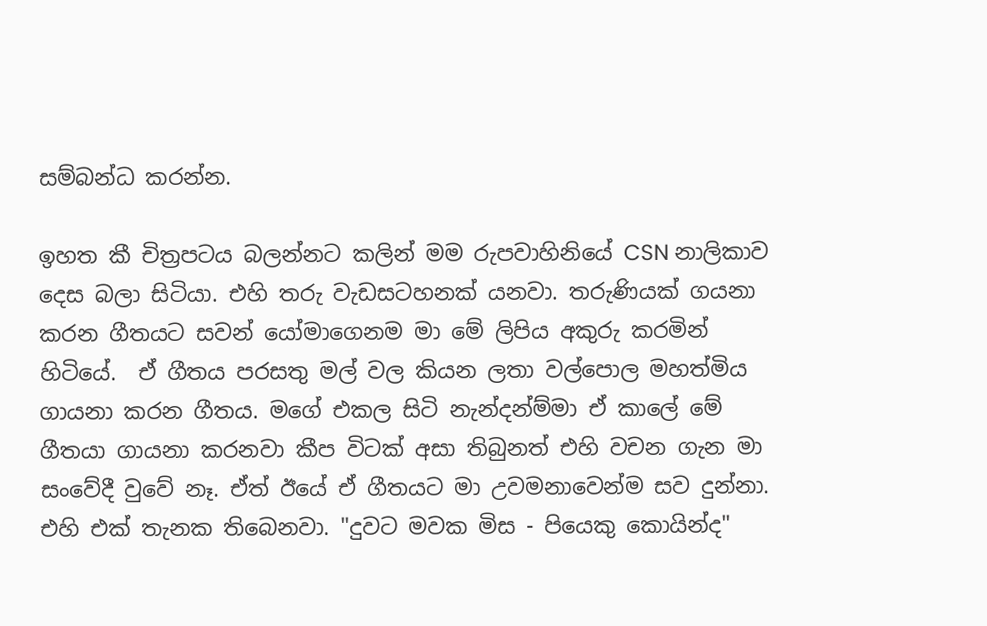සම්බන්ධ කරන්න.

ඉහත කී චිත්‍රපටය බලන්නට කලින් මම රුපවාහිනියේ CSN නාලිකාව දෙස බලා සිටියා. එහි තරු වැඩසටහනක් යනවා. තරුණියක් ගයනා කරන ගීතයට සවන් යෝමාගෙනම මා මේ ලිපිය අකුරු කරමින් හිටියේ.  ඒ ගීතය පරසතු මල් වල කියන ලතා වල්පොල මහත්මිය ගායනා කරන ගීතය. මගේ එකල සිටි නැන්දන්ම්මා ඒ කාලේ මේ ගීතයා ගායනා කරනවා කීප විටක් අසා තිබුනත් එහි වචන ගැන මා සංවේදී වුවේ නෑ. ඒත් ඊයේ ඒ ගීතයට මා උවමනාවෙන්ම සව දුන්නා. එහි එක් තැනක තිබෙනවා. "දුවට මවක මිස - පියෙකු කොයින්ද"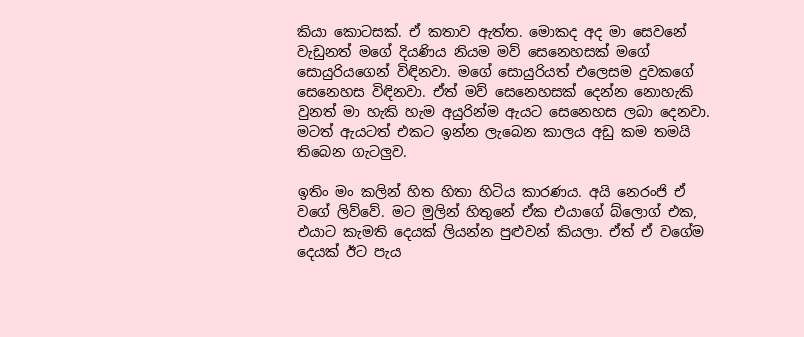කියා කොටසක්. ඒ කතාව ඇත්ත. මොකද අද මා සෙවනේ වැඩුනත් මගේ දියණිය නියම මව් සෙනෙහසක් මගේ සොයුරියගෙන් විඳිනවා. මගේ සොයුරියත් එලෙසම දුවකගේ සෙනෙහස විඳිනවා. ඒත් මව් සෙනෙහසක් දෙන්න නොහැකි වුනත් මා හැකි හැම අයුරින්ම ඇයට සෙනෙහස ලබා දෙනවා. මටත් ඇයටත් එකට ඉන්න ලැබෙන කාලය අඩු කම තමයි තිබෙන ගැටලුව.

ඉතිං මං කලින් හිත හිතා හිටිය කාරණය. අයි නෙරංජි ඒ වගේ ලිව්වේ. මට මුලින් හිතුනේ ඒක එයාගේ බ්ලොග් එක, එයාට කැමති දෙයක් ලියන්න පුළුවන් කියලා. ඒත් ඒ වගේම දෙයක් ඊට පැය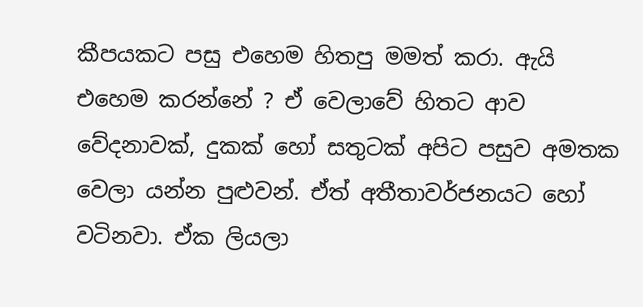කීපයකට පසු එහෙම හිතපු මමත් කරා. ඇයි එහෙම කරන්නේ ? ඒ වෙලාවේ හිතට ආව වේදනාවක්, දුකක් හෝ සතුටක් අපිට පසුව අමතක වෙලා යන්න පුළුවන්. ඒත් අතීතාවර්ජනයට හෝ වටිනවා. ඒක ලියලා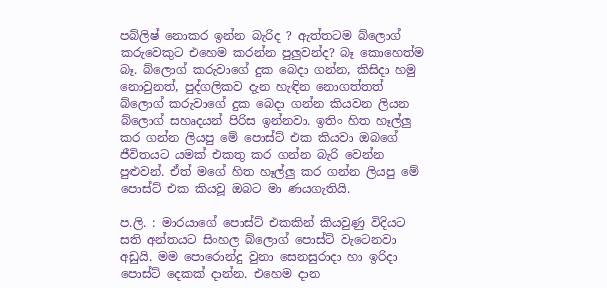පබ්ලිෂ් නොකර ඉන්න බැරිද ? ඇත්තටම බ්ලොග් කරුවෙකුට එහෙම කරන්න පුලුවන්ද? බෑ කොහෙත්ම බෑ. බ්ලොග් කරුවාගේ දුක බෙදා ගන්න, කිසිදා හමු නොවුනත්, පුද්ගලිකව දැන හැඳින නොගත්තත් බ්ලොග් කරුවාගේ දුක බෙදා ගන්න කියවන ලියන බ්ලොග් සහෘදයන් පිරිස ඉන්නවා. ඉතිං හිත හෑල්ලු කර ගන්න ලියපු මේ පොස්ට් එක කියවා ඔබගේ ජීවිතයට යමක් එකතු කර ගන්න බැරි වෙන්න පුළුවන්. ඒත් මගේ හිත හෑල්ලු කර ගන්න ලියපු මේ පොස්ට් එක කියවූ ඔබට මා ණයගැතියි.

ප.ලි. : මාරයාගේ පොස්ට් එකකින් කියවුණු විදියට සති අන්තයට සිංහල බ්ලොග් පොස්ට් වැටෙනවා අඩුයි. මම පොරොන්දු වුනා සෙනසුරාදා හා ඉරිදා පොස්ට් දෙකක් දාන්න. එහෙම දාන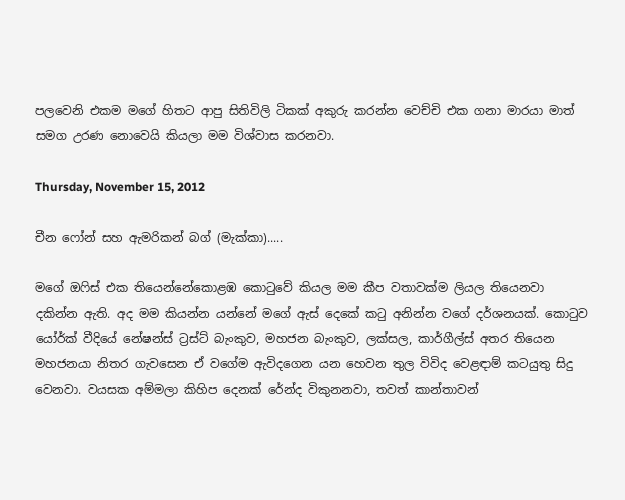පලවෙනි එකම මගේ හිතට ආපු සිතිවිලි ටිකක් අකුරු කරන්න වෙච්චි එක ගනා මාරයා මාත් සමග උරණ නොවෙයි කියලා මම විශ්වාස කරනවා.

Thursday, November 15, 2012

චීන ෆෝන් සහ ඇමරිකන් බග් (මැක්කා).....

මගේ ඔෆිස් එක තියෙන්නේකොළඹ කොටුවේ කියල මම කීප වතාවක්ම ලියල තියෙනවා දකින්න ඇති. අද මම කියන්න යන්නේ මගේ ඇස් දෙකේ කටු අනින්න වගේ දර්ශනයක්. කොටුව යෝර්ක් වීදියේ නේෂන්ස් ට්‍රස්ට් බැංකුව, මහජන බැංකුව, ලක්සල, කාර්ගීල්ස් අතර තියෙන මහජනයා නිතර ගැවසෙන ඒ වගේම ඇවිදගෙන යන හෙවන තුල විවිද වෙළඳාම් කටයුතු සිදු වෙනවා. වයසක අම්මලා කිහිප දෙනක් රේන්ද විකුනනවා, තවත් කාන්තාවන්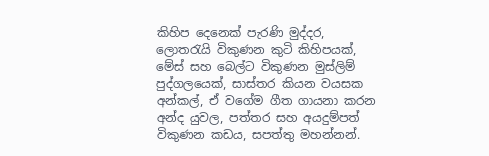කිහිප දෙනෙක් පැරණි මුද්දර, ලොතරැයි විකුණන කුටි කිහිපයක්, මේස් සහ බෙල්ට විකුණන මුස්ලිම් පුද්ගලයෙක්, සාස්තර කියන වයසක අන්කල්, ඒ වගේම ගීත ගායනා කරන අන්ද යුවල, පත්තර සහ අයදුම්පත් විකුණන කඩය, සපත්තු මහන්නන්.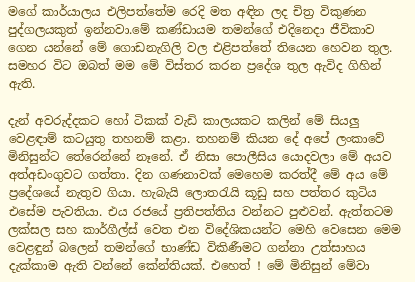මගේ කාර්යාලය එලිපත්තේම රෙදි මත අඳින ලද චිත්‍ර විකුණන පුද්ගලයකුත් ඉන්නවා.මේ කණ්ඩායම තමන්ගේ එදිනෙදා ජීවිකාව ගෙන යන්නේ මේ ගොඩනැගිලි වල එළිපත්තේ තියෙන හෙවන තුල. සමහර විට ඔබත් මම මේ විස්තර කරන ප්‍රදේශ තුල ඇවිද ගිහින් ඇති.

දැන් අවරුද්දකට හෝ ටිකක් වැඩි කාලයකට කලින් මේ සියලු වෙළඳාම් කටයුතු තහනම් කළා. තහනම් කියන දේ අපේ ලංකාවේ මිනිසුන්ට තේරෙන්නේ නෑනේ. ඒ නිසා පොලීසිය යොදවලා මේ අයව අත්අඩංගුවට ගත්තා. දින ගණනාවක් මෙහෙම කරත්දී මේ අය මේ ප්‍රදේශයේ නැතුව ගියා. හැබැයි ලොතරැයි කූඩු සහ පත්තර කුටිය එසේම පැවතියා. එය රජයේ ප්‍රතිපත්තිය වන්නට පුළුවන්. ඇත්තටම ලක්සල සහ කාර්ගීල්ස් වෙත එන විදේශිකයන්ට මෙහි වෙසෙන මෙම වෙළඳුන් බලෙන් තමන්ගේ භාණ්ඩ විකිණීමට ගන්නා උත්සාහය දැක්කාම ඇති වන්නේ කේන්තියක්. එහෙත් ! මේ මිනිසුන් මේවා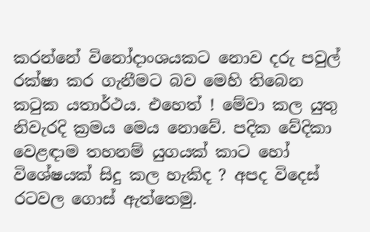කරන්නේ විනෝදාංශයකට නොව දරු පවුල් රක්ෂා කර ගැනීමට බව මෙහි තිබෙන කටුක යතාර්ථය. එහෙත් ! මේවා කල යුතු නිවැරදි ක්‍රමය මෙය නොවේ. පදික වේදිකා වෙළඳාම තහනම් යුගයක් කාට හෝ විශේෂයක් සිදු කල හැකිද ? අපද විදෙස් රටවල ගොස් ඇත්තෙමු.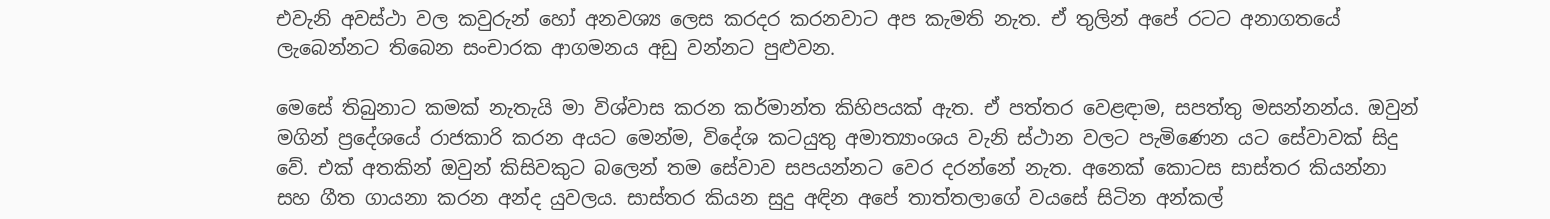එවැනි අවස්ථා වල කවුරුන් හෝ අනවශ්‍ය ලෙස කරදර කරනවාට අප කැමති නැත. ඒ තුලින් අපේ රටට අනාගතයේ ලැබෙන්නට තිබෙන සංචාරක ආගමනය අඩු වන්නට පුළුවන.

මෙසේ තිබුනාට කමක් නැතැයි මා විශ්වාස කරන කර්මාන්ත කිහිපයක් ඇත. ඒ පත්තර වෙළඳාම, සපත්තු මසන්නන්ය. ඔවුන් මගින් ප්‍රදේශයේ රාජකාරි කරන අයට මෙන්ම, විදේශ කටයුතු අමාත්‍යාංශය වැනි ස්ථාන වලට පැමිණෙන යට සේවාවක් සිදු වේ. එක් අතකින් ඔවුන් කිසිවකුට බලෙන් තම සේවාව සපයන්නට වෙර දරන්නේ නැත. අනෙක් කොටස සාස්තර කියන්නා සහ ගීත ගායනා කරන අන්ද යුවලය. සාස්තර කියන සුදු අඳින අපේ තාත්තලාගේ වයසේ සිටින අන්කල්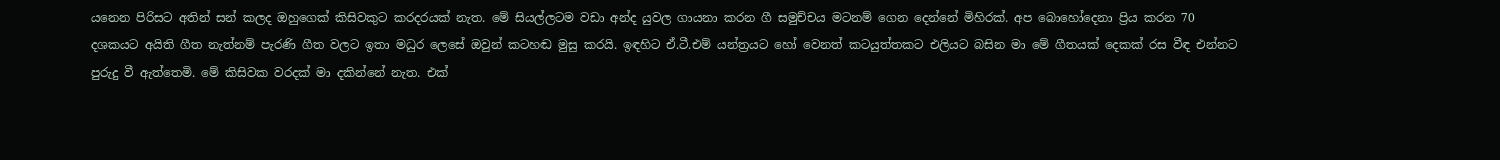යනෙන පිරිසට අතින් සන් කලද ඔහුගෙක් කිසිවකුට කරදරයක් නැත. මේ සියල්ලටම වඩා අන්ද යුවල ගායනා කරන ගී සමුච්චය මටනම් ගෙන දෙන්නේ මිහිරක්. අප බොහෝදෙනා ප්‍රිය කරන 70 දශකයට අයිති ගීත නැත්නම් පැරණි ගීත වලට ඉතා මධුර ලෙසේ ඔවුන් කටහඬ මුසු කරයි. ඉඳහිට ඒ.ටී.එම් යන්ත්‍රයට හෝ වෙනත් කටයුත්තකට එලියට බසින මා මේ ගීතයක් දෙකක් රස වීඳ එන්නට පුරුදු වී ඇත්තෙමි. මේ කිසිවක වරදක් මා දකින්නේ නැත. එක්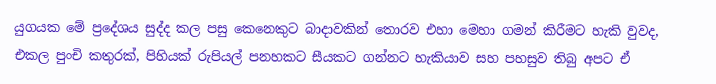යුගයක මේ ප්‍රදේශය සුද්ද කල පසු කෙනෙකුට බාදාවකින් තොරව එහා මෙහා ගමන් කිරීමට හැකි වුවද, එකල පුංචි කතුරක්, පිහියක් රුපියල් පනහකට සීයකට ගන්නට හැකියාව සහ පහසුව තිබු අපට ඒ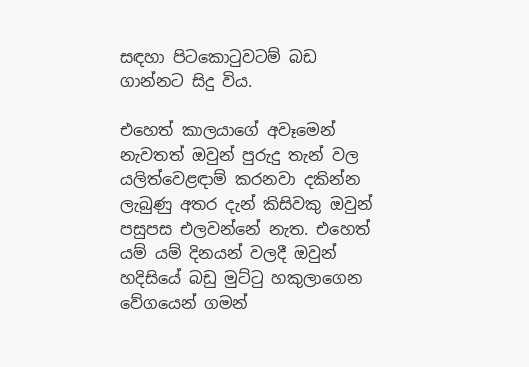සඳහා පිටකොටුවටම් බඩ ගාන්නට සිදු විය.

එහෙත් කාලයාගේ අවෑමෙන් නැවතත් ඔවුන් පුරුදු තැන් වල යලිත්වෙළඳාම් කරනවා දකින්න ලැබුණු අතර දැන් කිසිවකු ඔවුන් පසුපස එලවන්නේ නැත. එහෙත් යම් යම් දිනයන් වලදී ඔවුන් හදිසියේ බඩු මුට්ටු හකුලාගෙන වේගයෙන් ගමන්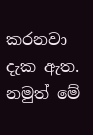කරනවා දැක ඇත. නමුත් මේ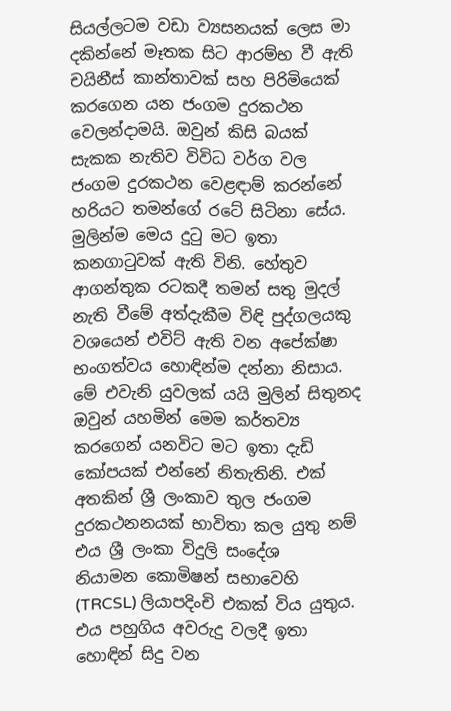සියල්ලටම වඩා ව්‍යසනයක් ලෙස මා දකින්නේ මෑතක සිට ආරම්භ වී ඇති චයිනීස් කාන්තාවක් සහ පිරිමියෙක් කරගෙන යන ජංගම දුරකථන වෙලන්දාමයි. ඔවුන් කිසි බයක් සැකක නැතිව විවිධ වර්ග වල ජංගම දුරකථන වෙළඳාම් කරන්නේ හරියට තමන්ගේ රටේ සිටිනා සේය. මුලින්ම මෙය දුටු මට ඉතා කනගාටුවක් ඇති විනි. හේතුව ආගන්තුක රටකදී තමන් සතු මුදල් නැති වීමේ අත්දැකීම විඳි පුද්ගලයකු වශයෙන් එවිට් ඇති වන අපේක්ෂා භංගත්වය හොඳින්ම දන්නා නිසාය. මේ එවැනි යුවලක් යයි මුලින් සිතුනද ඔවුන් යහමින් මෙම කර්තව්‍ය කරගෙන් යනවිට මට ඉතා දැඩි කෝපයක් එන්නේ නිතැතිනි. එක් අතකින් ශ්‍රී ලංකාව තුල ජංගම දුරකථනනයක් භාවිතා කල යුතු නම් එය ශ්‍රී ලංකා විදුලි සංදේශ   නියාමන කොමිෂන් සභාවෙහි (TRCSL) ලියාපදිංචි එකක් විය යුතුය. එය පහුගිය අවරුදු වලදී ඉතා හොඳින් සිදු වන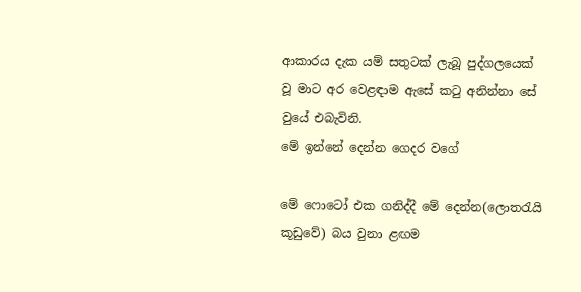ආකාරය දැක යම් සතුටක් ලැබූ පුද්ගලයෙක් වූ මාට අර වෙළඳාම ඇසේ කටු අනින්නා සේ වුයේ එබැවිනි.
මේ ඉන්නේ දෙන්න ගෙදර වගේ

මේ ෆොටෝ එක ගනිද්දී මේ දෙන්න(ලොතරැයි කූඩුවේ) බය වුනා ළඟම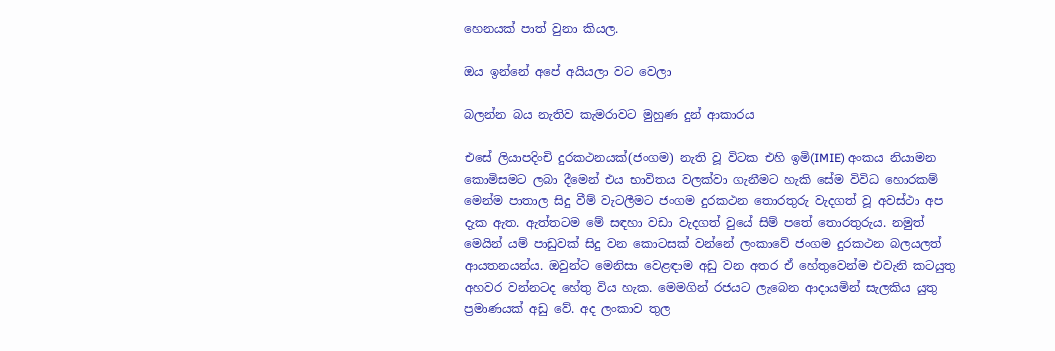හෙනයක් පාත් වුනා කියල.

ඔය ඉන්නේ අපේ අයියලා වට වෙලා

බලන්න බය නැතිව කැමරාවට මුහුණ දුන් ආකාරය

එසේ ලියාපදිංචි දුරකථනයක්(ජංගම) නැති වූ විටක එහි ඉමි(IMIE) අංකය නියාමන කොමිසමට ලබා දීමෙන් එය භාවිතය වලක්වා ගැනීමට හැකි සේම විවිධ හොරකම් මෙන්ම පාතාල සිදු වීම් වැටලීමට ජංගම දුරකථන තොරතුරු වැදගත් වූ අවස්ථා අප දැක ඇත. ඇත්තටම මේ සඳහා වඩා වැදගත් වුයේ සිම් පතේ තොරතුරුය. නමුත් මෙයින් යම් පාඩුවක් සිදු වන කොටසක් වන්නේ ලංකාවේ ජංගම දුරකථන බලයලත් ආයතනයන්ය. ඔවුන්ට මෙනිසා වෙළඳාම අඩු වන අතර ඒ හේතුවෙන්ම එවැනි කටයුතු  අහවර වන්නටද හේතු විය හැක. මෙමගින් රජයට ලැබෙන ආදායමින් සැලකිය යුතු ප්‍රමාණයක් අඩු වේ. අද ලංකාව තුල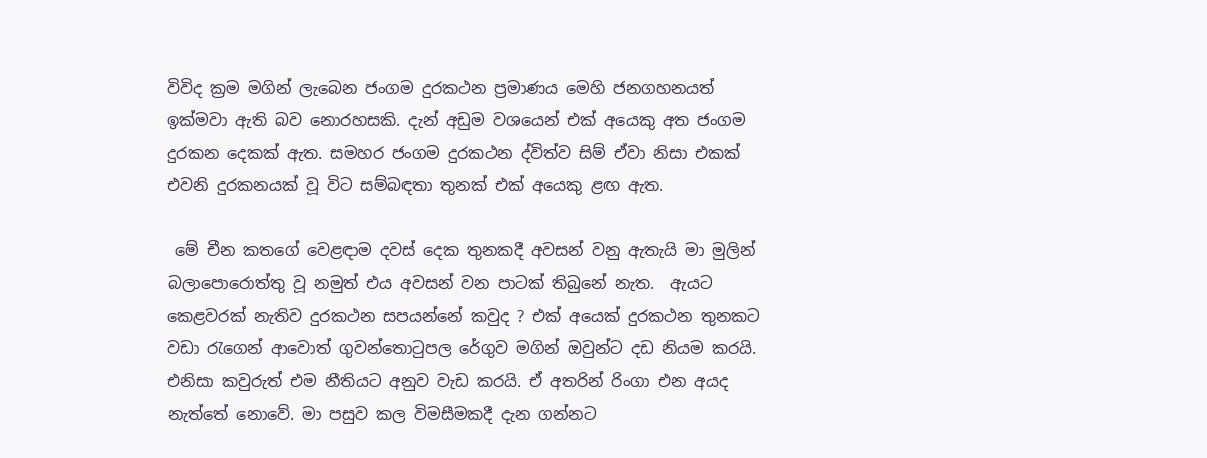විවිද ක්‍රම මගින් ලැබෙන ජංගම දුරකථන ප්‍රමාණය මෙහි ජනගහනයත් ඉක්මවා ඇති බව නොරහසකි. දැන් අඩුම වශයෙන් එක් අයෙකු අත ජංගම දුරකන දෙකක් ඇත. සමහර ජංගම දුරකථන ද්විත්ව සිම් ඒවා නිසා එකක් එවනි දුරකනයක් වූ විට සම්බඳතා තුනක් එක් අයෙකු ළඟ ඇත.

 මේ චීන කතගේ වෙළඳාම දවස් දෙක තුනකදී අවසන් වනු ඇතැයි මා මුලින් බලාපොරොත්තු වූ නමුත් එය අවසන් වන පාටක් තිබුනේ නැත.  ඇයට කෙළවරක් නැතිව දුරකථන සපයන්නේ කවුද ? එක් අයෙක් දුරකථන තුනකට වඩා රැගෙන් ආවොත් ගුවන්තොටුපල රේගුව මගින් ඔවුන්ට දඩ නියම කරයි. එනිසා කවුරුත් එම නීතියට අනුව වැඩ කරයි. ඒ අතරින් රිංගා එන අයද නැත්තේ නොවේ. මා පසුව කල විමසීමකදී දැන ගන්නට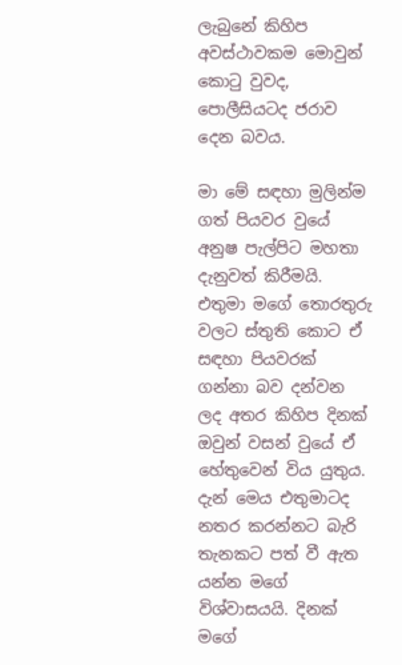ලැබුනේ කිහිප අවස්ථාවකම මොවුන් කොටු වුවද, පොලීසියටද ජරාව දෙන බවය.

මා මේ සඳහා මුලින්ම ගත් පියවර වුයේ අනුෂ පැල්පිට මහතා දැනුවත් කිරීමයි. එතුමා මගේ තොරතුරු වලට ස්තුති කොට ඒ සඳහා පියවරක් ගන්නා බව දන්වන ලද අතර කිහිප දිනක් ඔවුන් වසන් වුයේ ඒ හේතුවෙන් විය යුතුය. දැන් මෙය එතුමාටද නතර කරන්නට බැරි තැනකට පත් වී ඇත යන්න මගේ විශ්වාසයයි. දිනක් මගේ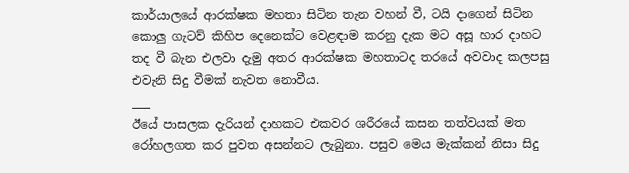කාර්යාලයේ ආරක්ෂක මහතා සිටින තැන වහන් වී, ටයි දාගෙන් සිටින කොලු ගැටව් කිහිප දෙනෙක්ට වෙළඳාම කරනු දැක මට අසූ හාර දාහට තද වී බැන එලවා දැමු අතර ආරක්ෂක මහතාටද තරයේ අවවාද කලපසු එවැනි සිදු වීමක් නැවත නොවීය.
___
ඊයේ පාසලක දැරියන් දාහකට එකවර ශරීරයේ කසන තත්වයක් මත රෝහලගත කර පුවත අසන්නට ලැබුනා. පසුව මෙය මැක්කන් නිසා සිදු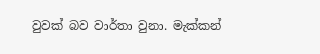වුවක් බව වාර්තා වුනා. මැක්කන්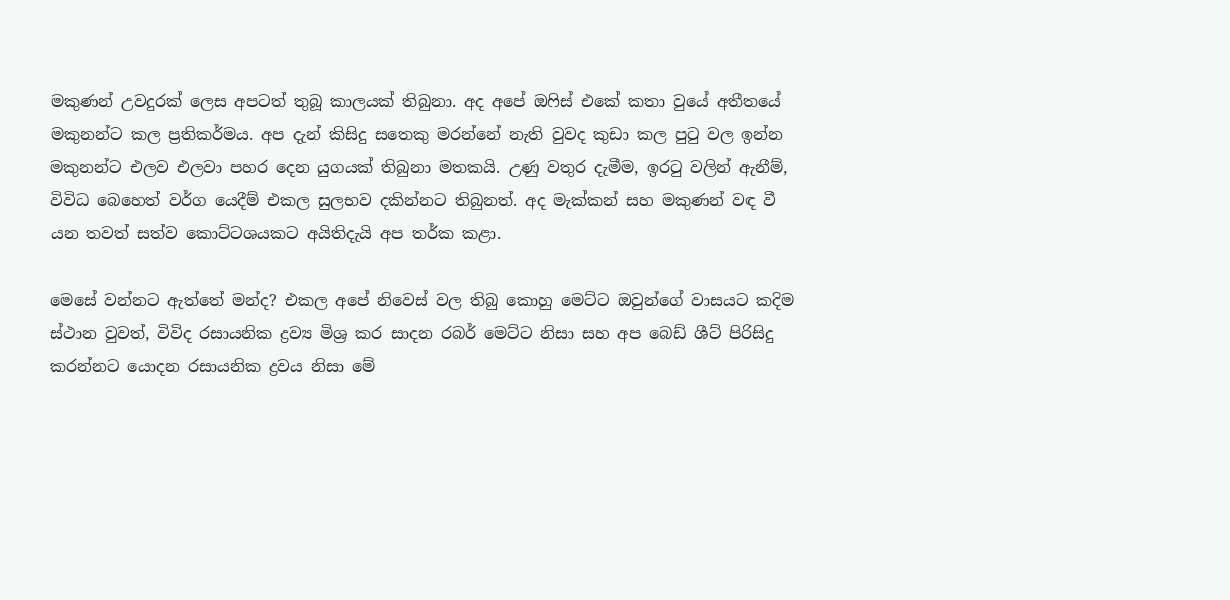මකුණන් උවදුරක් ලෙස අපටත් තුබූ කාලයක් තිබුනා. අද අපේ ඔෆිස් එකේ කතා වුයේ අතීතයේ මකුනන්ට කල ප්‍රතිකර්මය. අප දැන් කිසිදු සතෙකු මරන්නේ නැති වුවද කුඩා කල පුටු වල ඉන්න මකුනන්ට එලව එලවා පහර දෙන යුගයක් තිබුනා මතකයි. උණු වතුර දැමීම, ඉරටු වලින් ඇනීම්, විවිධ බෙහෙත් වර්ග යෙදීම් එකල සුලභව දකින්නට තිබුනත්. අද මැක්කන් සහ මකුණන් වඳ වී යන තවත් සත්ව කොට්ටශයකට අයිතිදැයි අප තර්ක කළා.

මෙසේ වන්නට ඇත්තේ මන්ද? එකල අපේ නිවෙස් වල තිබු කොහු මෙට්ට ඔවුන්ගේ වාසයට කදිම ස්ථාන වුවත්, විවිද රසායනික ද්‍රව්‍ය මිශ්‍ර කර සාදන රබර් මෙට්ට නිසා සහ අප බෙඩ් ශීට් පිරිසිදු කරන්නට යොදන රසායනික ද්‍රවය නිසා මේ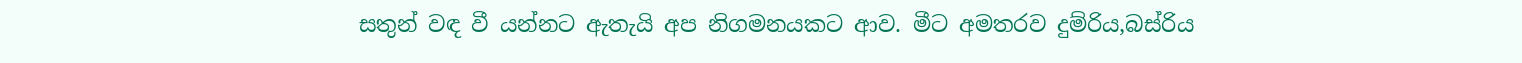සතුන් වඳ වී යන්නට ඇතැයි අප නිගමනයකට ආව. මීට අමතරව දුම්රිය,බස්රිය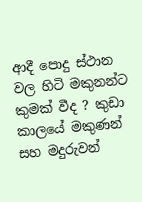ආදී පොදු ස්ථාන වල හිටි මකුනන්ට කුමක් වීද ? කුඩා කාලයේ මකුණන් සහ මදුරුවන්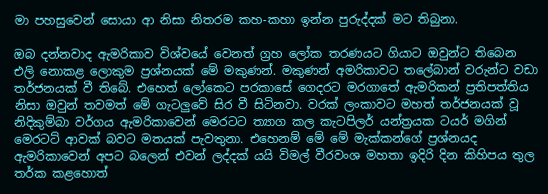මා පහසුවෙන් සොයා ආ නිසා නිතරම කහ-කහා ඉන්න පුරුද්දක් මට තිබුනා.

ඔබ දන්නවාද ඇමරිකාව විශ්වයේ වෙනත් ග්‍රහ ලෝක තරණයට ගියාට ඔවුන්ට තිබෙන එලි නොකළ ලොකුම ප්‍රශ්නයක් මේ මකුණන්. මකුණන් අමරිකාවට තලේබාන් වරුන්ට වඩා තර්ජනයක් වී තිබේ. එහෙත් ලෝකෙට පරකාසේ ගෙදරට මරගාතේ ඇමරිකන් ප්‍රතිපත්තිය නිසා ඔවුන් තවමත් මේ ගැටලුවේ සිර වී සිටිනවා. වරක් ලංකාවට මහත් තර්ජනයක් වූ නිදිකුම්බා වර්ගය ඇමරිකාවෙන් මෙරටට ත්‍යාග කල කැටපිලර් යන්ත්‍රයක ටයර් මගින් මෙරටට් ආවක් බවට මතයක් පැවතුනා. එහෙනම් මේ මේ මැක්කන්ගේ ප්‍රශ්නයද ඇමරිකාවෙන් අපට බලෙන් එවන් ලද්දක් යයි විමල් වීරවංශ මහතා ඉදිරි දින කිහිපය තුල තර්ක කළහොත්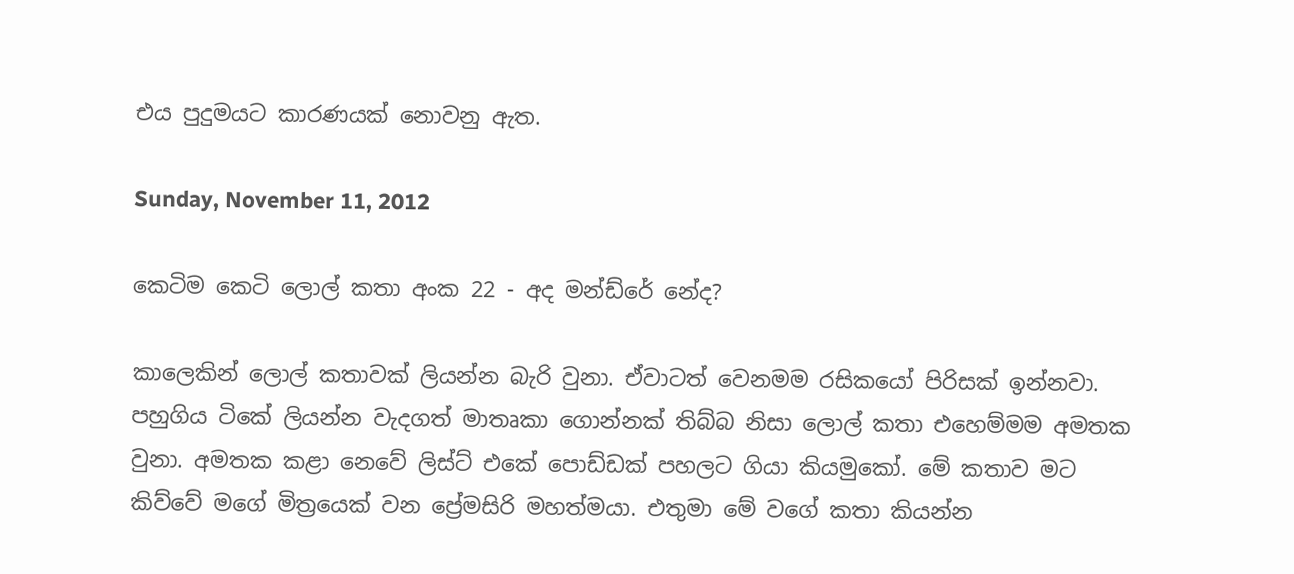එය පුදුමයට කාරණයක් නොවනු ඇත.

Sunday, November 11, 2012

කෙටිම කෙටි ලොල් කතා අංක 22 - අද මන්ඩ්රේ නේද?

කාලෙකින් ලොල් කතාවක් ලියන්න බැරි වුනා. ඒවාටත් වෙනමම රසිකයෝ පිරිසක් ඉන්නවා. පහුගිය ටිකේ ලියන්න වැදගත් මාතෘකා ගොන්නක් තිබ්බ නිසා ලොල් කතා එහෙම්මම අමතක වුනා. අමතක කළා නෙවේ ලිස්ට් එකේ පොඩ්ඩක් පහලට ගියා කියමුකෝ. මේ කතාව මට කිව්වේ මගේ මිත්‍රයෙක් වන ප්‍රේමසිරි මහත්මයා. එතුමා මේ වගේ කතා කියන්න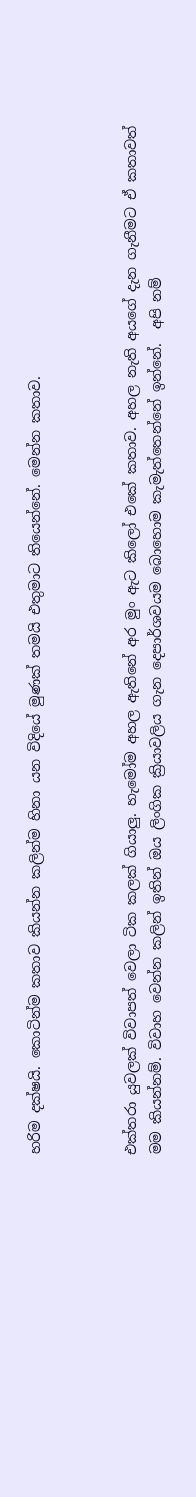හරිම දක්ෂයි. කොටින්ම කතාව කියන්න කලින්ම හිනා යන විදියේ මුණක් තමයි එතුමාට තියෙන්නේ. මෙන්න කතාව.



එක්තරා යුවලක් විවාපත් වෙලා ටික කලක් ගියාලු. හැමෝම අහල ඇතිනේ අර මුං ඇට කිලෝ එකේ කතාව. අහල නැති අයගේ දැන ගැනීමට ඒ කතාවත් මම කියන්නම්. විවාහ වෙන්න කලින් ඉතින් ඔය ලිංගික ක්‍රියාවලිය ගැන දෙපාර්ශවයම බොහොම කැමැත්තෙන්නේ ඉන්නේ.  අපි නම්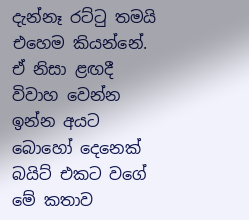දැන්නෑ රට්ටු තමයි එහෙම කියන්නේ. ඒ නිසා ළඟදී විවාහ වෙන්න ඉන්න අයට බොහෝ දෙනෙක් බයිට් එකට වගේ මේ කතාව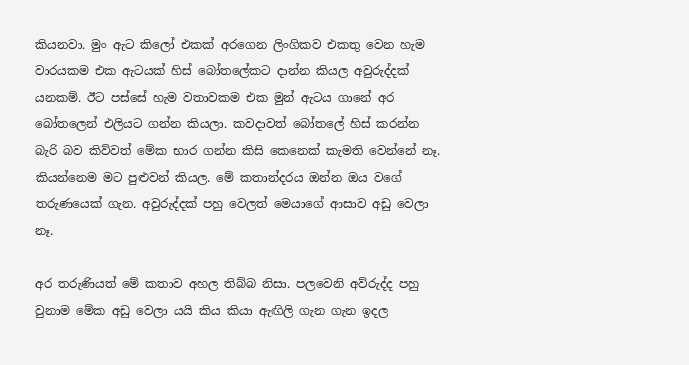කියනවා. මුං ඇට කිලෝ එකක් අරගෙන ලිංගිකව එකතු වෙන හැම වාරයකම එක ඇටයක් හිස් බෝතලේකට දාන්න කියල අවුරුද්දක් යනකම්. ඊට පස්සේ හැම වතාවකම එක මුන් ඇටය ගානේ අර බෝතලෙන් එලියට ගන්න කියලා. කවදාවත් බෝතලේ හිස් කරන්න බැරි බව කිව්වත් මේක භාර ගන්න කිසි කෙනෙක් කැමති වෙන්නේ නෑ. කියන්නෙම මට පුළුවන් කියල. මේ කතාන්දරය ඔන්න ඔය වගේ තරුණයෙක් ගැන. අවුරුද්දක් පහු වෙලත් මෙයාගේ ආසාව අඩු වෙලා නෑ.

අර තරුණියත් මේ කතාව අහල තිබ්බ නිසා. පලවෙනි අව්රුද්ද පහු වුනාම මේක අඩු වෙලා යයි කිය කියා ඇඟිලි ගැන ගැන ඉදල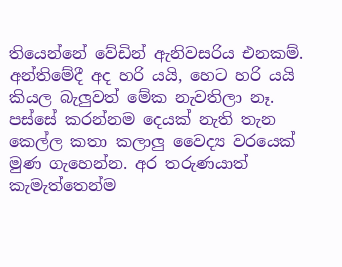තියෙන්නේ වේඩින් ඇනිවසරිය එනකම්. අන්තිමේදී අද හරි යයි, හෙට හරි යයි කියල බැලුවත් මේක නැවතිලා නෑ. පස්සේ කරන්නම දෙයක් නැති තැන කෙල්ල කතා කලාලු වෛද්‍ය වරයෙක් මුණ ගැහෙන්න. අර තරුණයාත් කැමැත්තෙන්ම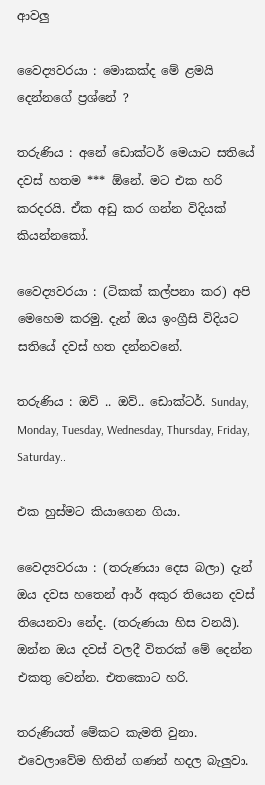ආවලු

වෛද්‍යවරයා : මොකක්ද මේ ළමයි දෙන්නගේ ප්‍රශ්නේ ?

තරුණිය : අනේ ඩොක්ටර් මෙයාට සතියේ දවස් හතම *** ඕනේ. මට එක හරි කරදරයි. ඒක අඩු කර ගන්න විදියක් කියන්නකෝ.

වෛද්‍යවරයා : (ටිකක් කල්පනා කර) අපි මෙහෙම කරමු. දැන් ඔය ඉංග්‍රීසි විදියට සතියේ දවස් හත දන්නවනේ.

තරුණිය : ඔව් .. ඔව්.. ඩොක්ටර්. Sunday, Monday, Tuesday, Wednesday, Thursday, Friday, Saturday..

එක හුස්මට කියාගෙන ගියා.

වෛද්‍යවරයා : (තරුණයා දෙස බලා) දැන් ඔය දවස හතෙන් ආර් අකුර තියෙන දවස් තියෙනවා නේද. (තරුණයා හිස වනයි). ඔන්න ඔය දවස් වලදී විතරක් මේ දෙන්න එකතු වෙන්න. එතකොට හරි.

තරුණියත් මේකට කැමති වුනා. එවෙලාවේම හිතින් ගණන් හදල බැලුවා.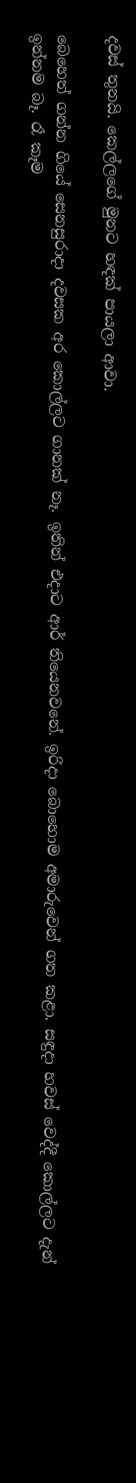දවස් තුනයි. කෙල්ලගේ මුනට හඳක් පායලා ආවා.

බෙහෙත් ගන්න ගියේ සෙනසුරාදා දවසක අර කොල්ලට ගානක් නෑ. ඉතින් එදාට ආර් තියෙනවනේ. ඉරිදා බොහොම අමාරුවෙන් ගත කළා. සඳුදා හවස් වෙද්දී කොල්ලට දැන් ඉන්නම බෑ. රෑ කෑම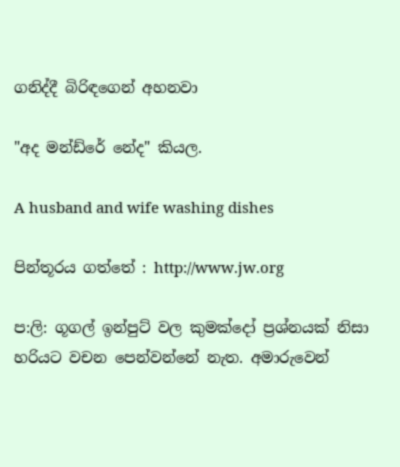ගනිද්දී බිරිඳගෙන් අහනවා

"අද මන්ඩ්රේ නේද" කියල.

A husband and wife washing dishes

පින්තූරය ගත්තේ : http://www.jw.org

ප:ලි: ගූගල් ඉන්පුට් වල කුමක්දෝ ප්‍රශ්නයක් නිසා හරියට වචන පෙන්වන්නේ නැත. අමාරුවෙන්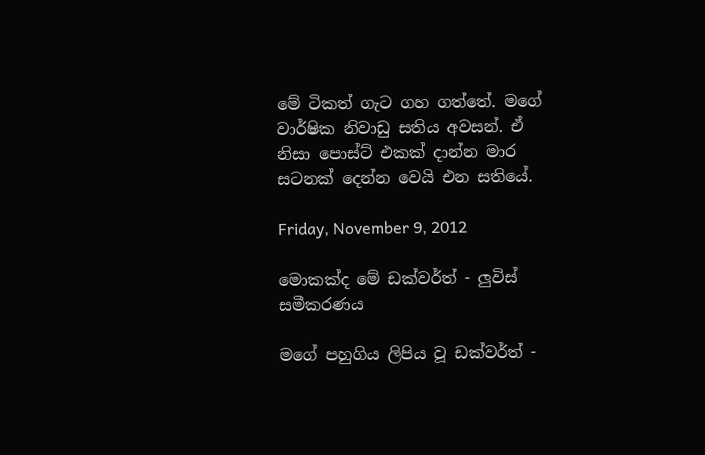මේ ටිකත් ගැට ගහ ගත්තේ. මගේ වාර්ෂික නිවාඩු සතිය අවසන්. ඒ නිසා පොස්ට් එකක් දාන්න මාර සටනක් දෙන්න වෙයි එන සතියේ.

Friday, November 9, 2012

මොකක්ද මේ ඩක්වර්ත් - ලුවිස් සමීකරණය

මගේ පහුගිය ලිපිය වූ ඩක්වර්ත් -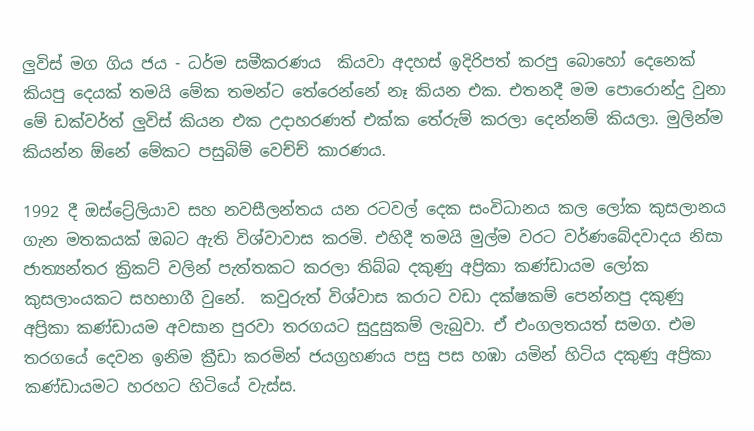ලුවිස් මග ගිය ජය - ධර්ම සමීකරණය  කියවා අදහස් ඉදිරිපත් කරපු බොහෝ දෙනෙක් කියපු දෙයක් තමයි මේක තමන්ට තේරෙන්නේ නෑ කියන එක. එතනදී මම පොරොන්දු වුනා මේ ඩක්වර්ත් ලුවිස් කියන එක උදාහරණත් එක්ක තේරුම් කරලා දෙන්නම් කියලා. මුලින්ම කියන්න ඕනේ මේකට පසුබිම් වෙච්ච් කාරණය.

1992 දී ඔස්ට්‍රේලියාව සහ නවසීලන්තය යන රටවල් දෙක සංවිධානය කල ලෝක කුසලානය ගැන මතකයක් ඔබට ඇති විශ්වාවාස කරමි. එහිදී තමයි මුල්ම වරට වර්ණබේදවාදය නිසා ජාත්‍යන්තර ක්‍රිකට් වලින් පැත්තකට කරලා තිබ්බ දකුණු අප්‍රිකා කණ්ඩායම ලෝක කුසලාංයකට සහභාගී වුනේ.  කවුරුත් විශ්වාස කරාට වඩා දක්ෂකම් පෙන්නපු දකුණු අප්‍රිකා කණ්ඩායම අවසාන පුරවා තරගයට සුදුසුකම් ලැබුවා. ඒ එංගලතයත් සමග. එම තරගයේ දෙවන ඉනිම ක්‍රීඩා කරමින් ජයග්‍රහණය පසු පස හඹා යමින් හිටිය දකුණු අප්‍රිකා කණ්ඩායමට හරහට හිටියේ වැස්ස.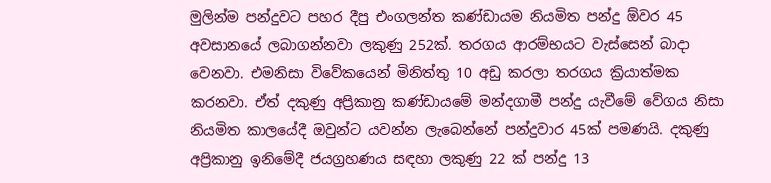මුලින්ම පන්දුවට පහර දීපු එංගලන්ත කණ්ඩායම නියමිත පන්දු ඕවර 45 අවසානයේ ලබාගන්නවා ලකුණු 252ක්. තරගය ආරම්භයට වැස්සෙන් බාදා වෙනවා. එමනිසා විවේකයෙන් මිනිත්තු 10 අඩු කරලා තරගය ක්‍රියාත්මක කරනවා. ඒත් දකුණු අප්‍රිකානු කණ්ඩායමේ මන්දගාමී පන්දු යැවීමේ වේගය නිසා නියමිත කාලයේදී ඔවුන්ට යවන්න ලැබෙන්නේ පන්දුවාර 45ක් පමණයි. දකුණු අප්‍රිකානු ඉනිමේදී ජයග්‍රහණය සඳහා ලකුණු 22 ක් පන්දු 13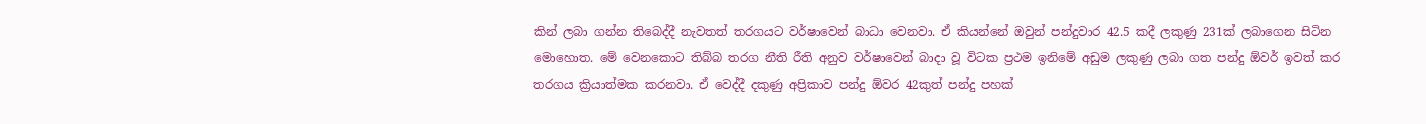කින් ලබා ගන්න තිබෙද්දී නැවතත් තරගයට වර්ෂාවෙන් බාධා වෙනවා. ඒ කියන්නේ ඔවුන් පන්දුවාර 42.5 කදී ලකුණු 231ක් ලබාගෙන සිටින මොහොත. මේ වෙනකොට තිබ්බ තරග නීති රීති අනුව වර්ෂාවෙන් බාදා වූ විටක ප්‍රථම ඉනිමේ අඩුම ලකුණු ලබා ගත පන්දු ඕවර් ඉවත් කර තරගය ක්‍රියාත්මක කරනවා. ඒ වෙද්දී දකුණු අප්‍රිකාව පන්දු ඕවර 42කුත් පන්දු පහක්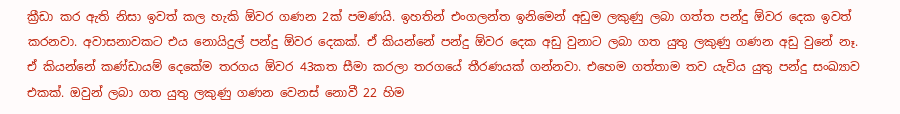ක්‍රීඩා කර ඇති නිසා ඉවත් කල හැකි ඕවර ගණන 2ක් පමණයි. ඉහතින් එංගලන්ත ඉනිමෙන් අඩුම ලකුණු ලබා ගත්ත පන්දු ඕවර දෙක ඉවත් කරනවා. අවාසනාවකට එය නොයිදුල් පන්දු ඕවර දෙකක්. ඒ කියන්නේ පන්දු ඕවර දෙක අඩු වුනාට ලබා ගත යුතු ලකුණු ගණන අඩු වුනේ නෑ. ඒ කියන්නේ කණ්ඩායම් දෙකේම තරගය ඕවර 43කත සීමා කරලා තරගයේ තීරණයක් ගන්නවා. එහෙම ගත්තාම තව යැවිය යුතු පන්දු සංඛ්‍යාව එකක්. ඔවුන් ලබා ගත යුතු ලකුණු ගණන වෙනස් නොවී 22 හිම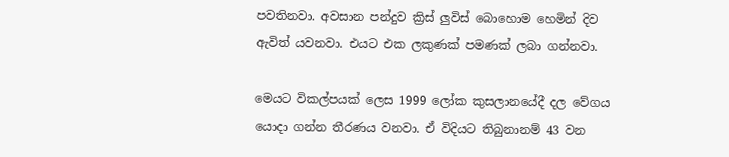පවතිනවා. අවසාන පන්දුව ක්‍රිස් ලුවිස් බොහොම හෙමින් දිව ඇවිත් යවනවා. එයට එක ලකුණක් පමණක් ලබා ගන්නවා.

මෙයට විකල්පයක් ලෙස 1999 ලෝක කුසලානයේදී දල වේගය යොදා ගන්න තීරණය වනවා. ඒ විදියට තිබුනානම් 43 වන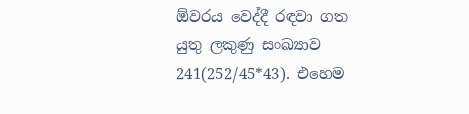ඕවරය වෙද්දී රඳවා ගත යුතු ලකුණු සංඛ්‍යාව 241(252/45*43). එහෙම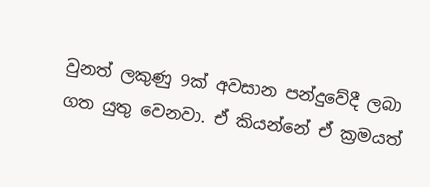වුනත් ලකුණු 9ක් අවසාන පන්දුවේදී ලබා ගත යුතු වෙනවා. ඒ කියන්නේ ඒ ක්‍රමයත්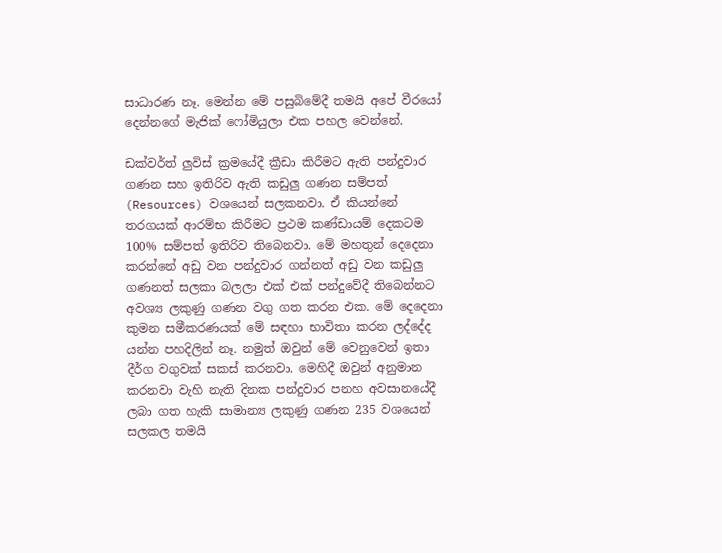සාධාරණ නෑ. මෙන්න මේ පසුබිමේදී තමයි අපේ වීරයෝ දෙන්නගේ මැජික් ෆෝමියුලා එක පහල වෙන්නේ.

ඩක්වර්ත් ලුවිස් ක්‍රමයේදී ක්‍රීඩා කිරීමට ඇති පන්දුවාර ගණන සහ ඉතිරිව ඇති කඩුලු ගණන සම්පත් (Resources) වශයෙන් සලකනවා. ඒ කියන්නේ තරගයක් ආරම්භ කිරීමට ප්‍රථම කණ්ඩායම් දෙකටම 100% සම්පත් ඉතිරිව තිබෙනවා. මේ මහතුන් දෙදෙනා කරන්නේ අඩු වන පන්දුවාර ගන්නත් අඩු වන කඩුලු ගණනත් සලකා බලලා එක් එක් පන්දුවේදී තිබෙන්නට අවශ්‍ය ලකුණු ගණන වගු ගත කරන එක. මේ දෙදෙනා කුමන සමීකරණයක් මේ සඳහා භාවිතා කරන ලද්දේද යන්න පහදිලින් නෑ. නමුත් ඔවුන් මේ වෙනුවෙන් ඉතා දීර්ග වගුවක් සකස් කරනවා. මෙහිදී ඔවුන් අනුමාන කරනවා වැහි නැති දිනක පන්දුවාර පනහ අවසානයේදී ලබා ගත හැකි සාමාන්‍ය ලකුණු ගණන 235 වශයෙන් සලකල තමයි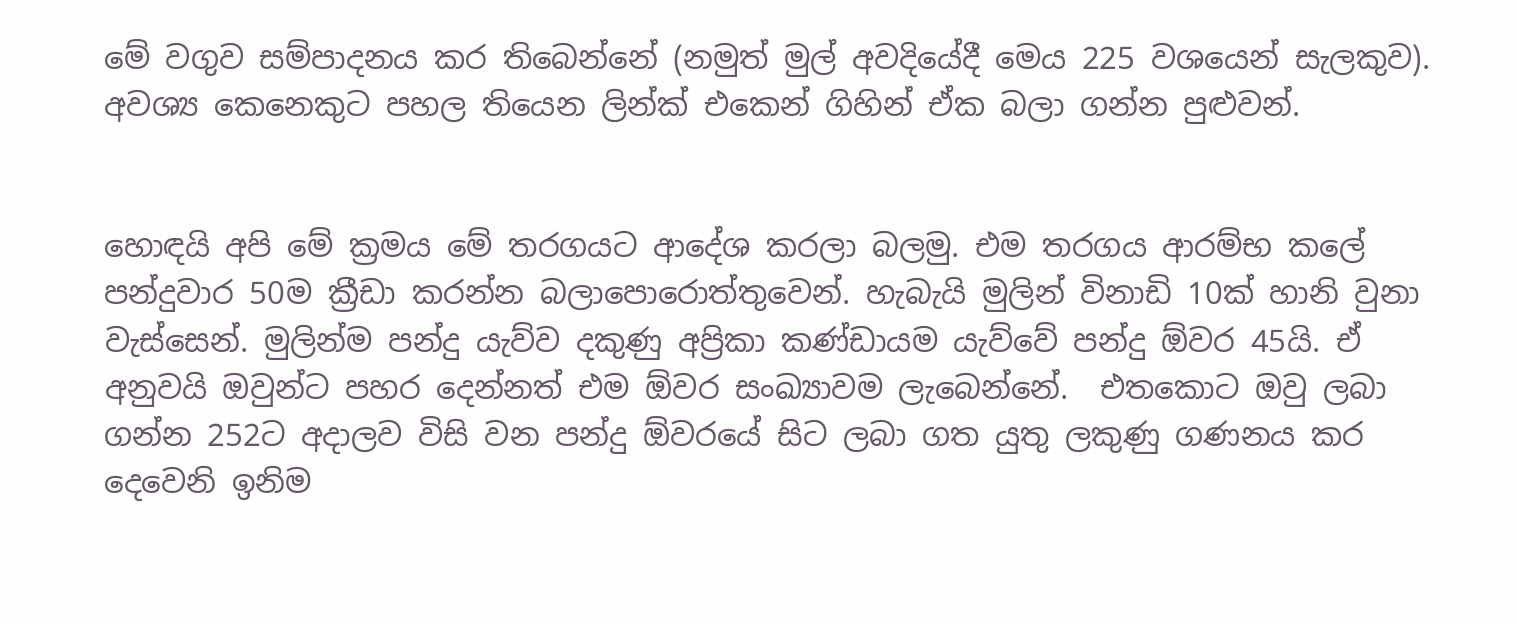මේ වගුව සම්පාදනය කර තිබෙන්නේ (නමුත් මුල් අවදියේදී මෙය 225 වශයෙන් සැලකුව). අවශ්‍ය කෙනෙකුට පහල තියෙන ලින්ක් එකෙන් ගිහින් ඒක බලා ගන්න පුළුවන්.


හොඳයි අපි මේ ක්‍රමය මේ තරගයට ආදේශ කරලා බලමු. එම තරගය ආරම්භ කලේ පන්දුවාර 50ම ක්‍රීඩා කරන්න බලාපොරොත්තුවෙන්. හැබැයි මුලින් විනාඩි 10ක් හානි වුනා වැස්සෙන්. මුලින්ම පන්දු යැව්ව දකුණු අප්‍රිකා කණ්ඩායම යැව්වේ පන්දු ඕවර 45යි. ඒ අනුවයි ඔවුන්ට පහර දෙන්නත් එම ඕවර සංඛ්‍යාවම ලැබෙන්නේ.  එතකොට ඔවු ලබා ගන්න 252ට අදාලව විසි වන පන්දු ඕවරයේ සිට ලබා ගත යුතු ලකුණු ගණනය කර දෙවෙනි ඉනිම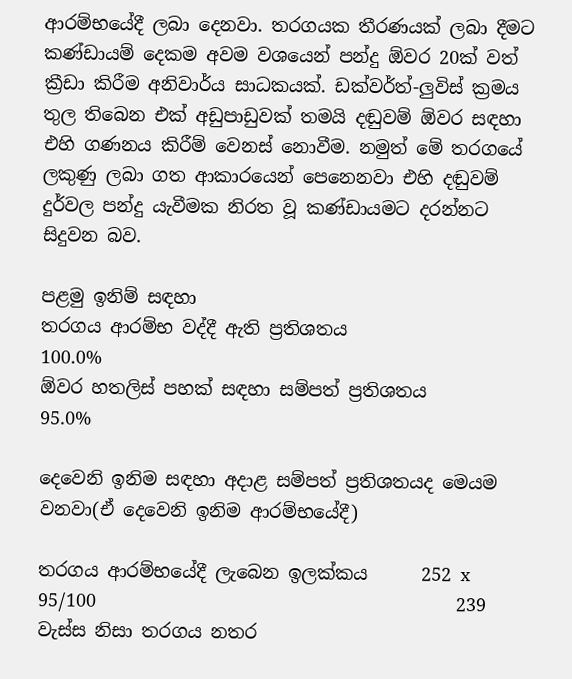ආරම්භයේදී ලබා දෙනවා. තරගයක තීරණයක් ලබා දීමට කණ්ඩායම් දෙකම අවම වශයෙන් පන්දු ඕවර 20ක් වත් ක්‍රීඩා කිරීම අනිවාර්ය සාධකයක්. ඩක්වර්ත්-ලුවිස් ක්‍රමය තුල තිබෙන එක් අඩුපාඩුවක් තමයි දඬුවම් ඕවර සඳහා එහි ගණනය කිරීම් වෙනස් නොවීම. නමුත් මේ තරගයේ ලකුණු ලබා ගත ආකාරයෙන් පෙනෙනවා එහි දඬුවම් දුර්වල පන්දු යැවීමක නිරත වූ කණ්ඩායමට දරන්නට සිදුවන බව.

පළමු ඉනිම් සඳහා
තරගය ආරම්භ වද්දී ඇති ප්‍රතිශතය                                                                 100.0%
ඕවර හතලිස් පහක් සඳහා සම්පත් ප්‍රතිශතය                                                       95.0%

දෙවෙනි ඉනිම සඳහා අදාළ සම්පත් ප්‍රතිශතයද මෙයම වනවා(ඒ දෙවෙනි ඉනිම ආරම්භයේදී)

තරගය ආරම්භයේදී ලැබෙන ඉලක්කය      252 x 95/100                                        239
වැස්ස නිසා තරගය නතර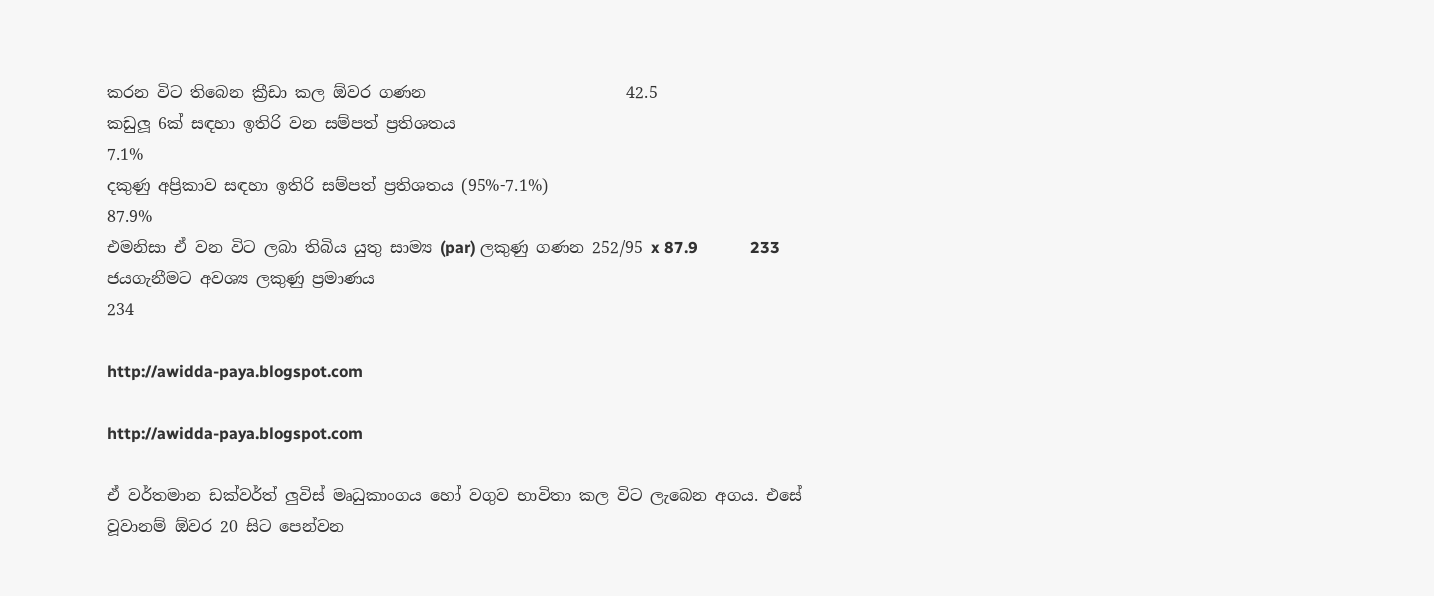කරන විට තිබෙන ක්‍රීඩා කල ඕවර ගණන                         42.5
කඩුලූ 6ක් සඳහා ඉතිරි වන සම්පත් ප්‍රතිශතය                                                       7.1%
දකුණු අප්‍රිකාව සඳහා ඉතිරි සම්පත් ප්‍රතිශතය (95%-7.1%)                                   87.9%
එමනිසා ඒ වන විට ලබා තිබිය යුතු සාම්‍ය (par) ලකුණු ගණන 252/95 x 87.9             233
ජයගැනීමට අවශ්‍ය ලකුණු ප්‍රමාණය                                                                      234

http://awidda-paya.blogspot.com

http://awidda-paya.blogspot.com

ඒ වර්තමාන ඩක්වර්ත් ලුවිස් මෘධුකාංගය හෝ වගුව භාවිතා කල විට ලැබෙන අගය. එසේ වූවානම් ඕවර 20 සිට පෙන්වන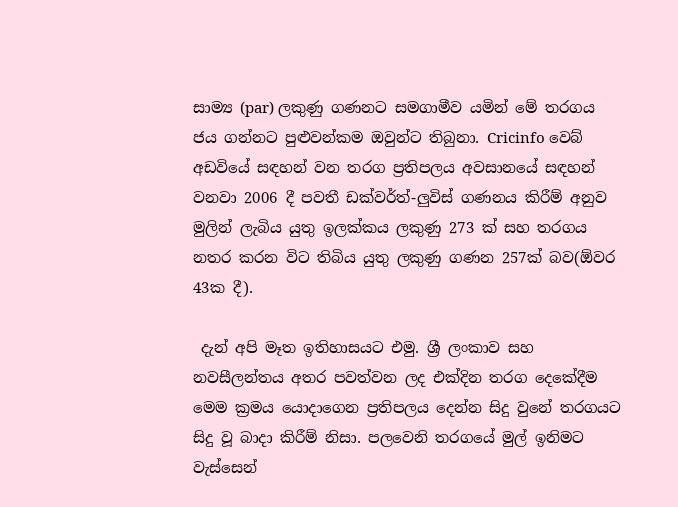සාම්‍ය (par) ලකුණු ගණනට සමගාමීව යමින් මේ තරගය ජය ගන්නට පුළුවන්කම ඔවුන්ට තිබුනා. Cricinfo වෙබ් අඩවියේ සඳහන් වන තරග ප්‍රතිපලය අවසානයේ සඳහන් වනවා 2006 දී පවතී ඩක්වර්ත්-ලුවිස් ගණනය කිරීම් අනුව මුලින් ලැබිය යුතු ඉලක්කය ලකුණු 273 ක් සහ තරගය නතර කරන විට තිබිය යුතු ලකුණු ගණන 257ක් බව(ඕවර 43ක දී).

 දැන් අපි මෑත ඉතිහාසයට එමු. ශ්‍රී ලංකාව සහ නවසීලන්තය අතර පවත්වන ලද එක්දින තරග දෙකේදීම මෙම ක්‍රමය යොදාගෙන ප්‍රතිපලය දෙන්න සිදු වුනේ තරගයට සිදු වූ බාදා කිරීම් නිසා. පලවෙනි තරගයේ මුල් ඉනිමට වැස්සෙන්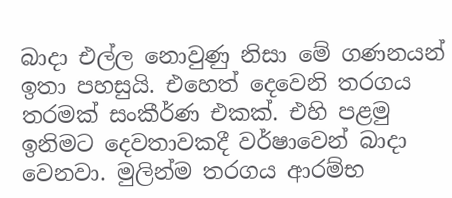බාදා එල්ල නොවුණු නිසා මේ ගණනයන් ඉතා පහසුයි. එහෙත් දෙවෙනි තරගය තරමක් සංකීර්ණ එකක්. එහි පළමු ඉනිමට දෙවතාවකදී වර්ෂාවෙන් බාදා වෙනවා. මුලින්ම තරගය ආරම්භ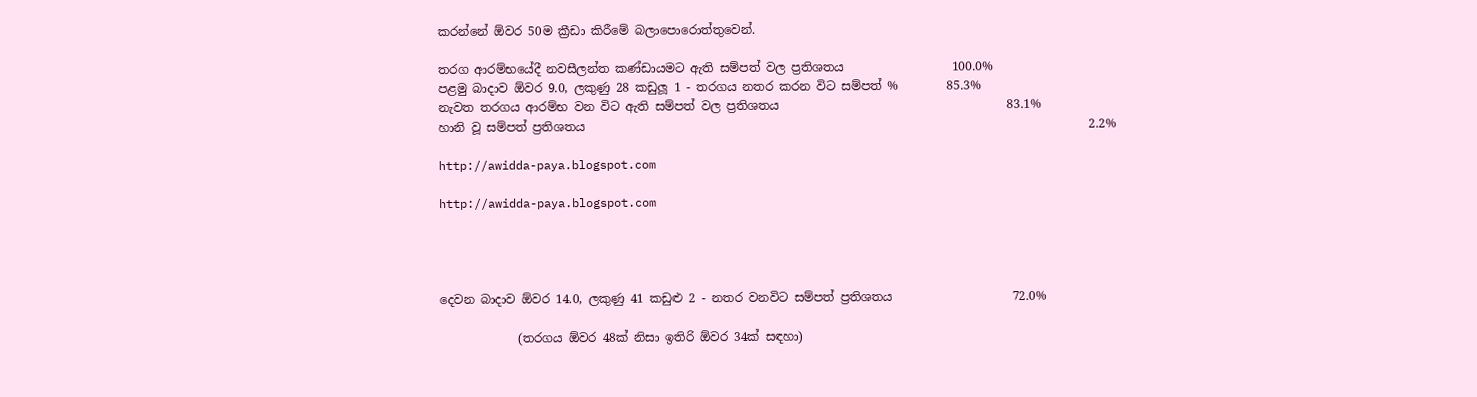කරන්නේ ඕවර 50ම ක්‍රීඩා කිරීමේ බලාපොරොත්තුවෙන්.

තරග ආරම්භයේදී නවසීලන්ත කණ්ඩායමට ඇති සම්පත් වල ප්‍රතිශතය                  100.0%
පළමු බාදාව ඕවර 9.0, ලකුණු 28 කඩුලූ 1 - තරගය නතර කරන විට සම්පත් %        85.3%
නැවත තරගය ආරම්භ වන විට ඇති සම්පත් වල ප්‍රතිශතය                                      83.1%
හානි වූ සම්පත් ප්‍රතිශතය                                                                                    2.2%

http://awidda-paya.blogspot.com

http://awidda-paya.blogspot.com




දෙවන බාදාව ඕවර 14.0, ලකුණු 41 කඩුළු 2 - නතර වනවිට සම්පත් ප්‍රතිශතය                    72.0%

             (තරගය ඕවර 48ක් නිසා ඉතිරි ඕවර 34ක් සඳහා)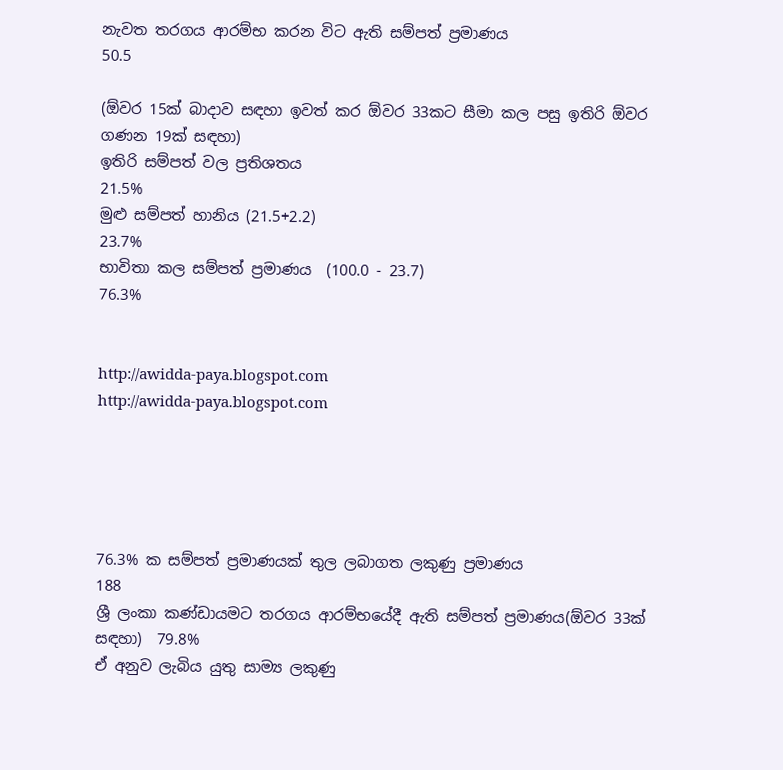නැවත තරගය ආරම්භ කරන විට ඇති සම්පත් ප්‍රමාණය                                                      50.5

(ඕවර 15ක් බාදාව සඳහා ඉවත් කර ඕවර 33කට සීමා කල පසු ඉතිරි ඕවර ගණන 19ක් සඳහා)
ඉතිරි සම්පත් වල ප්‍රතිශතය                                                                                        21.5%
මුළු සම්පත් හානිය (21.5+2.2)                                                                                   23.7%
භාවිතා කල සම්පත් ප්‍රමාණය  (100.0 - 23.7)                                                                76.3%


http://awidda-paya.blogspot.com
http://awidda-paya.blogspot.com





76.3% ක සම්පත් ප්‍රමාණයක් තුල ලබාගත ලකුණු ප්‍රමාණය                                       188
ශ්‍රී ලංකා කණ්ඩායමට තරගය ආරම්භයේදී ඇති සම්පත් ප්‍රමාණය(ඕවර 33ක් සඳහා)  79.8%
ඒ අනුව ලැබිය යුතු සාම්‍ය ලකුණු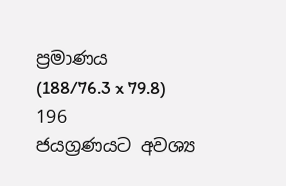ප්‍රමාණය  (188/76.3 x 79.8)                                   196
ජයග්‍රණයට අවශ්‍ය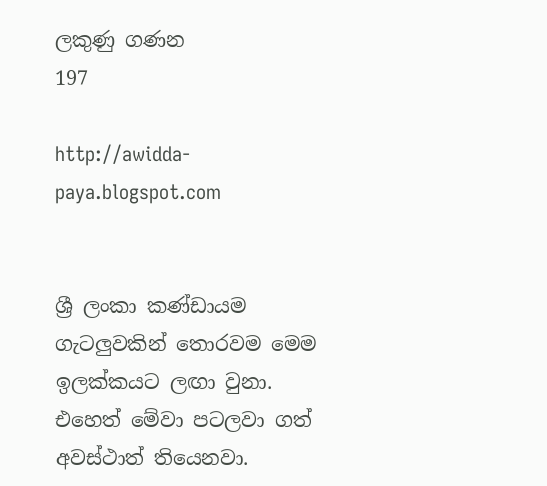ලකුණු ගණන                                                                            197

http://awidda-paya.blogspot.com


ශ්‍රී ලංකා කණ්ඩායම ගැටලුවකින් තොරවම මෙම ඉලක්කයට ලඟා වුනා. එහෙත් මේවා පටලවා ගත් අවස්ථාත් තියෙනවා.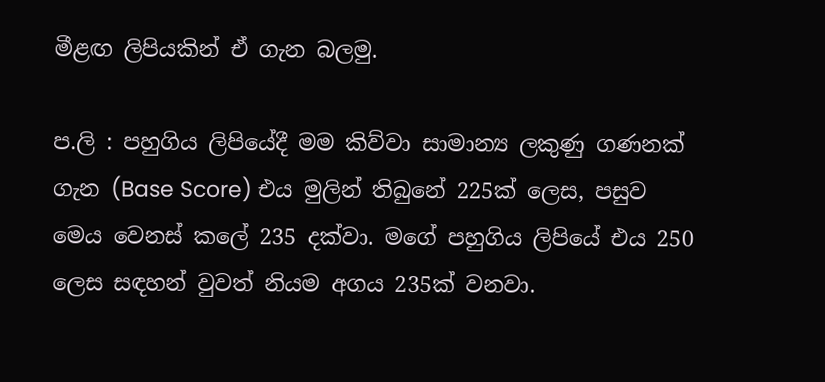මීළඟ ලිපියකින් ඒ ගැන බලමු.

ප.ලි : පහුගිය ලිපියේදී මම කිව්වා සාමාන්‍ය ලකුණු ගණනක් ගැන (Base Score) එය මුලින් තිබුනේ 225ක් ලෙස, පසුව මෙය වෙනස් කලේ 235 දක්වා. මගේ පහුගිය ලිපියේ එය 250 ලෙස සඳහන් වුවත් නියම අගය 235ක් වනවා.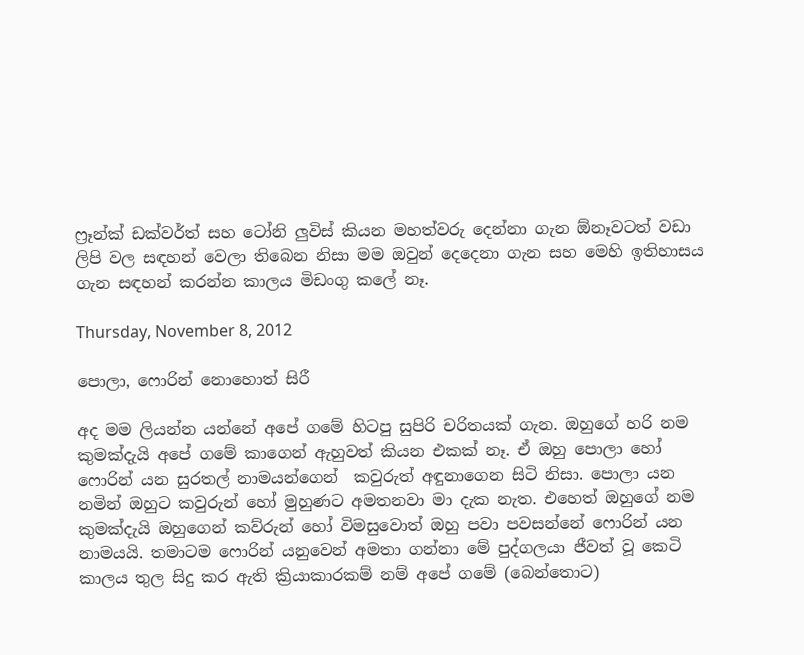ෆ්‍රෑන්ක් ඩක්වර්ත් සහ ටෝනි ලුවිස් කියන මහත්වරු දෙන්නා ගැන ඕනෑවටත් වඩා ලිපි වල සඳහන් වෙලා තිබෙන නිසා මම ඔවුන් දෙදෙනා ගැන සහ මෙහි ඉතිහාසය ගැන සඳහන් කරන්න කාලය මිඩංගු කලේ නෑ.

Thursday, November 8, 2012

පොලා, ෆොරින් නොහොත් සිරී

අද මම ලියන්න යන්නේ අපේ ගමේ හිටපු සුපිරි චරිතයක් ගැන. ඔහුගේ හරි නම කුමක්දැයි අපේ ගමේ කාගෙන් ඇහුවත් කියන එකක් නෑ. ඒ ඔහු පොලා හෝ ෆොරින් යන සුරතල් නාමයන්ගෙන්  කවුරුත් අඳුනාගෙන සිටි නිසා. පොලා යන නමින් ඔහුට කවුරුන් හෝ මුහුණට අමතනවා මා දැක නැත. එහෙත් ඔහුගේ නම කුමක්දැයි ඔහුගෙන් කව්රුන් හෝ විමසුවොත් ඔහු පවා පවසන්නේ ෆොරින් යන නාමයයි. තමාටම ෆොරින් යනුවෙන් අමතා ගන්නා මේ පුද්ගලයා ජීවත් වූ කෙටි කාලය තුල සිදු කර ඇති ක්‍රියාකාරකම් නම් අපේ ගමේ (බෙන්තොට)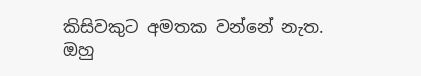කිසිවකුට අමතක වන්නේ නැත. ඔහු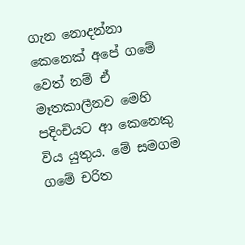ගැන නොදන්නා කෙනෙක් අපේ ගමේ වෙත් නම් ඒ මෑතකාලීනව මෙහි පදිංචියට ආ කෙනෙකු විය යුතුය. මේ සමගම ගමේ චරිත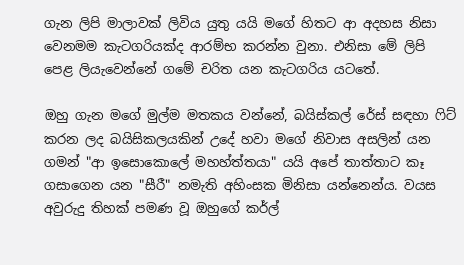ගැන ලිපි මාලාවක් ලිවිය යුතු යයි මගේ හිතට ආ අදහස නිසා වෙනමම කැටගරියක්ද ආරම්භ කරන්න වුනා. එනිසා මේ ලිපි පෙළ ලියැවෙන්නේ ගමේ චරිත යන කැටගරිය යටතේ.

ඔහු ගැන මගේ මුල්ම මතකය වන්නේ, බයිස්කල් රේස් සඳහා ෆිට් කරන ලද බයිසිකලයකින් උදේ හවා මගේ නිවාස අසලින් යන ගමන් "ආ ඉසොකොලේ මහහ්ත්තයා" යයි අපේ තාත්තාට කෑ ගසාගෙන යන "සීරී" නමැති අහිංසක මිනිසා යන්නෙන්ය. වයස අවුරුදු තිහක් පමණ වූ ඔහුගේ කර්ල්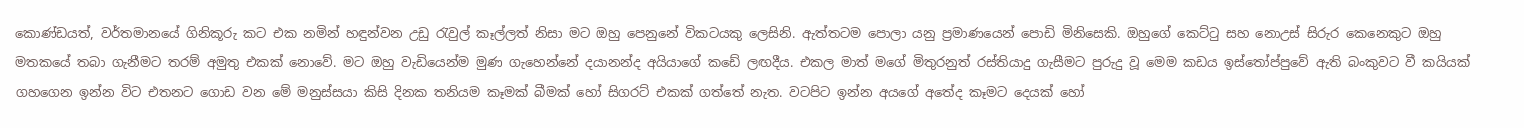කොණ්ඩයත්, වර්තමානයේ ගිනිකූරු කට එක නමින් හඳුන්වන උඩු රැවුල් කෑල්ලත් නිසා මට ඔහු පෙනුනේ විකටයකු ලෙසිනි. ඇත්තටම පොලා යනු ප්‍රමාණයෙන් පොඩි මිනිසෙකි. ඔහුගේ කෙට්ටු සහ නොඋස් සිරුර කෙනෙකුට ඔහු මතකයේ තබා ගැනීමට තරම් අමුතු එකක් නොවේ. මට ඔහු වැඩියෙන්ම මුණ ගැහෙන්නේ දයානන්ද අයියාගේ කඩේ ලඟදීය. එකල මාත් මගේ මිතුරනුත් රස්තියාදු ගැසීමට පුරුදු වූ මෙම කඩය ඉස්තෝප්පුවේ ඇති බංකුවට වී කයියක් ගහගෙන ඉන්න විට එතනට ගොඩ වන මේ මනුස්සයා කිසි දිනක තනියම කෑමක් බීමක් හෝ සිගරට් එකක් ගත්තේ නැත. වටපිට ඉන්න අයගේ අතේද කෑමට දෙයක් හෝ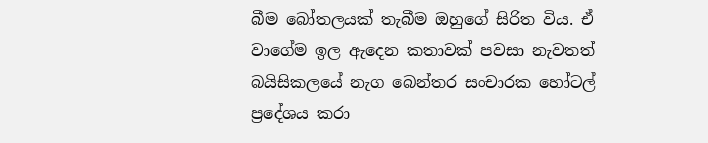බීම බෝතලයක් තැබීම ඔහුගේ සිරිත විය. ඒ වාගේම ඉල ඇදෙන කතාවක් පවසා නැවතත් බයිසිකලයේ නැග බෙන්තර සංචාරක හෝටල් ප්‍රදේශය කරා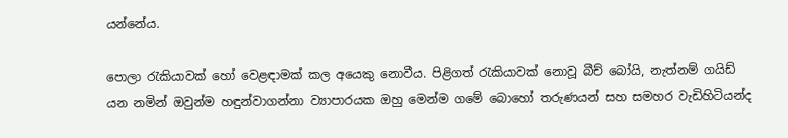යන්නේය.

පොලා රැකියාවක් හෝ වෙළඳාමක් කල අයෙකු නොවීය. පිළිගත් රැකියාවක් නොවූ බීච් බෝයි, නැත්නම් ගයිඩ් යන නමින් ඔවුන්ම හඳුන්වාගන්නා ව්‍යාපාරයක ඔහු මෙන්ම ගමේ බොහෝ තරුණයන් සහ සමහර වැඩිහිටියන්ද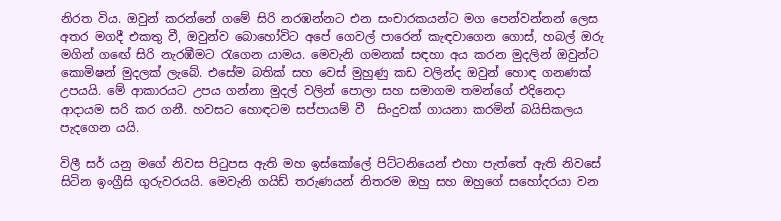නිරත විය. ඔවුන් කරන්නේ ගමේ සිරි නරඹන්නට එන සංචාරකයන්ට මග පෙන්වන්නන් ලෙස අතර මගදී එකතු වී, ඔවුන්ව බොහෝවිට අපේ ගෙවල් පාරෙන් කැඳවාගෙන ගොස්, හබල් ඔරු මගින් ගඟේ සිරි නැරඹීමට රැගෙන යාමය. මෙවැනි ගමනක් සඳහා අය කරන මුදලින් ඔවුන්ට කොමිෂන් මුදලක් ලැබේ. එසේම බතික් සහ වෙස් මුහුණු කඩ වලින්ද ඔවුන් හොඳ ගනණක් උපයයි. මේ ආකාරයට උපය ගන්නා මුදල් වලින් පොලා සහ සමාගම තමන්ගේ එදිනෙදා ආදායම සරි කර ගනී. හවසට හොඳටම සප්පායම් වී  සිංදුවක් ගායනා කරමින් බයිසිකලය පැදගෙන යයි.

විලී සර් යනු මගේ නිවස පිටුපස ඇති මහ ඉස්කෝලේ පිට්ටනියෙන් එහා පැත්තේ ඇති නිවසේ සිටින ඉංග්‍රීසි ගුරුවරයයි. මෙවැනි ගයිඩ් තරුණයන් නිතරම ඔහු සහ ඔහුගේ සහෝදරයා වන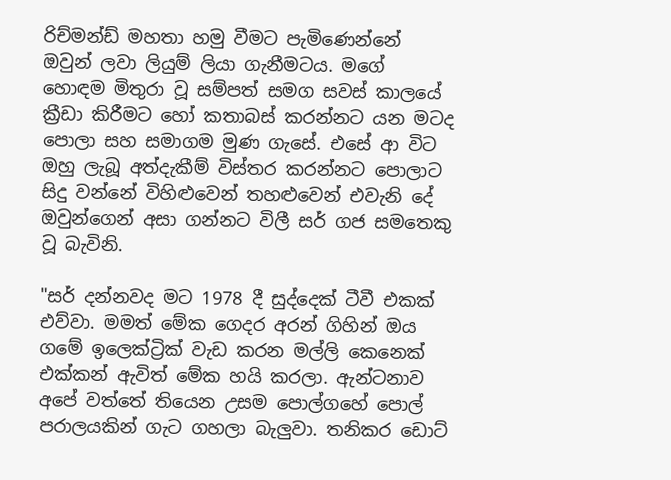රිච්මන්ඩ් මහතා හමු වීමට පැමිණෙන්නේ ඔවුන් ලවා ලියුම් ලියා ගැනීමටය. මගේ හොඳම මිතුරා වූ සම්පත් සමග සවස් කාලයේ ක්‍රීඩා කිරීමට හෝ කතාබස් කරන්නට යන මටද පොලා සහ සමාගම මුණ ගැසේ. එසේ ආ විට ඔහු ලැබූ අත්දැකීම් විස්තර කරන්නට පොලාට සිදු වන්නේ විහිළුවෙන් තහළුවෙන් එවැනි දේ ඔවුන්ගෙන් අසා ගන්නට විලී සර් ගජ සමතෙකු වූ බැවිනි.

"සර් දන්නවද මට 1978 දී සුද්දෙක් ටීවී එකක් එව්වා. මමත් මේක ගෙදර අරන් ගිහින් ඔය ගමේ ඉලෙක්ට්‍රික් වැඩ කරන මල්ලි කෙනෙක් එක්කන් ඇවිත් මේක හයි කරලා. ඇන්ටනාව අපේ වත්තේ තියෙන උසම පොල්ගහේ පොල් පරාලයකින් ගැට ගහලා බැලුවා. තනිකර ඩොට්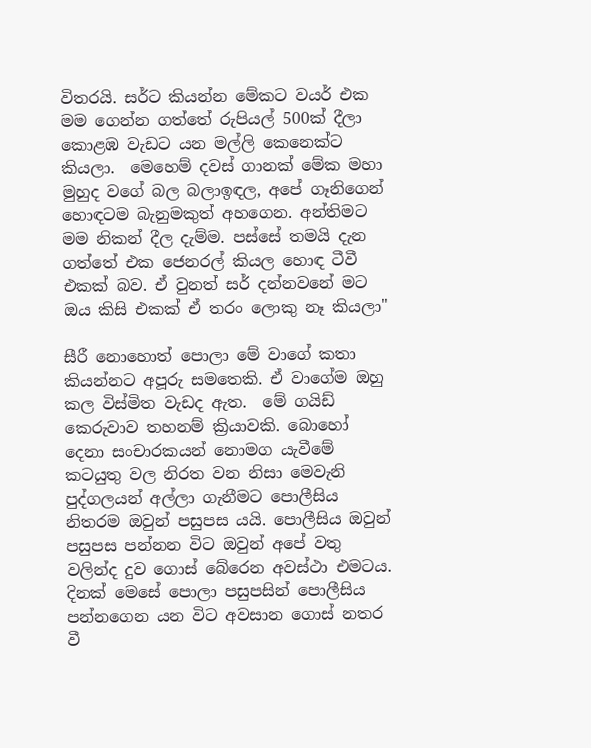විතරයි. සර්ට කියන්න මේකට වයර් එක මම ගෙන්න ගත්තේ රුපියල් 500ක් දීලා කොළඹ වැඩට යන මල්ලි කෙනෙක්ට කියලා.  මෙහෙම් දවස් ගානක් මේක මහා මුහුද වගේ බල බලාඉඳල, අපේ ගෑනිගෙන් හොඳටම බැනුමකුත් අහගෙන. අන්තිමට මම නිකන් දීල දැම්ම. පස්සේ තමයි දැන ගත්තේ එක ජෙනරල් කියල හොඳ ටීවී එකක් බව. ඒ වුනත් සර් දන්නවනේ මට ඔය කිසි එකක් ඒ තරං ලොකු නෑ කියලා"

සීරී නොහොත් පොලා මේ වාගේ කතා කියන්නට අපූරු සමතෙකි. ඒ වාගේම ඔහු කල විස්මිත වැඩද ඇත.  මේ ගයිඩ් කෙරුවාව තහනම් ක්‍රියාවකි. බොහෝ දෙනා සංචාරකයන් නොමග යැවීමේ කටයුතු වල නිරත වන නිසා මෙවැනි පුද්ගලයන් අල්ලා ගැනීමට පොලීසිය නිතරම ඔවුන් පසුපස යයි. පොලීසිය ඔවුන් පසුපස පන්නන විට ඔවුන් අපේ වතු වලින්ද දුව ගොස් බේරෙන අවස්ථා එමටය. දිනක් මෙසේ පොලා පසුපසින් පොලීසිය පන්නගෙන යන විට අවසාන ගොස් නතර වී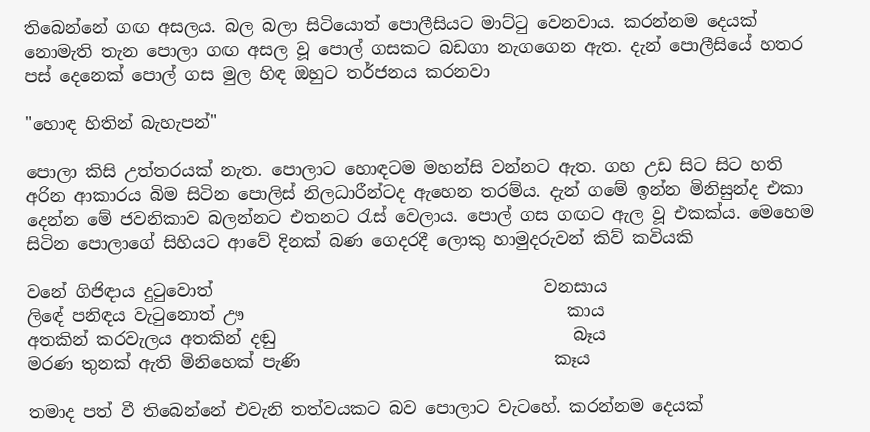තිබෙන්නේ ගඟ අසලය. බල බලා සිටියොත් පොලීසියට මාට්ටු වෙනවාය. කරන්නම දෙයක් නොමැති තැන පොලා ගඟ අසල වූ පොල් ගසකට බඩගා නැගගෙන ඇත. දැන් පොලීසියේ හතර පස් දෙනෙක් පොල් ගස මුල හිඳ ඔහුට තර්ජනය කරනවා

"හොඳ හිතින් බැහැපන්"

පොලා කිසි උත්තරයක් නැත. පොලාට හොඳටම මහන්සි වන්නට ඇත. ගහ උඩ සිට සිට හති අරින ආකාරය බිම සිටින පොලිස් නිලධාරීන්ටද ඇහෙන තරම්ය. දැන් ගමේ ඉන්න මිනිසුන්ද එකා දෙන්න මේ ජවනිකාව බලන්නට එතනට රැස් වෙලාය. පොල් ගස ගඟට ඇල වූ එකක්ය. මෙහෙම සිටින පොලාගේ සිහියට ආවේ දිනක් බණ ගෙදරදී ලොකු හාමුදරුවන් කිව් කවියකි

වනේ ගිජිඳාය දුටුවොත්                                       වනසාය
ලිඳේ පනිඳය වැටුනොත් ඌ                                      කාය
අතකින් කරවැලය අතකින් දඬු                                   බෑය
මරණ තුනක් ඇති මිනිහෙක් පැණි                              කෑය

තමාද පත් වී තිබෙන්නේ එවැනි තත්වයකට බව පොලාට වැටහේ. කරන්නම දෙයක්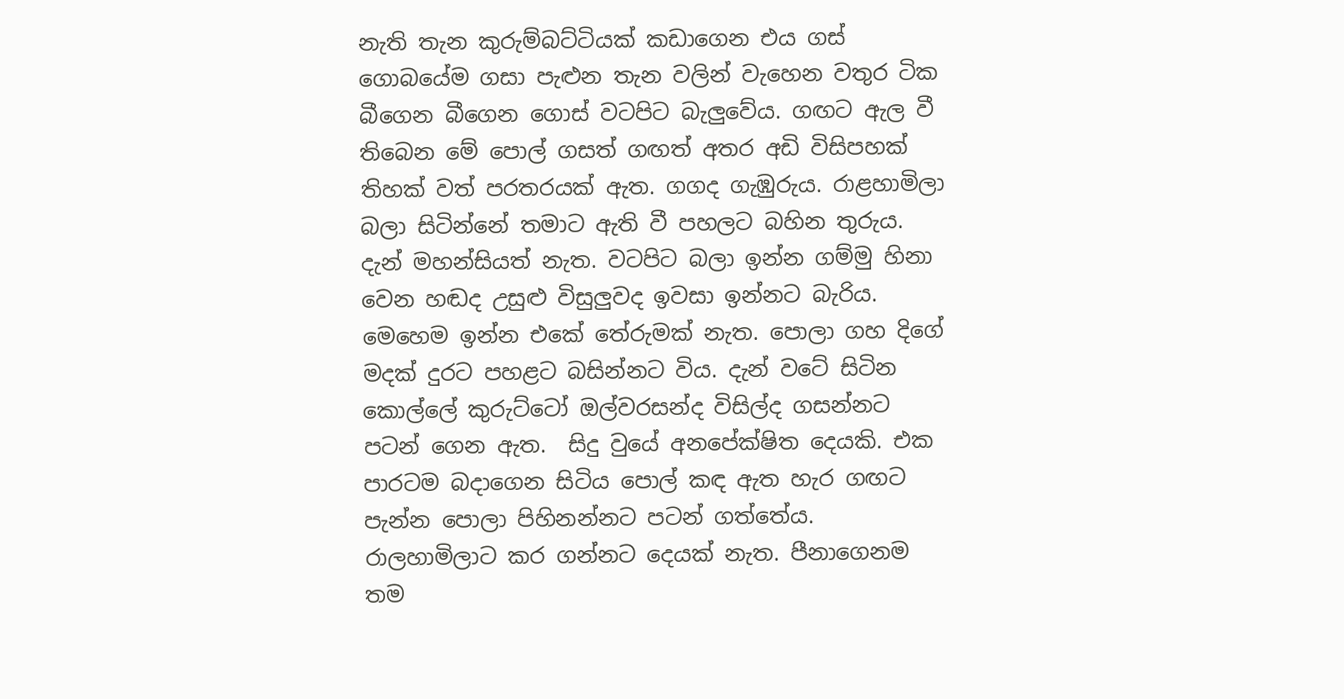නැති තැන කුරුම්බට්ටියක් කඩාගෙන එය ගස් ගොබයේම ගසා පැළුන තැන වලින් වැහෙන වතුර ටික බීගෙන බීගෙන ගොස් වටපිට බැලුවේය. ගඟට ඇල වී තිබෙන මේ පොල් ගසත් ගඟත් අතර අඩි විසිපහක් තිහක් වත් පරතරයක් ඇත. ගගද ගැඹුරුය. රාළහාමිලා බලා සිටින්නේ තමාට ඇති වී පහලට බහින තුරුය. දැන් මහන්සියත් නැත. වටපිට බලා ඉන්න ගම්මු හිනා වෙන හඬද උසුළු විසුලුවද ඉවසා ඉන්නට බැරිය. මෙහෙම ඉන්න එකේ තේරුමක් නැත. පොලා ගහ දිගේ මදක් දුරට පහළට බසින්නට විය. දැන් වටේ සිටින කොල්ලේ කුරුට්ටෝ ඔල්වරසන්ද විසිල්ද ගසන්නට පටන් ගෙන ඇත.  සිදු වුයේ අනපේක්ෂිත දෙයකි. එක පාරටම බදාගෙන සිටිය පොල් කඳ ඇත හැර ගඟට පැන්න පොලා පිහිනන්නට පටන් ගත්තේය. රාලහාමිලාට කර ගන්නට දෙයක් නැත. පීනාගෙනම තම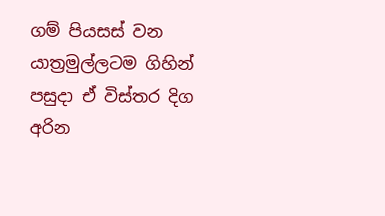ගම් පියසස් වන යාත්‍රමුල්ලටම ගිහින් පසුදා ඒ විස්තර දිග අරින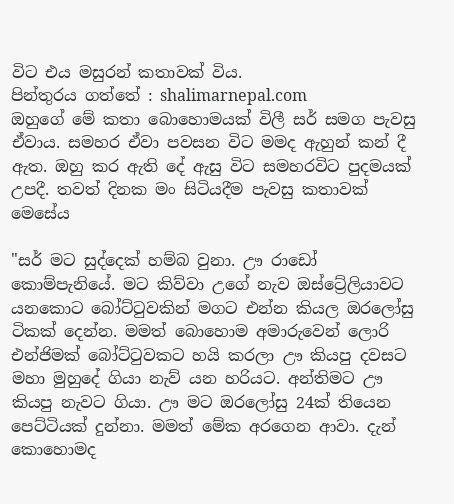විට එය මසුරන් කතාවක් විය.
පින්තුරය ගත්තේ : shalimarnepal.com
ඔහුගේ මේ කතා බොහොමයක් විලී සර් සමග පැවසු ඒවාය. සමහර ඒවා පවසන විට මමද ඇහුන් කන් දී ඇත. ඔහු කර ඇති දේ ඇසු විට සමහරවිට පුදමයක් උපදී. තවත් දිනක මං සිටියදීම පැවසු කතාවක් මෙසේය

"සර් මට සුද්දෙක් හම්බ වුනා. ඌ රාඩෝ කොම්පැනියේ. මට කිව්වා උගේ නැව ඔස්ට්‍රේලියාවට යනකොට බෝට්ටුවකින් මගට එන්න කියල ඔරලෝසු ටිකක් දෙන්න. මමත් බොහොම අමාරුවෙන් ලොරි එන්ජිමක් බෝට්ටුවකට හයි කරලා ඌ කියපු දවසට මහා මුහුදේ ගියා නැව් යන හරියට. අන්තිමට ඌ කියපු නැවට ගියා. ඌ මට ඔරලෝසු 24ක් තියෙන පෙට්ටියක් දුන්නා. මමත් මේක අරගෙන ආවා. දැන් කොහොමද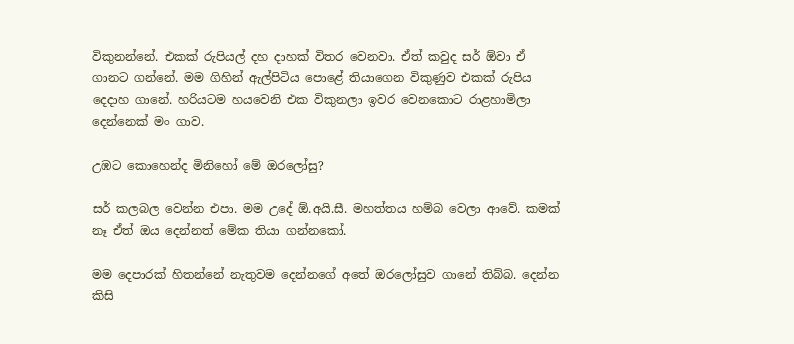විකුනන්නේ. එකක් රුපියල් දහ දාහක් විතර වෙනවා. ඒත් කවුද සර් ඕවා ඒ ගානට ගන්නේ. මම ගිහින් ඇල්පිටිය පොළේ තියාගෙන විකුණුව එකක් රුපිය දෙදාහ ගානේ. හරියටම හයවෙනි එක විකුනලා ඉවර වෙනකොට රාළහාමිලා දෙන්නෙක් මං ගාව.

උඹට කොහෙන්ද මිනිහෝ මේ ඔරලෝසු?

සර් කලබල වෙන්න එපා. මම උදේ ඕ.අයි.සී. මහත්තය හම්බ වෙලා ආවේ. කමක් නෑ ඒත් ඔය දෙන්නත් මේක තියා ගන්නකෝ.

මම දෙපාරක් හිතන්නේ නැතුවම දෙන්නගේ අතේ ඔරලෝසුව ගානේ තිබ්බ. දෙන්න කිසි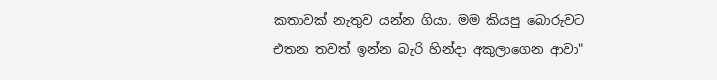කතාවක් නැතුව යන්න ගියා. මම කියපු බොරුවට එතන තවත් ඉන්න බැරි හින්දා අකුලාගෙන ආවා"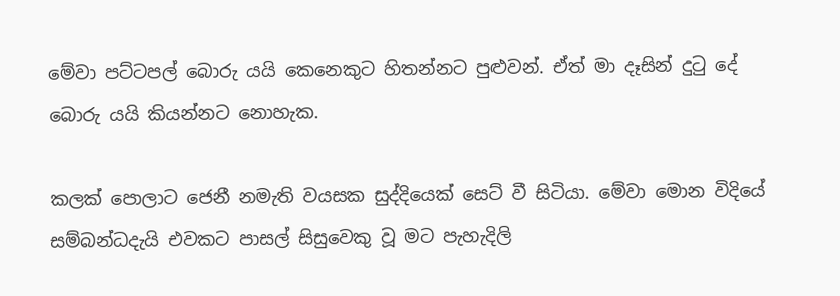මේවා පට්ටපල් බොරු යයි කෙනෙකුට හිතන්නට පුළුවන්. ඒත් මා දෑසින් දුටු දේ බොරු යයි කියන්නට නොහැක.

කලක් පොලාට ජෙනී නමැති වයසක සුද්දියෙක් සෙට් වී සිටියා. මේවා මොන විදියේ සම්බන්ධදැයි එවකට පාසල් සිසුවෙකු වූ මට පැහැදිලි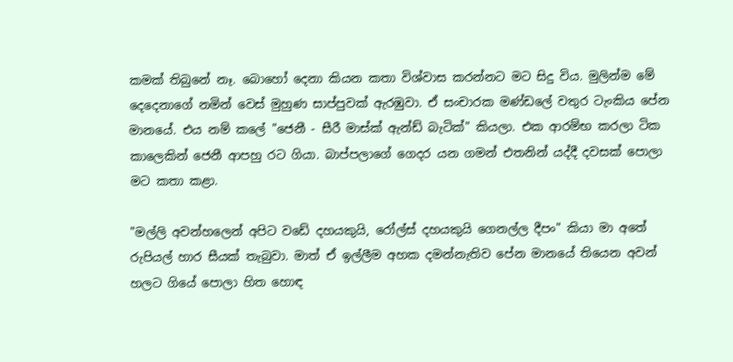කමක් තිබුනේ නෑ. බොහෝ දෙනා කියන කතා විශ්වාස කරන්නට මට සිදු විය. මුලින්ම මේ දෙදෙනාගේ නමින් වෙස් මුහුණ සාප්පුවක් ඇරඹුවා. ඒ සංචාරක මණ්ඩලේ වතුර ටැංකිය පේන මානයේ. එය නම් කලේ "ජෙනී - සීරී මාස්ක් ඇන්ඩ් බැටික්" කියලා. එක ආරම්භ කරලා ටික කාලෙකින් ජෙනී ආපහු රට ගියා. බාප්පලාගේ ගෙදර යන ගමන් එතනින් යද්දී දවසක් පොලා මට කතා කළා.

"මල්ලි අවන්හලෙන් අපිට වඩේ දහයකුයි, රෝල්ස් දහයකුයි ගෙනල්ල දීපං" කියා මා අතේ රුපියල් හාර සීයක් තැබුවා. මාත් ඒ ඉල්ලීම අහක දමන්නැතිව පේන මානයේ තියෙන අවන් හලට ගියේ පොලා හිත හොඳ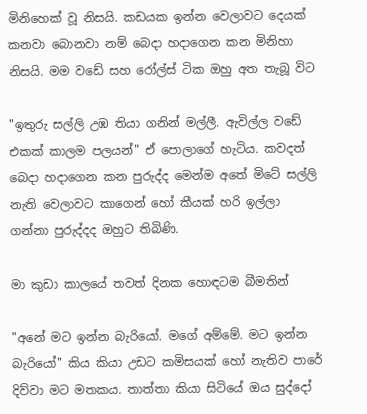මිනිහෙක් වූ නිසයි. කඩයක ඉන්න වෙලාවට දෙයක් කනවා බොනවා නම් බෙදා හදාගෙන කන මිනිහා නිසයි. මම වඩේ සහ රෝල්ස් ටික ඔහු අත තැබූ විට

"ඉතුරු සල්ලි උඹ තියා ගනින් මල්ලී. ඇවිල්ල වඩේ එකක් කාලම පලයන්" ඒ පොලාගේ හැටිය. කවදත් බෙදා හදාගෙන කන පුරුද්ද මෙන්ම අතේ මිටේ සල්ලි නැති වෙලාවට කාගෙන් හෝ කීයක් හරි ඉල්ලා ගන්නා පුරුද්දද ඔහුට තිබිණි.

මා කුඩා කාලයේ තවත් දිනක හොඳටම බීමතින්

"අනේ මට ඉන්න බැරියෝ. මගේ අම්මේ. මට ඉන්න බැරියෝ" කිය කියා උඩට කමිසයක් හෝ නැතිව පාරේ දිව්වා මට මතකය. තාත්තා කියා සිටියේ ඔය සුද්දෝ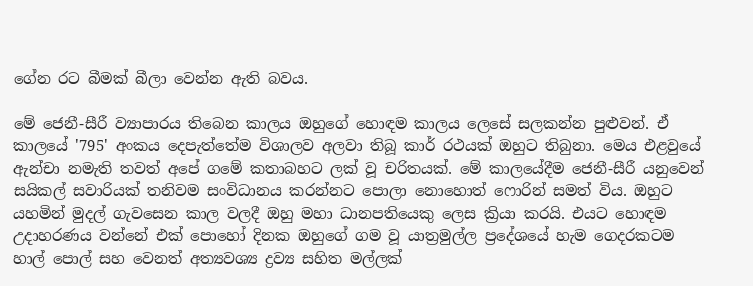ගේන රට බීමක් බීලා වෙන්න ඇති බවය.

මේ ජෙනී-සීරී ව්‍යාපාරය තිබෙන කාලය ඔහුගේ හොඳම කාලය ලෙසේ සලකන්න පුළුවන්. ඒ කාලයේ '795' අංකය දෙපැත්තේම විශාලව අලවා තිබූ කාර් රථයක් ඔහුට තිබුනා. මෙය එළවුයේ  ඇන්චා නමැති තවත් අපේ ගමේ කතාබහට ලක් වූ චරිතයක්. මේ කාලයේදීම ජෙනී-සීරී යනුවෙන් සයිකල් සවාරියක් තනිවම සංවිධානය කරන්නට පොලා නොහොත් ෆොරින් සමත් විය. ඔහුට යහමින් මුදල් ගැවසෙන කාල වලදී ඔහු මහා ධානපතියෙකු ලෙස ක්‍රියා කරයි. එයට හොඳම උදාහරණය වන්නේ එක් පොහෝ දිනක ඔහුගේ ගම වූ යාත්‍රමුල්ල ප්‍රදේශයේ හැම ගෙදරකටම හාල් පොල් සහ වෙනත් අත්‍යවශ්‍ය ද්‍රව්‍ය සහිත මල්ලක්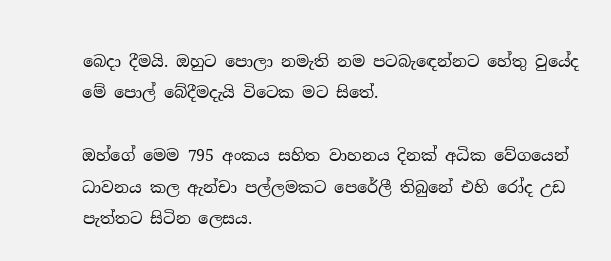බෙදා දීමයි. ඔහුට පොලා නමැති නම පටබැඳෙන්නට හේතු වුයේද මේ පොල් බේදීමදැයි විටෙක මට සිතේ.

ඔහ්ගේ මෙම 795 අංකය සහිත වාහනය දිනක් අධික වේගයෙන් ධාවනය කල ඇන්චා පල්ලමකට පෙරේලී තිබුනේ එහි රෝද උඩ පැත්තට සිටින ලෙසය.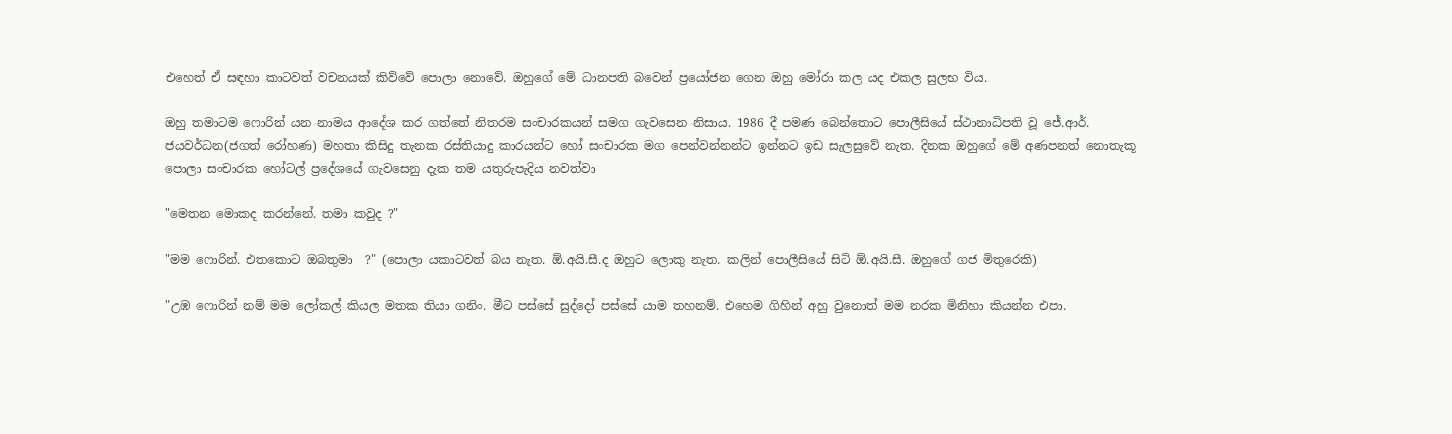එහෙත් ඒ සඳහා කාටවත් වචනයක් කිව්වේ පොලා නොවේ. ඔහුගේ මේ ධානපති බවෙන් ප්‍රයෝජන ගෙන ඔහු මෝරා කල යද එකල සුලභ විය.

ඔහු තමාටම ෆොරින් යන නාමය ආදේශ කර ගත්තේ නිතරම සංචාරකයන් සමග ගැවසෙන නිසාය. 1986 දී පමණ බෙන්තොට පොලීසියේ ස්ථානාධිපති වූ ජේ.ආර්. ජයවර්ධන(ජගත් රෝහණ) මහතා කිසිදු තැනක රස්තියාදු කාරයන්ට හෝ සංචාරක මග පෙන්වන්නන්ට ඉන්නට ඉඩ සැලසුවේ නැත. දිනක ඔහුගේ මේ අණපනත් නොතැකූ පොලා සංචාරක හෝටල් ප්‍රදේශයේ ගැවසෙනු දැක තම යතුරුපැදිය නවත්වා

"මෙතන මොකද කරන්නේ. තමා කවුද ?"

"මම ෆොරින්. එතකොට ඔබතුමා  ?" (පොලා යකාටවත් බය නැත. ඕ.අයි.සී.ද ඔහුට ලොකු නැත. කලින් පොලීසියේ සිටි ඕ.අයි.සී. ඔහුගේ ගජ මිතුරෙකි)

"උඹ ෆොරින් නම් මම ලෝකල් කියල මතක තියා ගනිං. මීට පස්සේ සුද්දෝ පස්සේ යාම තහනම්. එහෙම ගිහින් අහු වුනොත් මම නරක මිනිහා කියන්න එපා.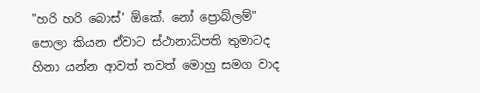"හරි හරි බොස්' ඕකේ. නෝ ප්‍රොබ්ලම්" පොලා කියන ඒවාට ස්ථානාධිපති තුමාටද හිනා යන්න ආවත් තවත් මොහු සමග වාද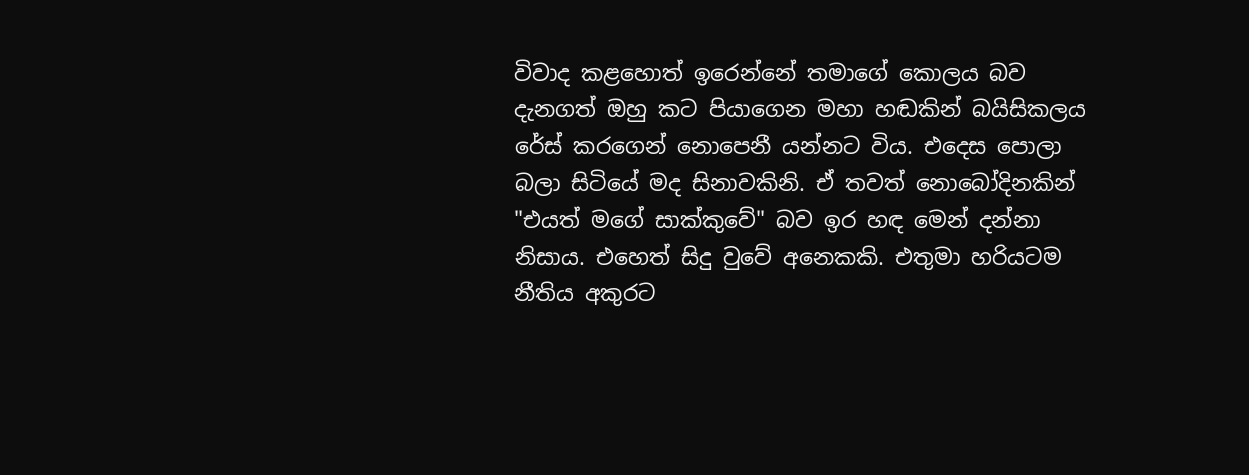විවාද කළහොත් ඉරෙන්නේ තමාගේ කොලය බව දැනගත් ඔහු කට පියාගෙන මහා හඬකින් බයිසිකලය රේස් කරගෙන් නොපෙනී යන්නට විය. එදෙස පොලා බලා සිටියේ මද සිනාවකිනි. ඒ තවත් නොබෝදිනකින් "එයත් මගේ සාක්කුවේ" බව ඉර හඳ මෙන් දන්නා නිසාය. එහෙත් සිදු වුවේ අනෙකකි. එතුමා හරියටම නීතිය අකුරට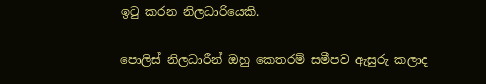ඉටු කරන නිලධාරියෙකි.

පොලිස් නිලධාරීන් ඔහු කෙතරම් සමීපව ඇසුරු කලාද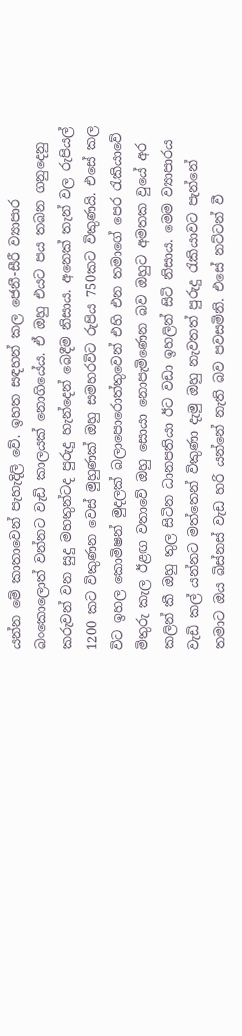යන්න මේ කාතාවෙන් පැහැදිලි වේ. ඉහත සඳහන් කල ජෙනී-සීරී ව්‍යාපාර බංකොලොත් වන්නට වැඩි කාලයක් නොගියේය. ඒ ඔහු එයට පය තබන ගනුදෙනු කරුවන් වන සුදු මහතුන්ටද පුරුදු හැන්දෙන් බෙදීම නිසාය. අනෙක් තැන් වල රුපියල් 1200 කට විකුණන වෙස් මුහුණක් ඔහු සමහරවිට රුපිය 750කට විකුණයි. එසේ කල විට ඉහල කොමිෂන් මුදලක් බලාපොරොත්තුවෙන් එහි එන තමාගේ පෙර රැකියාවේ මිතුරු කැල ඊළඟ වතාවේ ඔහු සොයා නොපැමිණෙන බව ඔහුට අමතක වුයේ අර කලින් කී ඔහු තුල සිටින ධානපතියා ඊට වඩා ඉහලින් සිටි නිසාය. මෙම ව්‍යාපාරය වැඩි කල් යන්නට මත්තෙන් විකුණා දැමු ඔහු නැවතත් පුරුදු රැකියාවට පැන්නේ තමාට ඔය බිස්නස් වැඩ හරි යන්නේ නැති බව පවසමිනි. එසේ නට්ටන් වී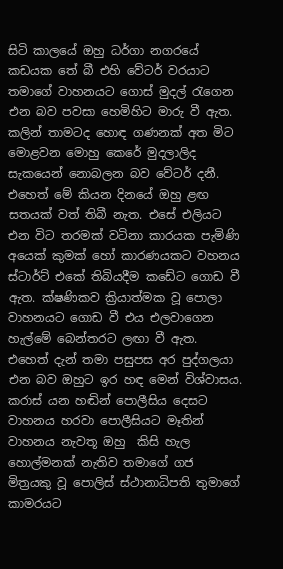සිටි කාලයේ ඔහු ධර්ගා නගරයේ කඩයක තේ බී එහි වේටර් වරයාට තමාගේ වාහනයට ගොස් මුදල් රැගෙන එන බව පවසා හෙමිහිට මාරු වී ඇත. කලින් තාමටද හොඳ ගණනක් අත මිට මොළවන මොහු කෙරේ මුදලාලිද සැකයෙන් නොබලන බව වේටර් දනී. එහෙත් මේ කියන දිනයේ ඔහු ළඟ සතයක් වත් තිබී නැත. එසේ එලියට එන විට තරමක් වටිනා කාරයක පැමිණි අයෙක් කුමක් හෝ කාරණයකට වහනය ස්ටාර්ට් එකේ තිබියදීම කඩේට ගොඩ වී ඇත. ක්ෂණිකව ක්‍රියාත්මක වූ පොලා වාහනයට ගොඩ වී එය එලවාගෙන හැල්මේ බෙන්තරට ලඟා වී ඇත. එහෙත් දැන් තමා පසුපස අර පුද්ගලයා එන බව ඔහුට ඉර හඳ මෙන් විශ්වාසය.  කරාස් යන හඬින් පොලීසිය දෙසට වාහනය හරවා පොලීසියට මෑතින් වාහනය නැවතූ ඔහු  කිසි හැල හොල්මනක් නැතිව තමාගේ ගජ මිත්‍රයකු වූ පොලිස් ස්ථානාධිපති තුමාගේ කාමරයට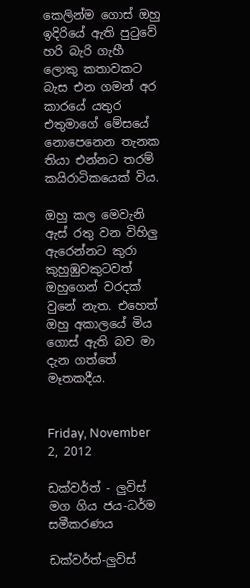කෙලින්ම ගොස් ඔහු ඉදිරියේ ඇති පුටුවේ හරි බැරි ගැහී ලොකු කතාවකට බැස එන ගමන් අර කාරයේ යතුර එතුමාගේ මේසයේ නොපෙනෙන තැනක තියා එන්නට තරම් කයිරාටිකයෙක් විය.

ඔහු කල මෙවැනි ඇස් රතු වන විහිලු ඇරෙන්නට කුරා කුහුඹුවකුටවත් ඔහුගෙන් වරදක් වුනේ නැත. එහෙත් ඔහු අකාලයේ මිය ගොස් ඇති බව මා දැන ගත්තේ මෑතකදීය.


Friday, November 2, 2012

ඩක්වර්ත් - ලුවිස් මග ගිය ජය-ධර්ම සමීකරණය

ඩක්වර්ත්-ලුවිස්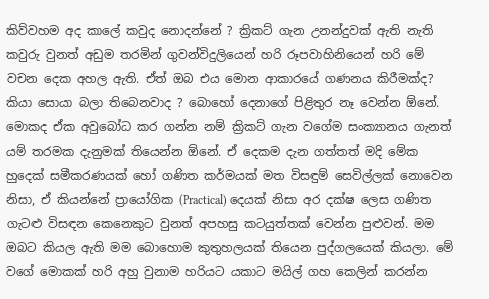කිව්වහම අද කාලේ කවුද නොදන්නේ ? ක්‍රිකට් ගැන උනන්දුවක් ඇති නැති කවුරු වුනත් අඩුම තරමින් ගුවන්විදුලියෙන් හරි රූපවාහිනියෙන් හරි මේ වචන දෙක අහල ඇති. ඒත් ඔබ එය මොන ආකාරයේ ගණනය කිරීමක්ද? කියා සොයා බලා තිබෙනවාද ? බොහෝ දෙනාගේ පිළිතුර නෑ වෙන්න ඕනේ. මොකද ඒක අවුබෝධ කර ගන්න නම් ක්‍රිකට් ගැන වගේම සංක්‍යානය ගැනත් යම් තරමක දැනුමක් තියෙන්න ඕනේ. ඒ දෙකම දැන ගත්තත් මදි මේක හුදෙක් සමීකරණයක් හෝ ගණිත කර්මයක් මත විසඳුම් සෙවිල්ලක් නොවෙන නිසා, ඒ කියන්නේ ප්‍රායෝගික (Practical) දෙයක් නිසා අර දක්ෂ ලෙස ගණිත ගැටළු විසඳන කෙනෙකුට වුනත් අපහසු කටයුත්තක් වෙන්න පුළුවන්. මම ඔබට කියල ඇති මම බොහොම කුතුහලයක් තියෙන පුද්ගලයෙක් කියලා. මේ වගේ මොකක් හරි අහු වුනාම හරියට යකාට මයිල් ගහ කෙලින් කරන්න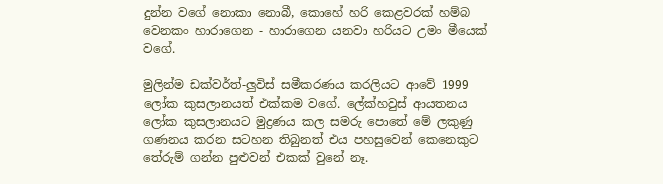දුන්න වගේ නොකා නොබී, කොහේ හරි කෙළවරක් හම්බ වෙනකං හාරාගෙන - හාරාගෙන යනවා හරියට උමං මීයෙක් වගේ.

මුලින්ම ඩක්වර්ත්-ලුවිස් සමීකරණය කරලියට ආවේ 1999 ලෝක කුසලානයත් එක්කම වගේ. ලේක්හවුස් ආයතනය ලෝක කුසලානයට මුද්‍රණය කල සමරු පොතේ මේ ලකුණු ගණනය කරන සටහන තිබුනත් එය පහසුවෙන් කෙනෙකුට තේරුම් ගන්න පුළුවන් එකක් වුනේ නෑ.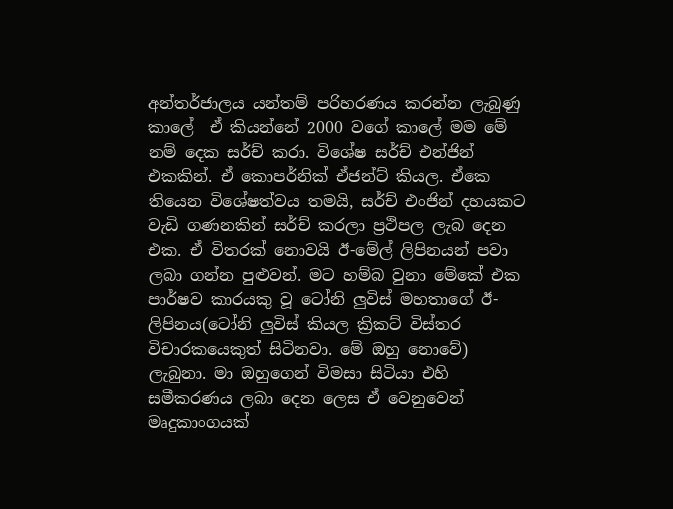අන්තර්ජාලය යන්තම් පරිහරණය කරන්න ලැබුණු කාලේ  ඒ කියන්නේ 2000 වගේ කාලේ මම මේ නම් දෙක සර්ච් කරා. විශේෂ සර්ච් එන්ජින් එකකින්. ඒ කොපර්නික් ඒජන්ට් කියල. ඒකෙ තියෙන විශේෂත්වය තමයි, සර්ච් එංජින් දහයකට වැඩි ගණනකින් සර්ච් කරලා ප්‍රථිපල ලැබ දෙන එක. ඒ විතරක් නොවයි ඊ-මේල් ලිපිනයන් පවා ලබා ගන්න පුළුවන්. මට හම්බ වුනා මේකේ එක පාර්ෂව කාරයකු වූ ටෝනි ලුවිස් මහතාගේ ඊ-ලිපිනය(ටෝනි ලුවිස් කියල ක්‍රිකට් විස්තර විචාරකයෙකුත් සිටිනවා. මේ ඔහු නොවේ) ලැබුනා. මා ඔහුගෙන් විමසා සිටියා එහි සමීකරණය ලබා දෙන ලෙස ඒ වෙනුවෙන් මෘදුකාංගයක්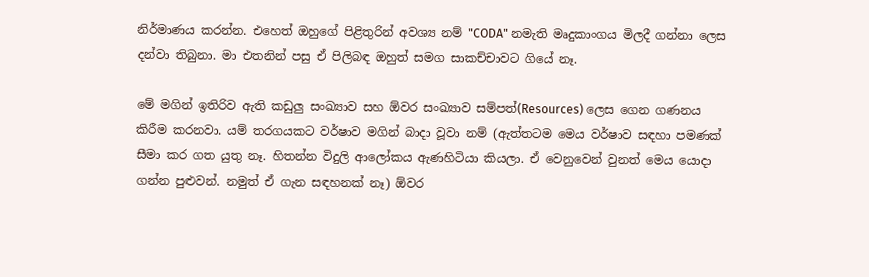නිර්මාණය කරන්න. එහෙත් ඔහුගේ පිළිතුරින් අවශ්‍ය නම් "CODA" නමැති මෘදුකාංගය මිලදී ගන්නා ලෙස දන්වා තිබුනා. මා එතනින් පසු ඒ පිලිබඳ ඔහුත් සමග සාකච්චාවට ගියේ නෑ.

මේ මගින් ඉතිරිව ඇති කඩුලු සංඛ්‍යාව සහ ඕවර සංඛ්‍යාව සම්පත්(Resources) ලෙස ගෙන ගණනය කිරීම කරනවා. යම් තරගයකට වර්ෂාව මගින් බාදා වූවා නම් (ඇත්තටම මෙය වර්ෂාව සඳහා පමණක් සීමා කර ගත යුතු නෑ. හිතන්න විදුලි ආලෝකය ඇණහිටියා කියලා. ඒ වෙනුවෙන් වුනත් මෙය යොදා ගන්න පුළුවන්. නමුත් ඒ ගැන සඳහනක් නෑ) ඕවර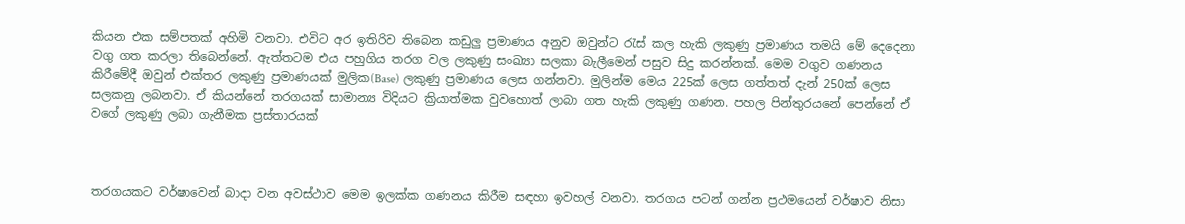කියන එක සම්පතක් අහිමි වනවා. එවිට අර ඉතිරිව තිබෙන කඩුලු ප්‍රමාණය අනුව ඔවුන්ට රැස් කල හැකි ලකුණු ප්‍රමාණය තමයි මේ දෙදෙනා වගු ගත කරලා තිබෙන්නේ. ඇත්තටම එය පහුගිය තරග වල ලකුණු සංඛ්‍යා සලකා බැලීමෙන් පසුව සිදු කරන්නක්. මෙම වගුව ගණනය කිරීමේදී ඔවුන් එක්තර ලකුණු ප්‍රමාණයක් මුලික(Base) ලකුණු ප්‍රමාණය ලෙස ගන්නවා. මුලින්ම මෙය 225ක් ලෙස ගත්තත් දැන් 250ක් ලෙස සලකනු ලබනවා. ඒ කියන්නේ තරගයක් සාමාන්‍ය විදියට ක්‍රියාත්මක වුවහොත් ලාබා ගත හැකි ලකුණු ගණන. පහල පින්තුරයනේ පෙන්නේ ඒ වගේ ලකුණු ලබා ගැනීමක ප්‍රස්තාරයක්



තරගයකට වර්ෂාවෙන් බාදා වන අවස්ථාව මෙම ඉලක්ක ගණනය කිරීම සඳහා ඉවහල් වනවා. තරගය පටන් ගන්න ප්‍රථමයෙන් වර්ෂාව නිසා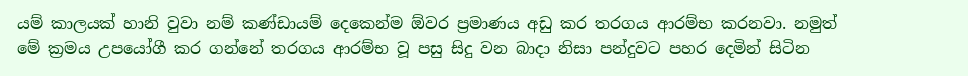යම් කාලයක් හානි වුවා නම් කණ්ඩායම් දෙකෙන්ම ඕවර ප්‍රමාණය අඩු කර තරගය ආරම්භ කරනවා. නමුත් මේ ක්‍රමය උපයෝගී කර ගන්නේ තරගය ආරම්භ වූ පසු සිදු වන බාදා නිසා පන්දුවට පහර දෙමින් සිටින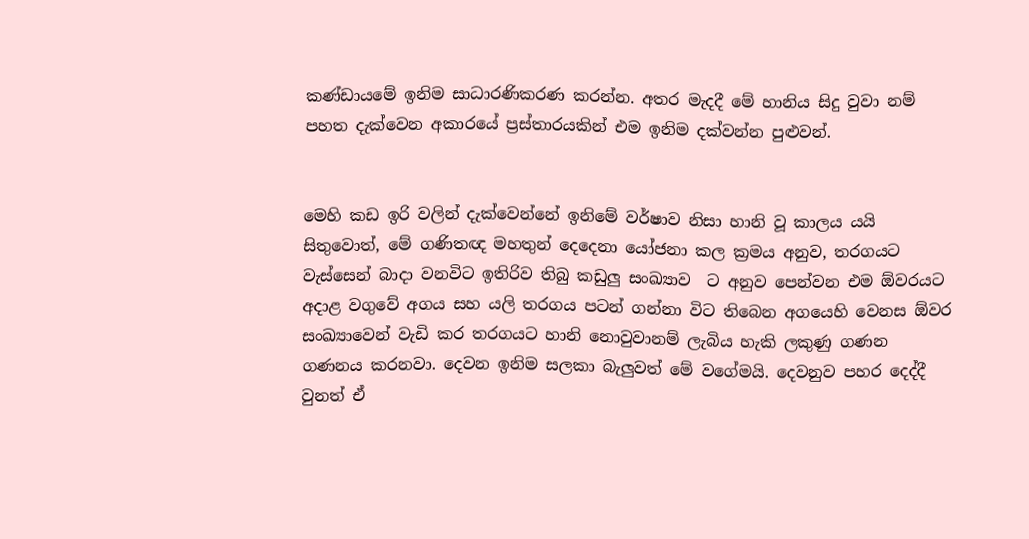කණ්ඩායමේ ඉනිම සාධාරණිකරණ කරන්න. අතර මැදදී මේ හානිය සිදු වුවා නම් පහත දැක්වෙන අකාරයේ ප්‍රස්තාරයකින් එම ඉනිම දක්වන්න පුළුවන්.


මෙහි කඩ ඉරි වලින් දැක්වෙන්නේ ඉනිමේ වර්ෂාව නිසා හානි වූ කාලය යයි සිතුවොත්, මේ ගණිතඥ මහතුන් දෙදෙනා යෝජනා කල ක්‍රමය අනුව, තරගයට වැස්සෙන් බාදා වනවිට ඉතිරිව තිබු කඩුලු සංඛ්‍යාව  ට අනුව පෙන්වන එම ඕවරයට අදාළ වගුවේ අගය සහ යලි තරගය පටන් ගන්නා විට තිබෙන අගයෙහි වෙනස ඕවර සංඛ්‍යාවෙන් වැඩි කර තරගයට හානි නොවුවානම් ලැබිය හැකි ලකුණු ගණන ගණනය කරනවා. දෙවන ඉනිම සලකා බැලුවත් මේ වගේමයි. දෙවනුව පහර දෙද්දී වුනත් ඒ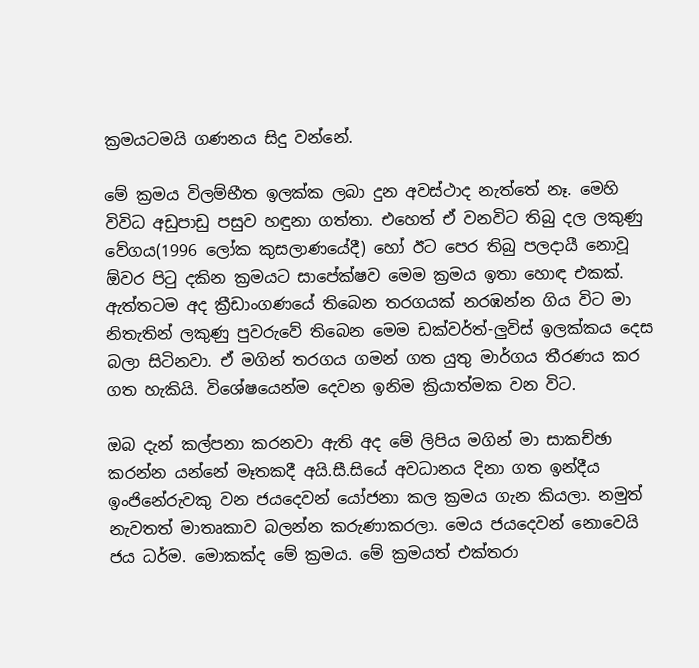ක්‍රමයටමයි ගණනය සිදු වන්නේ.

මේ ක්‍රමය විලම්භීත ඉලක්ක ලබා දුන අවස්ථාද නැත්තේ නෑ. මෙහි විවිධ අඩුපාඩු පසුව හඳුනා ගත්තා. එහෙත් ඒ වනවිට තිබු දල ලකුණු වේගය(1996 ලෝක කුසලාණයේදී) හෝ ඊට පෙර තිබු පලදායී නොවූ ඕවර පිටු දකින ක්‍රමයට සාපේක්ෂව මෙම ක්‍රමය ඉතා හොඳ එකක්. ඇත්තටම අද ක්‍රීඩාංගණයේ තිබෙන තරගයක් නරඹන්න ගිය විට මා නිතැතින් ලකුණු පුවරුවේ තිබෙන මෙම ඩක්වර්ත්-ලුවිස් ඉලක්කය දෙස බලා සිටිනවා. ඒ මගින් තරගය ගමන් ගත යුතු මාර්ගය තීරණය කර ගත හැකියි. විශේෂයෙන්ම දෙවන ඉනිම ක්‍රියාත්මක වන විට.

ඔබ දැන් කල්පනා කරනවා ඇති අද මේ ලිපිය මගින් මා සාකච්ඡා කරන්න යන්නේ මෑතකදී අයි.සී.සියේ අවධානය දිනා ගත ඉන්දීය ඉංජිනේරුවකු වන ජයදෙවන් යෝජනා කල ක්‍රමය ගැන කියලා. නමුත් නැවතත් මාතෘකාව බලන්න කරුණාකරලා. මෙය ජයදෙවන් නොවෙයි ජය ධර්ම. මොකක්ද මේ ක්‍රමය. මේ ක්‍රමයත් එක්තරා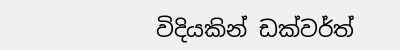විදියකින් ඩක්වර්ත්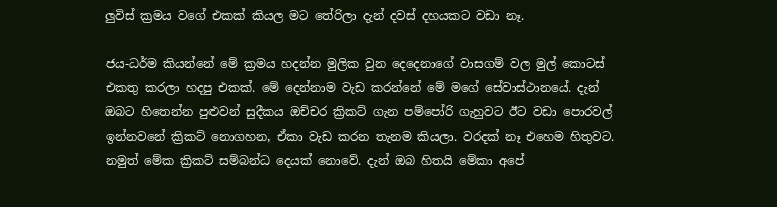ලුවිස් ක්‍රමය වගේ එකක් කියල මට තේරිලා දැන් දවස් දහයකට වඩා නෑ.

ජය-ධර්ම කියන්නේ මේ ක්‍රමය හදන්න මුලික වුන දෙදෙනාගේ වාසගම් වල මුල් කොටස් එකතු කරලා හදපු එකක්. මේ දෙන්නාම වැඩ කරන්නේ මේ මගේ සේවාස්ථානයේ. දැන් ඔබට හිතෙන්න පුළුවන් සුදීකය ඔච්චර ක්‍රිකට් ගැන පම්පෝරි ගැහුවට ඊට වඩා පොරවල් ඉන්නවනේ ක්‍රිකට් නොගහන, ඒකා වැඩ කරන තැනම කියලා. වරදක් නෑ එහෙම හිතුවට. නමුත් මේක ක්‍රිකට් සම්බන්ධ දෙයක් නොවේ. දැන් ඔබ හිතයි මේකා අපේ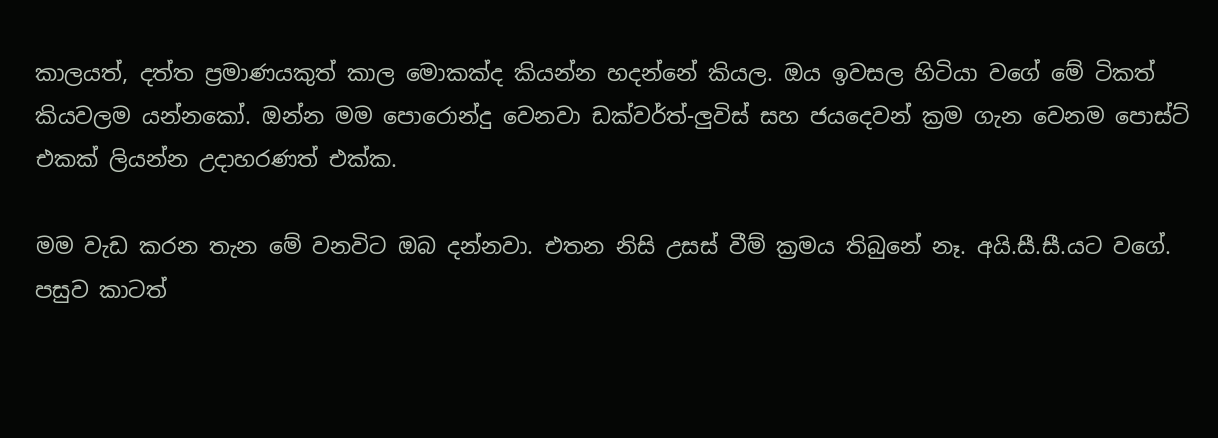කාලයත්, දත්ත ප්‍රමාණයකුත් කාල මොකක්ද කියන්න හදන්නේ කියල. ඔය ඉවසල හිටියා වගේ මේ ටිකත් කියවලම යන්නකෝ. ඔන්න මම පොරොන්දු වෙනවා ඩක්වර්ත්-ලුවිස් සහ ජයදෙවන් ක්‍රම ගැන වෙනම පොස්ට් එකක් ලියන්න උදාහරණත් එක්ක.

මම වැඩ කරන තැන මේ වනවිට ඔබ දන්නවා. එතන නිසි උසස් වීම් ක්‍රමය තිබුනේ නෑ. අයි.සී.සී.යට වගේ. පසුව කාටත්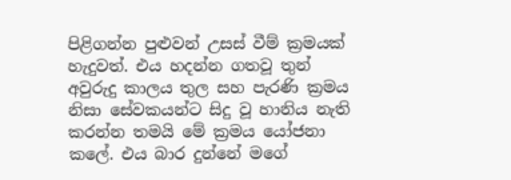පිළිගන්න පුළුවන් උසස් වීම් ක්‍රමයක් හැදුවත්. එය හදන්න ගතවූ තුන් අවුරුදු කාලය තුල සහ පැරණි ක්‍රමය නිසා සේවකයන්ට සිදු වූ හානිය නැති කරන්න තමයි මේ ක්‍රමය යෝජනා කලේ. එය බාර දුන්නේ මගේ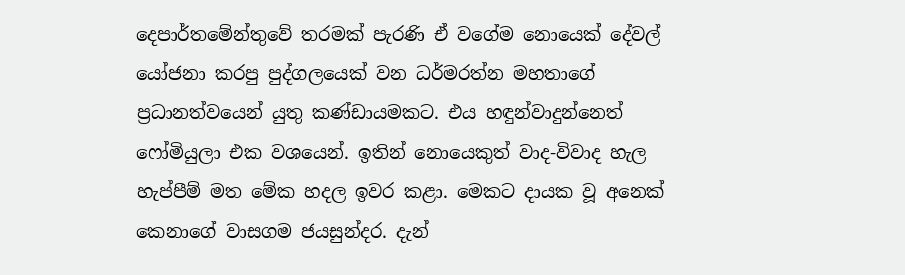දෙපාර්තමේන්තුවේ තරමක් පැරණි ඒ වගේම නොයෙක් දේවල් යෝජනා කරපු පුද්ගලයෙක් වන ධර්මරත්න මහතාගේ ප්‍රධානත්වයෙන් යුතු කණ්ඩායමකට. එය හඳුන්වාදුන්නෙත් ෆෝමියුලා එක වශයෙන්. ඉතින් නොයෙකුත් වාද-විවාද හැල හැප්පීම් මත මේක හදල ඉවර කළා. මෙකට දායක වූ අනෙක් කෙනාගේ වාසගම ජයසුන්දර. දැන්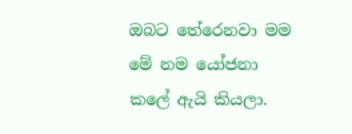ඔබට තේරෙනවා මම මේ නම යෝජනා කලේ ඇයි කියලා.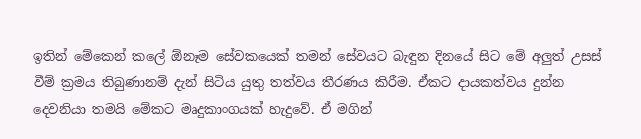ඉතින් මේකෙන් කලේ ඕනෑම සේවකයෙක් තමන් සේවයට බැඳුන දිනයේ සිට මේ අලුත් උසස් වීම් ක්‍රමය තිබුණානම් දැන් සිටිය යුතු තත්වය තීරණය කිරීම. ඒකට දායකත්වය දුන්න දෙවනියා තමයි මේකට මෘදුකාංගයක් හැදුවේ. ඒ මගින්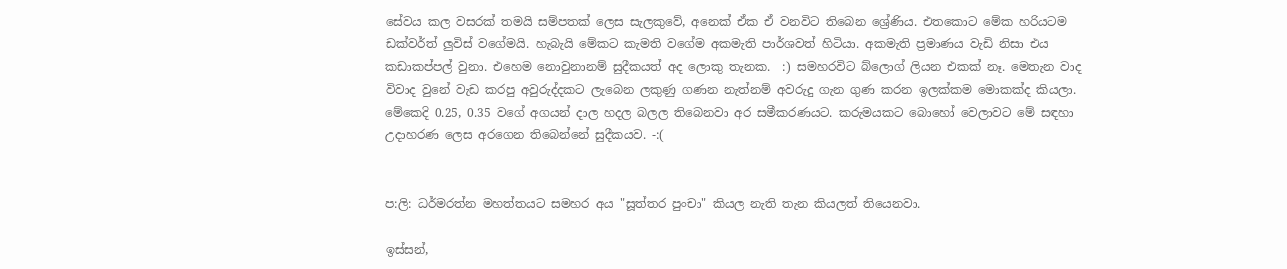සේවය කල වසරක් තමයි සම්පතක් ලෙස සැලකුවේ, අනෙක් ඒක ඒ වනවිට තිබෙන ශ්‍රේණිය. එතකොට මේක හරියටම ඩක්වර්ත් ලුවිස් වගේමයි. හැබැයි මේකට කැමති වගේම අකමැති පාර්ශවත් හිටියා. අකමැති ප්‍රමාණය වැඩි නිසා එය කඩාකප්පල් වුනා. එහෙම නොවුනානම් සුදීකයත් අද ලොකු තැනක.  :) සමහරවිට බ්ලොග් ලියන එකක් නෑ. මෙතැන වාද විවාද වුනේ වැඩ කරපු අවුරුද්දකට ලැබෙන ලකුණු ගණන නැත්නම් අවරුදු ගැන ගුණ කරන ඉලක්කම මොකක්ද කියලා. මේකෙදි 0.25, 0.35 වගේ අගයන් දාල හදල බලල තිබෙනවා අර සමීකරණයට. කරුමයකට බොහෝ වෙලාවට මේ සඳහා උදාහරණ ලෙස අරගෙන තිබෙන්නේ සුදීකයව. -:(


ප:ලි: ධර්මරත්න මහත්තයට සමහර අය "සූත්තර පුංචා" කියල නැති තැන කියලත් තියෙනවා.

ඉස්සන්,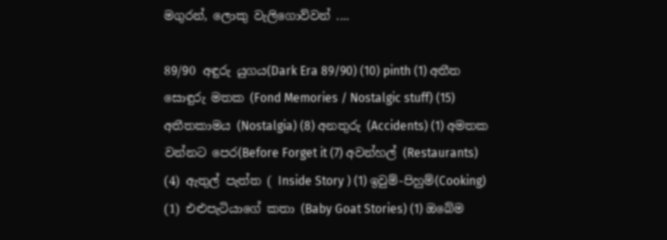මගුරන්, ලොකු වැලිගොව්වන් ....

89/90 අඳුරු යුගය(Dark Era 89/90) (10) pinth (1) අතීත සොඳුරු මතක (Fond Memories / Nostalgic stuff) (15) අතීතකාමය (Nostalgia) (8) අනතුරු (Accidents) (1) අමතක වන්නට පෙර(Before Forget it (7) අවන්හල් (Restaurants) (4) ඇතුල් පැත්ත ( Inside Story ) (1) ඉවුම්-පිහුම්(Cooking) (1) එළුපැටියාගේ කතා (Baby Goat Stories) (1) ඔබේම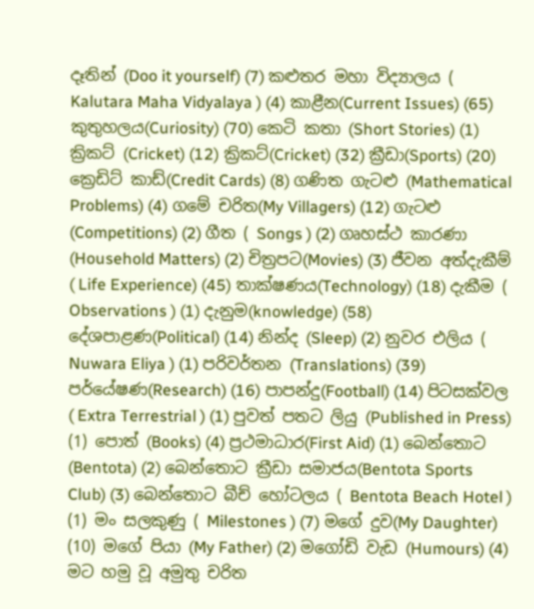දෑතින් (Doo it yourself) (7) කළුතර මහා විද්‍යාලය ( Kalutara Maha Vidyalaya ) (4) කාළීන(Current Issues) (65) කුතුහලය(Curiosity) (70) කෙටි කතා (Short Stories) (1) ක්‍රිකට් (Cricket) (12) ක්‍රිකට්(Cricket) (32) ක්‍රීඩා(Sports) (20) ක්‍රෙඩිට් කාඩ්(Credit Cards) (8) ගණිත ගැටළු (Mathematical Problems) (4) ගමේ චරිත(My Villagers) (12) ගැටළු (Competitions) (2) ගීත ( Songs ) (2) ගෘහස්ථ කාරණා (Household Matters) (2) චිත්‍රපට(Movies) (3) ජීවන අත්දැකීම් ( Life Experience) (45) තාක්ෂණය(Technology) (18) දැකීම ( Observations ) (1) දැනුම(knowledge) (58) දේශපාළණ(Political) (14) නින්ද (Sleep) (2) නුවර එලිය ( Nuwara Eliya ) (1) පරිවර්තන (Translations) (39) පර්යේෂණ(Research) (16) පාපන්දු(Football) (14) පිටසක්වල ( Extra Terrestrial ) (1) පුවත් පතට ලියු (Published in Press) (1) පොත් (Books) (4) ප්‍රථමාධාර(First Aid) (1) බෙන්තොට (Bentota) (2) බෙන්තොට ක්‍රීඩා සමාජය(Bentota Sports Club) (3) බෙන්තොට බීච් හෝටලය ( Bentota Beach Hotel ) (1) මං සලකුණු ( Milestones ) (7) මගේ දුව(My Daughter) (10) මගේ පියා (My Father) (2) මගෝඩි වැඩ (Humours) (4) මට හමු වූ අමුතු චරිත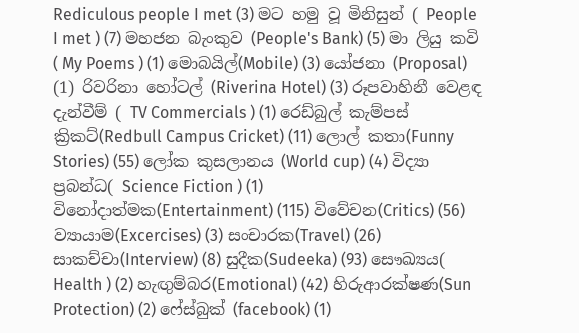Rediculous people I met (3) මට හමු වූ මිනිසුන් ( People I met ) (7) මහජන බැංකුව (People's Bank) (5) මා ලියු කවි ( My Poems ) (1) මොබයිල්(Mobile) (3) යෝජනා (Proposal) (1) රිවරිනා හෝටල් (Riverina Hotel) (3) රූපවාහිනී වෙළඳ දැන්වීම් ( TV Commercials ) (1) රෙඩ්බුල් කැම්පස් ක්‍රිකට්(Redbull Campus Cricket) (11) ලොල් කතා(Funny Stories) (55) ලෝක කුසලානය (World cup) (4) විද්‍යා ප්‍රබන්ධ( Science Fiction ) (1) විනෝදාත්මක(Entertainment) (115) විවේචන(Critics) (56) ව්‍යායාම(Excercises) (3) සංචාරක(Travel) (26) සාකච්චා(Interview) (8) සුදීක(Sudeeka) (93) සෞඛ්‍යය( Health ) (2) හැඟුම්බර(Emotional) (42) හිරුආරක්ෂණ(Sun Protection) (2) ෆේස්බුක් (facebook) (1)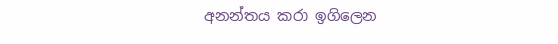අනන්තය කරා ඉගිලෙන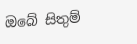ඔබේ සිතුම්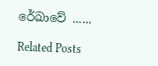රේඛාවේ ......

Related Posts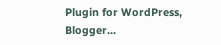Plugin for WordPress, Blogger...